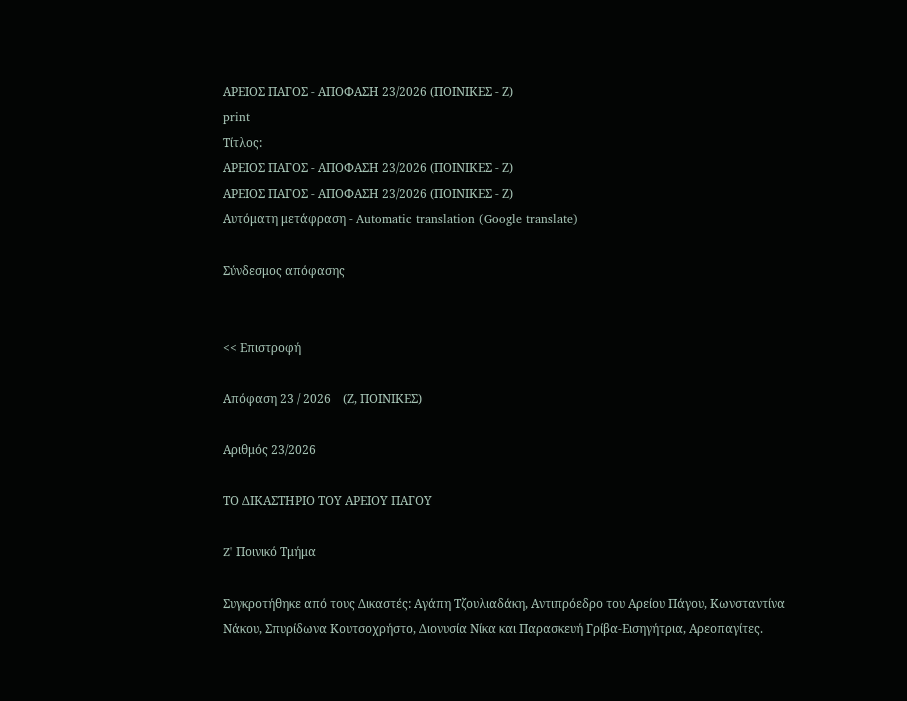ΑΡΕΙΟΣ ΠΑΓΟΣ - ΑΠΟΦΑΣΗ 23/2026 (ΠΟΙΝΙΚΕΣ - Ζ)
print
Τίτλος:
ΑΡΕΙΟΣ ΠΑΓΟΣ - ΑΠΟΦΑΣΗ 23/2026 (ΠΟΙΝΙΚΕΣ - Ζ)
ΑΡΕΙΟΣ ΠΑΓΟΣ - ΑΠΟΦΑΣΗ 23/2026 (ΠΟΙΝΙΚΕΣ - Ζ)
Αυτόματη μετάφραση - Automatic translation (Google translate)

Σύνδεσμος απόφασης


<< Επιστροφή

Απόφαση 23 / 2026    (Ζ, ΠΟΙΝΙΚΕΣ)

Αριθμός 23/2026

ΤΟ ΔΙΚΑΣΤΗΡΙΟ ΤΟΥ ΑΡΕΙΟΥ ΠΑΓΟΥ

Z' Ποινικό Τμήμα

Συγκροτήθηκε από τους Δικαστές: Αγάπη Τζουλιαδάκη, Αντιπρόεδρο του Αρείου Πάγου, Κωνσταντίνα Νάκου, Σπυρίδωνα Κουτσοχρήστο, Διονυσία Νίκα και Παρασκευή Γρίβα-Εισηγήτρια, Αρεοπαγίτες.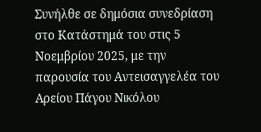Συνήλθε σε δημόσια συνεδρίαση στο Κατάστημά του στις 5 Νοεμβρίου 2025, με την παρουσία του Αντεισαγγελέα του Αρείου Πάγου Νικόλου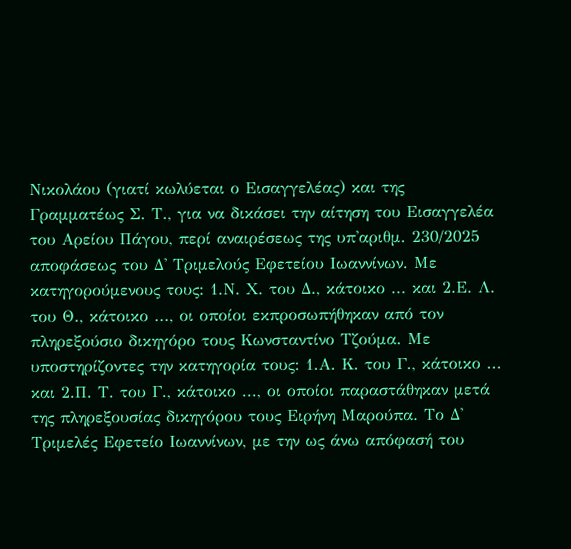Νικολάου (γιατί κωλύεται ο Εισαγγελέας) και της Γραμματέως Σ. Τ., για να δικάσει την αίτηση του Εισαγγελέα του Αρείου Πάγου, περί αναιρέσεως της υπ'αριθμ. 230/2025 αποφάσεως του Δ' Τριμελούς Εφετείου Ιωαννίνων. Με κατηγορούμενους τους: 1.Ν. Χ. του Δ., κάτοικο ... και 2.Ε. Λ. του Θ., κάτοικο ..., οι οποίοι εκπροσωπήθηκαν από τον πληρεξούσιο δικηγόρο τους Κωνσταντίνο Τζούμα. Με υποστηρίζοντες την κατηγορία τους: 1.Α. Κ. του Γ., κάτοικο ... και 2.Π. Τ. του Γ., κάτοικο ..., οι οποίοι παραστάθηκαν μετά της πληρεξουσίας δικηγόρου τους Ειρήνη Μαρούπα. Το Δ' Τριμελές Εφετείο Ιωαννίνων, με την ως άνω απόφασή του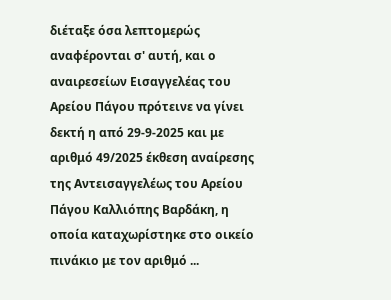διέταξε όσα λεπτομερώς αναφέρονται σ' αυτή, και ο αναιρεσείων Εισαγγελέας του Αρείου Πάγου πρότεινε να γίνει δεκτή η από 29-9-2025 και με αριθμό 49/2025 έκθεση αναίρεσης της Αντεισαγγελέως του Αρείου Πάγου Καλλιόπης Βαρδάκη, η οποία καταχωρίστηκε στο οικείο πινάκιο με τον αριθμό ...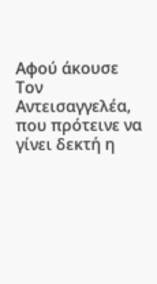Αφού άκουσε Τον Αντεισαγγελέα, που πρότεινε να γίνει δεκτή η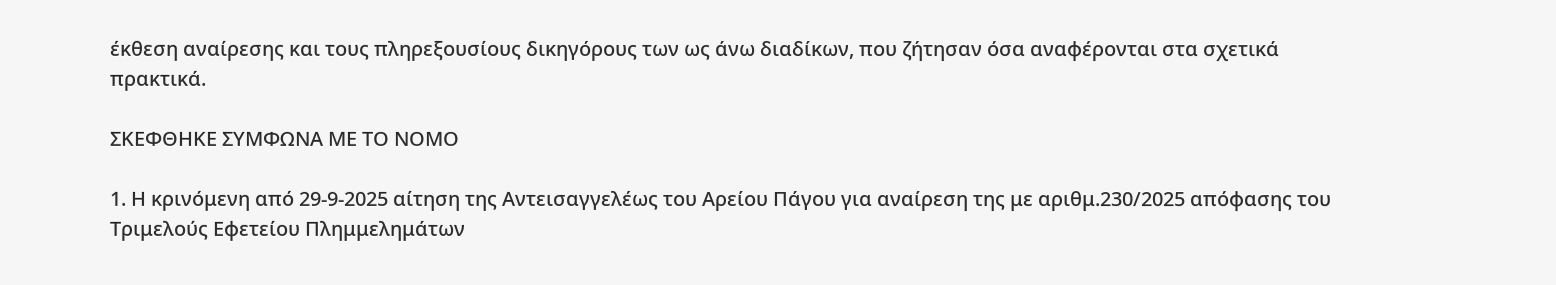έκθεση αναίρεσης και τους πληρεξουσίους δικηγόρους των ως άνω διαδίκων, που ζήτησαν όσα αναφέρονται στα σχετικά πρακτικά.

ΣΚΕΦΘΗΚΕ ΣΥΜΦΩΝΑ ΜΕ ΤΟ ΝΟΜΟ

1. Η κρινόμενη από 29-9-2025 αίτηση της Αντεισαγγελέως του Αρείου Πάγου για αναίρεση της με αριθμ.230/2025 απόφασης του Τριμελούς Εφετείου Πλημμελημάτων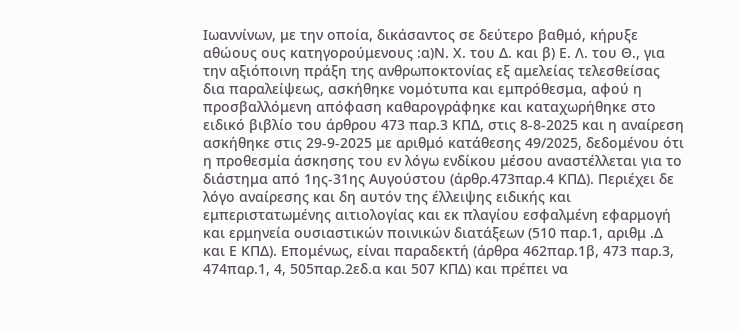Ιωαννίνων, με την οποία, δικάσαντος σε δεύτερο βαθμό, κήρυξε αθώους ους κατηγορούμενους :α)Ν. Χ. του Δ. και β) Ε. Λ. του Θ., για την αξιόποινη πράξη της ανθρωποκτονίας εξ αμελείας τελεσθείσας δια παραλείψεως, ασκήθηκε νομότυπα και εμπρόθεσμα, αφού η προσβαλλόμενη απόφαση καθαρογράφηκε και καταχωρήθηκε στο ειδικό βιβλίο του άρθρου 473 παρ.3 ΚΠΔ, στις 8-8-2025 και η αναίρεση ασκήθηκε στις 29-9-2025 με αριθμό κατάθεσης 49/2025, δεδομένου ότι η προθεσμία άσκησης του εν λόγω ενδίκου μέσου αναστέλλεται για το διάστημα από 1ης-31ης Αυγούστου (άρθρ.473παρ.4 ΚΠΔ). Περιέχει δε λόγο αναίρεσης και δη αυτόν της έλλειψης ειδικής και εμπεριστατωμένης αιτιολογίας και εκ πλαγίου εσφαλμένη εφαρμογή και ερμηνεία ουσιαστικών ποινικών διατάξεων (510 παρ.1, αριθμ .Δ και Ε ΚΠΔ). Επομένως, είναι παραδεκτή (άρθρα 462παρ.1β, 473 παρ.3, 474παρ.1, 4, 505παρ.2εδ.α και 507 ΚΠΔ) και πρέπει να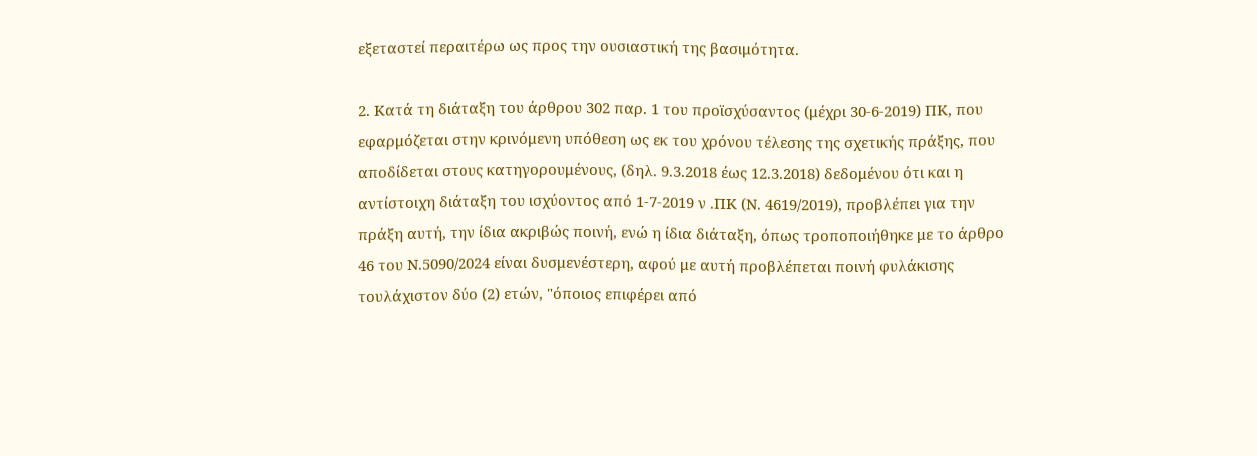εξεταστεί περαιτέρω ως προς την ουσιαστική της βασιμότητα.

2. Κατά τη διάταξη του άρθρου 302 παρ. 1 του προϊσχύσαντος (μέχρι 30-6-2019) ΠΚ, που εφαρμόζεται στην κρινόμενη υπόθεση ως εκ του χρόνου τέλεσης της σχετικής πράξης, που αποδίδεται στους κατηγορουμένους, (δηλ. 9.3.2018 έως 12.3.2018) δεδομένου ότι και η αντίστοιχη διάταξη του ισχύοντος από 1-7-2019 ν .ΠΚ (Ν. 4619/2019), προβλέπει για την πράξη αυτή, την ίδια ακριβώς ποινή, ενώ η ίδια διάταξη, όπως τροποποιήθηκε με το άρθρο 46 του Ν.5090/2024 είναι δυσμενέστερη, αφού με αυτή προβλέπεται ποινή φυλάκισης τουλάχιστον δύο (2) ετών, "όποιος επιφέρει από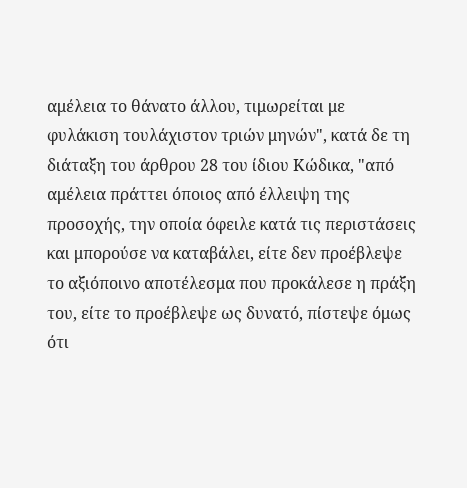αμέλεια το θάνατο άλλου, τιμωρείται με φυλάκιση τουλάχιστον τριών μηνών", κατά δε τη διάταξη του άρθρου 28 του ίδιου Κώδικα, "από αμέλεια πράττει όποιος από έλλειψη της προσοχής, την οποία όφειλε κατά τις περιστάσεις και μπορούσε να καταβάλει, είτε δεν προέβλεψε το αξιόποινο αποτέλεσμα που προκάλεσε η πράξη του, είτε το προέβλεψε ως δυνατό, πίστεψε όμως ότι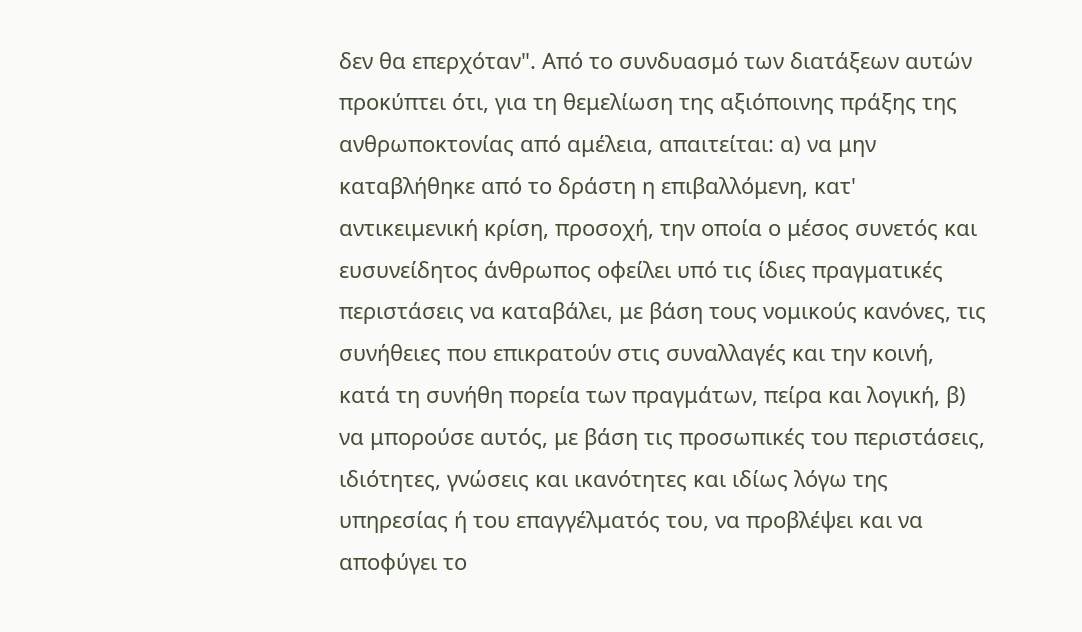δεν θα επερχόταν". Από το συνδυασμό των διατάξεων αυτών προκύπτει ότι, για τη θεμελίωση της αξιόποινης πράξης της ανθρωποκτονίας από αμέλεια, απαιτείται: α) να μην καταβλήθηκε από το δράστη η επιβαλλόμενη, κατ' αντικειμενική κρίση, προσοχή, την οποία ο μέσος συνετός και ευσυνείδητος άνθρωπος οφείλει υπό τις ίδιες πραγματικές περιστάσεις να καταβάλει, με βάση τους νομικούς κανόνες, τις συνήθειες που επικρατούν στις συναλλαγές και την κοινή, κατά τη συνήθη πορεία των πραγμάτων, πείρα και λογική, β) να μπορούσε αυτός, με βάση τις προσωπικές του περιστάσεις, ιδιότητες, γνώσεις και ικανότητες και ιδίως λόγω της υπηρεσίας ή του επαγγέλματός του, να προβλέψει και να αποφύγει το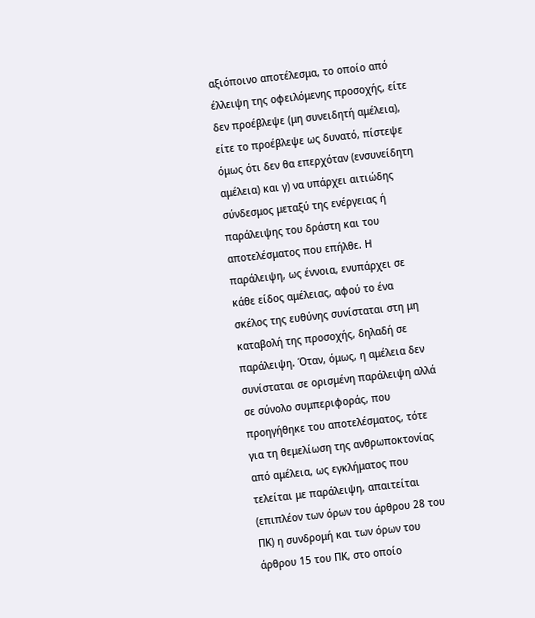αξιόποινο αποτέλεσμα, το οποίο από έλλειψη της οφειλόμενης προσοχής, είτε δεν προέβλεψε (μη συνειδητή αμέλεια), είτε το προέβλεψε ως δυνατό, πίστεψε όμως ότι δεν θα επερχόταν (ενσυνείδητη αμέλεια) και γ) να υπάρχει αιτιώδης σύνδεσμος μεταξύ της ενέργειας ή παράλειψης του δράστη και του αποτελέσματος που επήλθε. Η παράλειψη, ως έννοια, ενυπάρχει σε κάθε είδος αμέλειας, αφού το ένα σκέλος της ευθύνης συνίσταται στη μη καταβολή της προσοχής, δηλαδή σε παράλειψη. Όταν, όμως, η αμέλεια δεν συνίσταται σε ορισμένη παράλειψη αλλά σε σύνολο συμπεριφοράς, που προηγήθηκε του αποτελέσματος, τότε για τη θεμελίωση της ανθρωποκτονίας από αμέλεια, ως εγκλήματος που τελείται με παράλειψη, απαιτείται (επιπλέον των όρων του άρθρου 28 του ΠΚ) η συνδρομή και των όρων του άρθρου 15 του ΠΚ, στο οποίο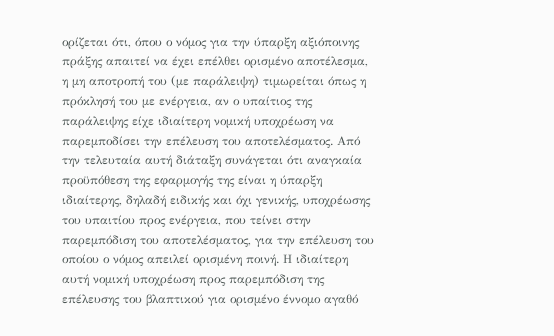ορίζεται ότι, όπου ο νόμος για την ύπαρξη αξιόποινης πράξης απαιτεί να έχει επέλθει ορισμένο αποτέλεσμα, η μη αποτροπή του (με παράλειψη) τιμωρείται όπως η πρόκλησή του με ενέργεια, αν ο υπαίτιος της παράλειψης είχε ιδιαίτερη νομική υποχρέωση να παρεμποδίσει την επέλευση του αποτελέσματος. Από την τελευταία αυτή διάταξη συνάγεται ότι αναγκαία προϋπόθεση της εφαρμογής της είναι η ύπαρξη ιδιαίτερης, δηλαδή ειδικής και όχι γενικής, υποχρέωσης του υπαιτίου προς ενέργεια, που τείνει στην παρεμπόδιση του αποτελέσματος, για την επέλευση του οποίου ο νόμος απειλεί ορισμένη ποινή. Η ιδιαίτερη αυτή νομική υποχρέωση προς παρεμπόδιση της επέλευσης του βλαπτικού για ορισμένο έννομο αγαθό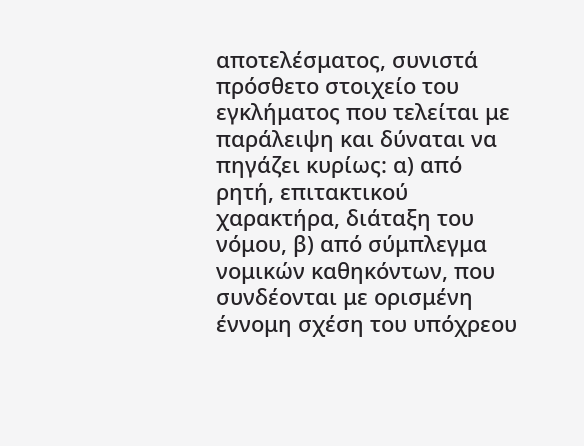αποτελέσματος, συνιστά πρόσθετο στοιχείο του εγκλήματος που τελείται με παράλειψη και δύναται να πηγάζει κυρίως: α) από ρητή, επιτακτικού χαρακτήρα, διάταξη του νόμου, β) από σύμπλεγμα νομικών καθηκόντων, που συνδέονται με ορισμένη έννομη σχέση του υπόχρεου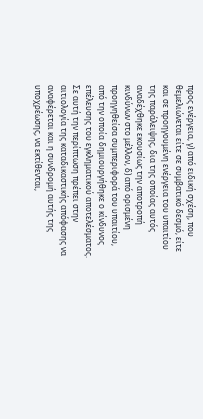προς ενέργεια, γ) από ειδική σχέση, που θεμελιώνεται είτε σε συμβατικό δεσμό, είτε και σε προηγουμένη ενέργεια του υπαιτίου της παράλειψης, δια της οποίας αυτός αναδέχθηκε εκουσίως την αποτροπή κινδύνων στο μέλλον, δ) από ορισμένη προηγηθείσα συμπεριφορά του υπαιτίου, από την οποία δημιουργήθηκε ο κίνδυνος επέλευσης του εγκληματικού αποτελέσματος. Σε αυτή την περίπτωση πρέπει στην αιτιολογία της καταδικαστικής απόφασης να αναφέρεται και η συνδρομή αυτής της υποχρέωσης, να εκτίθενται,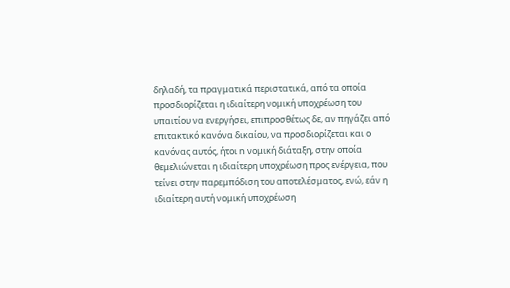δηλαδή, τα πραγματικά περιστατικά, από τα οποία προσδιορίζεται η ιδιαίτερη νομική υποχρέωση του υπαιτίου να ενεργήσει, επιπροσθέτως δε, αν πηγάζει από επιτακτικό κανόνα δικαίου, να προσδιορίζεται και ο κανόνας αυτός, ήτοι n νομική διάταξη, στην οποία θεμελιώνεται η ιδιαίτερη υποχρέωση προς ενέργεια, που τείνει στην παρεμπόδιση του αποτελέσματος, ενώ, εάν η ιδιαίτερη αυτή νομική υποχρέωση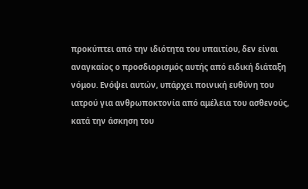προκύπτει από την ιδιότητα του υπαιτίου, δεν είναι αναγκαίος ο προσδιορισμός αυτής από ειδική διάταξη νόμου. Ενόψει αυτών, υπάρχει ποινική ευθύνη του ιατρού για ανθρωποκτονία από αμέλεια του ασθενούς, κατά την άσκηση του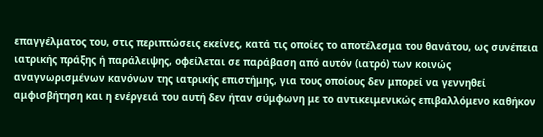επαγγέλματος του, στις περιπτώσεις εκείνες, κατά τις οποίες το αποτέλεσμα του θανάτου, ως συνέπεια ιατρικής πράξης ή παράλειψης, οφείλεται σε παράβαση από αυτόν (ιατρό) των κοινώς αναγνωρισμένων κανόνων της ιατρικής επιστήμης, για τους οποίους δεν μπορεί να γεννηθεί αμφισβήτηση και η ενέργειά του αυτή δεν ήταν σύμφωνη με το αντικειμενικώς επιβαλλόμενο καθήκον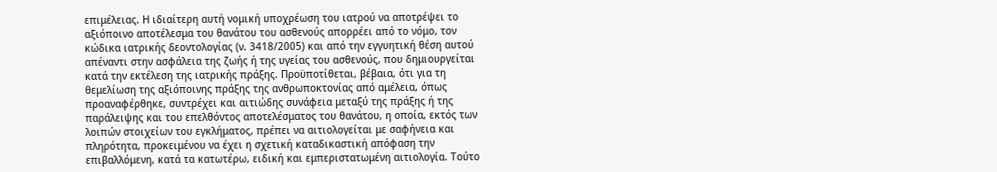επιμέλειας. Η ιδιαίτερη αυτή νομική υποχρέωση του ιατρού να αποτρέψει το αξιόποινο αποτέλεσμα του θανάτου του ασθενούς απορρέει από το νόμο, τον κώδικα ιατρικής δεοντολογίας (ν. 3418/2005) και από την εγγυητική θέση αυτού απέναντι στην ασφάλεια της ζωής ή της υγείας του ασθενούς, που δημιουργείται κατά την εκτέλεση της ιατρικής πράξης. Προϋποτίθεται, βέβαια, ότι για τη θεμελίωση της αξιόποινης πράξης της ανθρωποκτονίας από αμέλεια, όπως προαναφέρθηκε, συντρέχει και αιτιώδης συνάφεια μεταξύ της πράξης ή της παράλειψης και του επελθόντος αποτελέσματος του θανάτου, η οποία, εκτός των λοιπών στοιχείων του εγκλήματος, πρέπει να αιτιολογείται με σαφήνεια και πληρότητα, προκειμένου να έχει η σχετική καταδικαστική απόφαση την επιβαλλόμενη, κατά τα κατωτέρω, ειδική και εμπεριστατωμένη αιτιολογία. Τούτο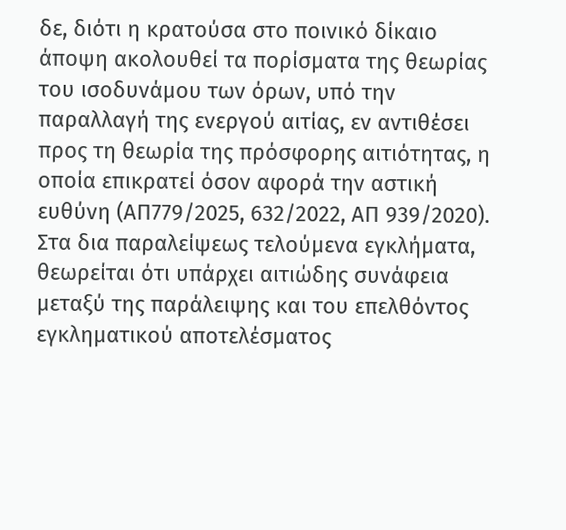δε, διότι η κρατούσα στο ποινικό δίκαιο άποψη ακολουθεί τα πορίσματα της θεωρίας του ισοδυνάμου των όρων, υπό την παραλλαγή της ενεργού αιτίας, εν αντιθέσει προς τη θεωρία της πρόσφορης αιτιότητας, η οποία επικρατεί όσον αφορά την αστική ευθύνη (ΑΠ779/2025, 632/2022, ΑΠ 939/2020). Στα δια παραλείψεως τελούμενα εγκλήματα, θεωρείται ότι υπάρχει αιτιώδης συνάφεια μεταξύ της παράλειψης και του επελθόντος εγκληματικού αποτελέσματος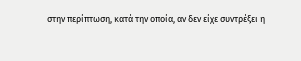στην περίπτωση, κατά την οποία, αν δεν είχε συντρέξει η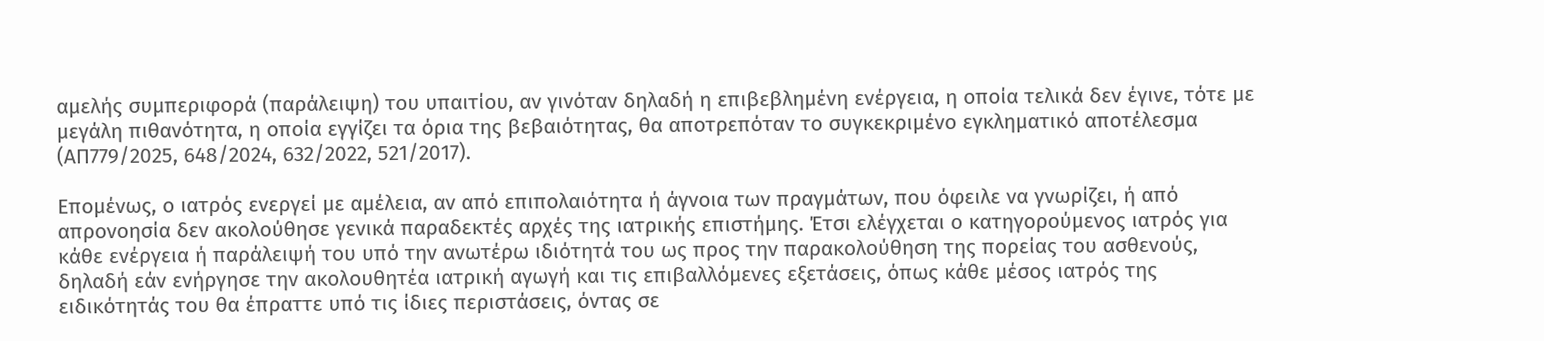αμελής συμπεριφορά (παράλειψη) του υπαιτίου, αν γινόταν δηλαδή η επιβεβλημένη ενέργεια, η οποία τελικά δεν έγινε, τότε με μεγάλη πιθανότητα, η οποία εγγίζει τα όρια της βεβαιότητας, θα αποτρεπόταν το συγκεκριμένο εγκληματικό αποτέλεσμα (ΑΠ779/2025, 648/2024, 632/2022, 521/2017).

Επομένως, ο ιατρός ενεργεί με αμέλεια, αν από επιπολαιότητα ή άγνοια των πραγμάτων, που όφειλε να γνωρίζει, ή από απρονοησία δεν ακολούθησε γενικά παραδεκτές αρχές της ιατρικής επιστήμης. Έτσι ελέγχεται ο κατηγορούμενος ιατρός για κάθε ενέργεια ή παράλειψή του υπό την ανωτέρω ιδιότητά του ως προς την παρακολούθηση της πορείας του ασθενούς, δηλαδή εάν ενήργησε την ακολουθητέα ιατρική αγωγή και τις επιβαλλόμενες εξετάσεις, όπως κάθε μέσος ιατρός της ειδικότητάς του θα έπραττε υπό τις ίδιες περιστάσεις, όντας σε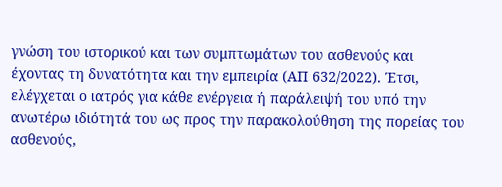γνώση του ιστορικού και των συμπτωμάτων του ασθενούς και έχοντας τη δυνατότητα και την εμπειρία (ΑΠ 632/2022). Έτσι, ελέγχεται ο ιατρός για κάθε ενέργεια ή παράλειψή του υπό την ανωτέρω ιδιότητά του ως προς την παρακολούθηση της πορείας του ασθενούς,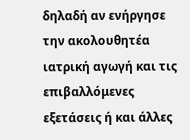δηλαδή αν ενήργησε την ακολουθητέα ιατρική αγωγή και τις επιβαλλόμενες εξετάσεις ή και άλλες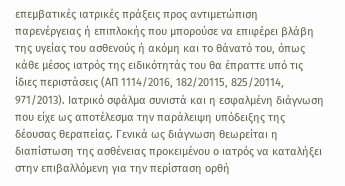επεμβατικές ιατρικές πράξεις προς αντιμετώπιση παρενέργειας ή επιπλοκής που μπορούσε να επιφέρει βλάβη της υγείας του ασθενούς ή ακόμη και το θάνατό του, όπως κάθε μέσος ιατρός της ειδικότητάς του θα έπραττε υπό τις ίδιες περιστάσεις (ΑΠ 1114/2016, 182/20115, 825/20114, 971/2013). Ιατρικό σφάλμα συνιστά και η εσφαλμένη διάγνωση που είχε ως αποτέλεσμα την παράλειψη υπόδειξης της δέουσας θεραπείας. Γενικά ως διάγνωση θεωρείται η διαπίστωση της ασθένειας προκειμένου ο ιατρός να καταλήξει στην επιβαλλόμενη για την περίσταση ορθή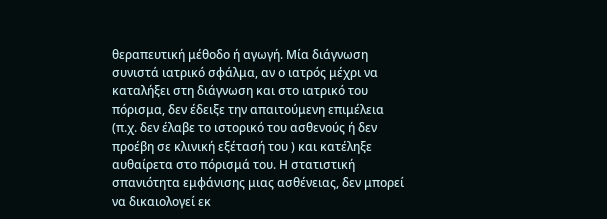θεραπευτική μέθοδο ή αγωγή. Μία διάγνωση συνιστά ιατρικό σφάλμα, αν ο ιατρός μέχρι να καταλήξει στη διάγνωση και στο ιατρικό του πόρισμα, δεν έδειξε την απαιτούμενη επιμέλεια (π.χ. δεν έλαβε το ιστορικό του ασθενούς ή δεν προέβη σε κλινική εξέτασή του ) και κατέληξε αυθαίρετα στο πόρισμά του. Η στατιστική σπανιότητα εμφάνισης μιας ασθένειας, δεν μπορεί να δικαιολογεί εκ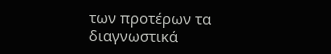των προτέρων τα διαγνωστικά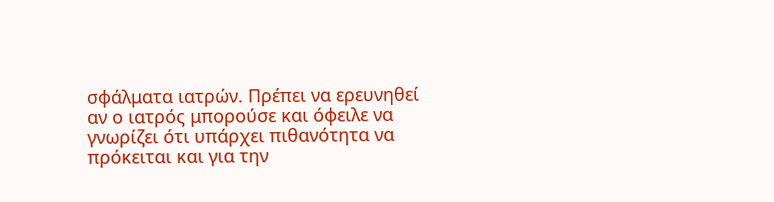σφάλματα ιατρών. Πρέπει να ερευνηθεί αν ο ιατρός μπορούσε και όφειλε να γνωρίζει ότι υπάρχει πιθανότητα να πρόκειται και για την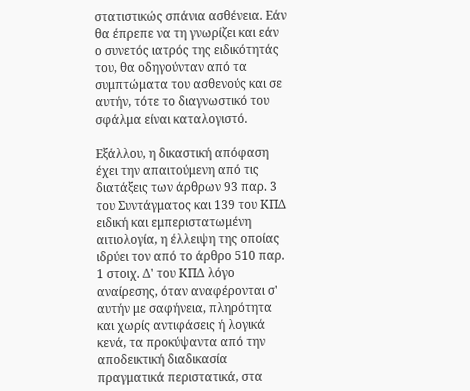στατιστικώς σπάνια ασθένεια. Εάν θα έπρεπε να τη γνωρίζει και εάν ο συνετός ιατρός της ειδικότητάς του, θα οδηγούνταν από τα συμπτώματα του ασθενούς και σε αυτήν, τότε το διαγνωστικό του σφάλμα είναι καταλογιστό.

Εξάλλου, η δικαστική απόφαση έχει την απαιτούμενη από τις διατάξεις των άρθρων 93 παρ. 3 του Συντάγματος και 139 του ΚΠΔ ειδική και εμπεριστατωμένη αιτιολογία, η έλλειψη της οποίας ιδρύει τον από το άρθρο 510 παρ. 1 στοιχ. Δ' του ΚΠΔ λόγο αναίρεσης, όταν αναφέρονται σ' αυτήν με σαφήνεια, πληρότητα και χωρίς αντιφάσεις ή λογικά κενά, τα προκύψαντα από την αποδεικτική διαδικασία πραγματικά περιστατικά, στα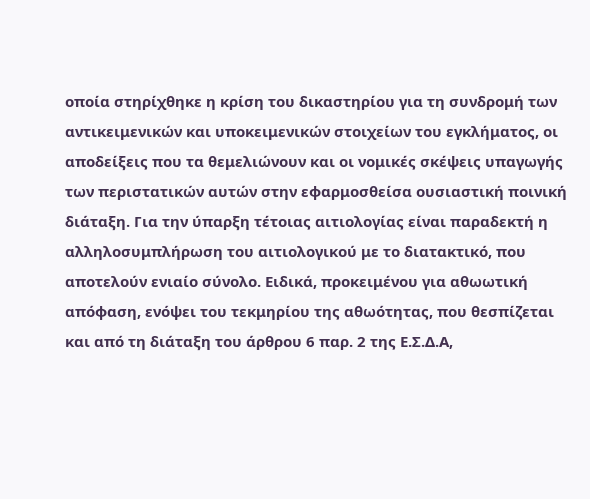οποία στηρίχθηκε η κρίση του δικαστηρίου για τη συνδρομή των αντικειμενικών και υποκειμενικών στοιχείων του εγκλήματος, οι αποδείξεις που τα θεμελιώνουν και οι νομικές σκέψεις υπαγωγής των περιστατικών αυτών στην εφαρμοσθείσα ουσιαστική ποινική διάταξη. Για την ύπαρξη τέτοιας αιτιολογίας είναι παραδεκτή η αλληλοσυμπλήρωση του αιτιολογικού με το διατακτικό, που αποτελούν ενιαίο σύνολο. Ειδικά, προκειμένου για αθωωτική απόφαση, ενόψει του τεκμηρίου της αθωότητας, που θεσπίζεται και από τη διάταξη του άρθρου 6 παρ. 2 της Ε.Σ.Δ.Α,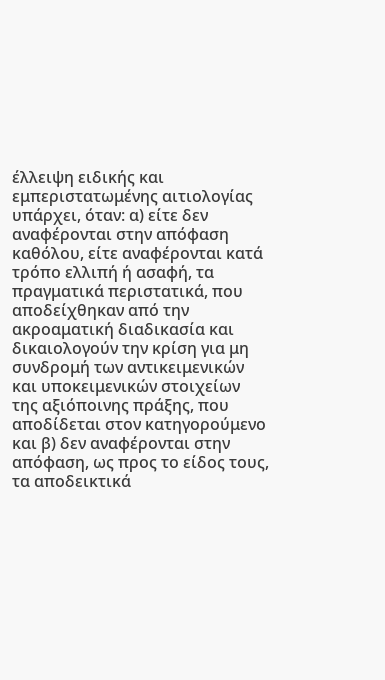έλλειψη ειδικής και εμπεριστατωμένης αιτιολογίας υπάρχει, όταν: α) είτε δεν αναφέρονται στην απόφαση καθόλου, είτε αναφέρονται κατά τρόπο ελλιπή ή ασαφή, τα πραγματικά περιστατικά, που αποδείχθηκαν από την ακροαματική διαδικασία και δικαιολογούν την κρίση για μη συνδρομή των αντικειμενικών και υποκειμενικών στοιχείων της αξιόποινης πράξης, που αποδίδεται στον κατηγορούμενο και β) δεν αναφέρονται στην απόφαση, ως προς το είδος τους, τα αποδεικτικά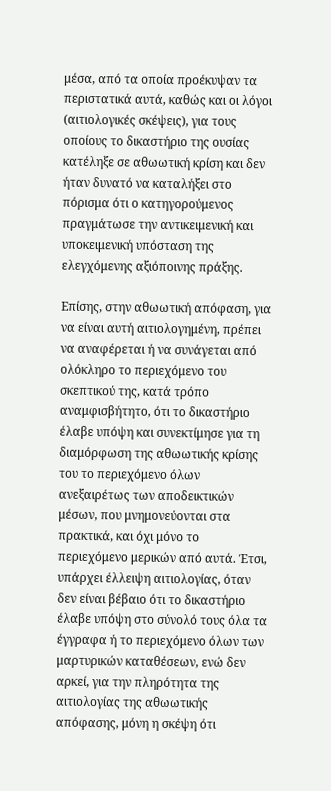μέσα, από τα οποία προέκυψαν τα περιστατικά αυτά, καθώς και οι λόγοι (αιτιολογικές σκέψεις), για τους οποίους το δικαστήριο της ουσίας κατέληξε σε αθωωτική κρίση και δεν ήταν δυνατό να καταλήξει στο πόρισμα ότι ο κατηγορούμενος πραγμάτωσε την αντικειμενική και υποκειμενική υπόσταση της ελεγχόμενης αξιόποινης πράξης.

Επίσης, στην αθωωτική απόφαση, για να είναι αυτή αιτιολογημένη, πρέπει να αναφέρεται ή να συνάγεται από ολόκληρο το περιεχόμενο του σκεπτικού της, κατά τρόπο αναμφισβήτητο, ότι το δικαστήριο έλαβε υπόψη και συνεκτίμησε για τη διαμόρφωση της αθωωτικής κρίσης του το περιεχόμενο όλων ανεξαιρέτως των αποδεικτικών μέσων, που μνημονεύονται στα πρακτικά, και όχι μόνο το περιεχόμενο μερικών από αυτά. Έτσι, υπάρχει έλλειψη αιτιολογίας, όταν δεν είναι βέβαιο ότι το δικαστήριο έλαβε υπόψη στο σύνολό τους όλα τα έγγραφα ή το περιεχόμενο όλων των μαρτυρικών καταθέσεων, ενώ δεν αρκεί, για την πληρότητα της αιτιολογίας της αθωωτικής απόφασης, μόνη η σκέψη ότι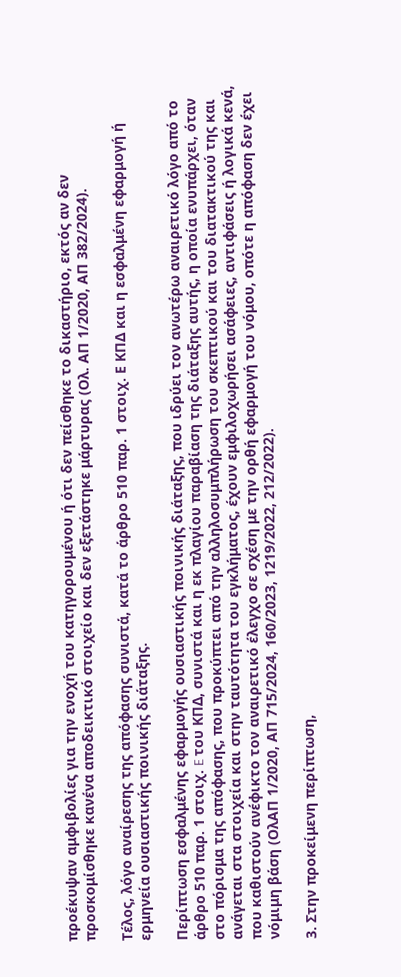προέκυψαν αμφιβολίες για την ενοχή του κατηγορουμένου ή ότι δεν πείσθηκε το δικαστήριο, εκτός αν δεν προσκομίσθηκε κανένα αποδεικτικό στοιχείο και δεν εξετάστηκε μάρτυρας (Ολ. ΑΠ 1/2020, ΑΠ 382/2024).

Τέλος, λόγο αναίρεσης της απόφασης συνιστά, κατά το άρθρο 510 παρ. 1 στοιχ. Ε ΚΠΔ και η εσφαλμένη εφαρμογή ή ερμηνεία ουσιαστικής ποινικής διάταξης.

Περίπτωση εσφαλμένης εφαρμογής ουσιαστικής ποινικής διάταξης, που ιδρύει τον ανωτέρω αναιρετικό λόγο από το άρθρο 510 παρ. 1 στοιχ. E του ΚΠΔ, συνιστά και η εκ πλαγίου παραβίαση της διάταξης αυτής, η οποία ενυπάρχει, όταν στο πόρισμα της απόφασης, που προκύπτει από την αλληλοσυμπλήρωση του σκεπτικού και του διατακτικού της και ανάγεται στα στοιχεία και στην ταυτότητα του εγκλήματος, έχουν εμφιλοχωρήσει ασάφειες, αντιφάσεις ή λογικά κενά, που καθιστούν ανέφικτο τον αναιρετικό έλεγχο σε σχέση με την ορθή εφαρμογή του νόμου, οπότε η απόφαση δεν έχει νόμιμη βάση (ΟλΑΠ 1/2020, ΑΠ 715/2024, 160/2023, 1219/2022, 212/2022).

3. Στην προκείμενη περίπτωση,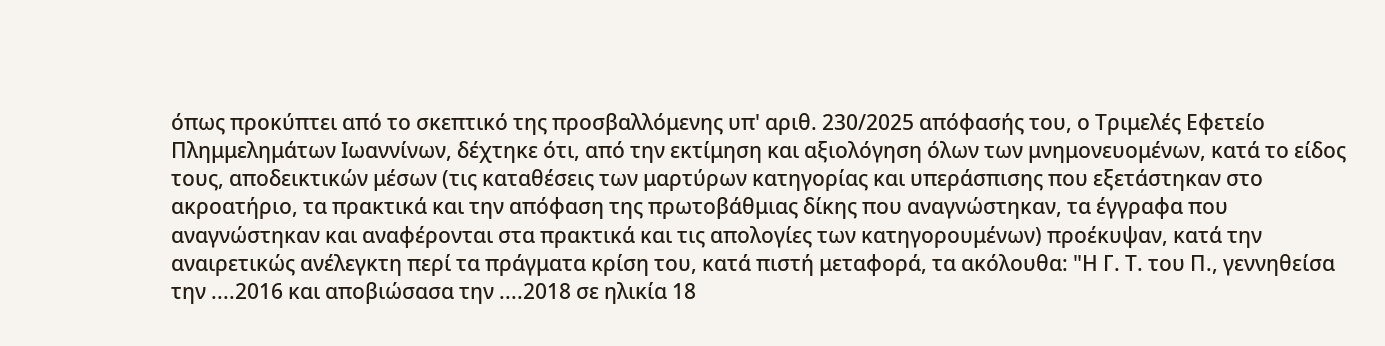όπως προκύπτει από το σκεπτικό της προσβαλλόμενης υπ' αριθ. 230/2025 απόφασής του, ο Τριμελές Εφετείο Πλημμελημάτων Ιωαννίνων, δέχτηκε ότι, από την εκτίμηση και αξιολόγηση όλων των μνημονευομένων, κατά το είδος τους, αποδεικτικών μέσων (τις καταθέσεις των μαρτύρων κατηγορίας και υπεράσπισης που εξετάστηκαν στο ακροατήριο, τα πρακτικά και την απόφαση της πρωτοβάθμιας δίκης που αναγνώστηκαν, τα έγγραφα που αναγνώστηκαν και αναφέρονται στα πρακτικά και τις απολογίες των κατηγορουμένων) προέκυψαν, κατά την αναιρετικώς ανέλεγκτη περί τα πράγματα κρίση του, κατά πιστή μεταφορά, τα ακόλουθα: "Η Γ. Τ. του Π., γεννηθείσα την ....2016 και αποβιώσασα την ....2018 σε ηλικία 18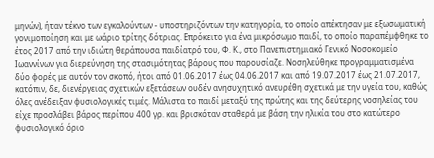μηνών), ήταν τέκνο των εγκαλούντων - υποστηριζόντων την κατηγορία, το οποίο απέκτησαν με εξωσωματική γονιμοποίηση και με ωάριο τρίτης δότριας. Επρόκειτο για ένα μικρόσωμο παιδί, το οποίο παραπέμφθηκε το έτος 2017 από την ιδιώτη θεράπουσα παιδίατρό του, Φ. Κ., στο Πανεπιστημιακό Γενικό Νοσοκομείο Ιωαννίνων για διερεύνηση της στασιμότητας βάρους που παρουσίαζε. Νοσηλεύθηκε προγραμματισμένα δύο φορές με αυτόν τον σκοπό, ήτοι από 01.06.2017 έως 04.06.2017 και από 19.07.2017 έως 21.07.2017, κατόπιν, δε, διενέργειας σχετικών εξετάσεων ουδέν ανησυχητικό ανευρέθη σχετικά με την υγεία του, καθώς όλες ανέδειξαν φυσιολογικές τιμές. Μάλιστα το παιδί μεταξύ της πρώτης και της δεύτερης νοσηλείας του είχε προσλάβει βάρος περίπου 400 γρ. και βρισκόταν σταθερά με βάση την ηλικία του στο κατώτερο φυσιολογικό όριο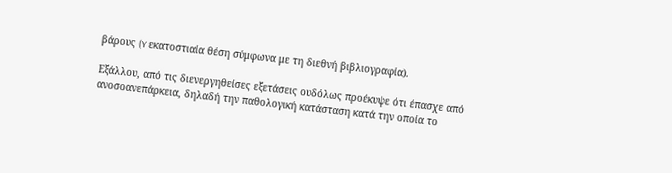βάρους (Y εκατοστιαία θέση σύμφωνα με τη διεθνή βιβλιογραφία).

Εξάλλου, από τις διενεργηθείσες εξετάσεις ουδόλως προέκυψε ότι έπασχε από ανοσοανεπάρκεια, δηλαδή την παθολογική κατάσταση κατά την οποία το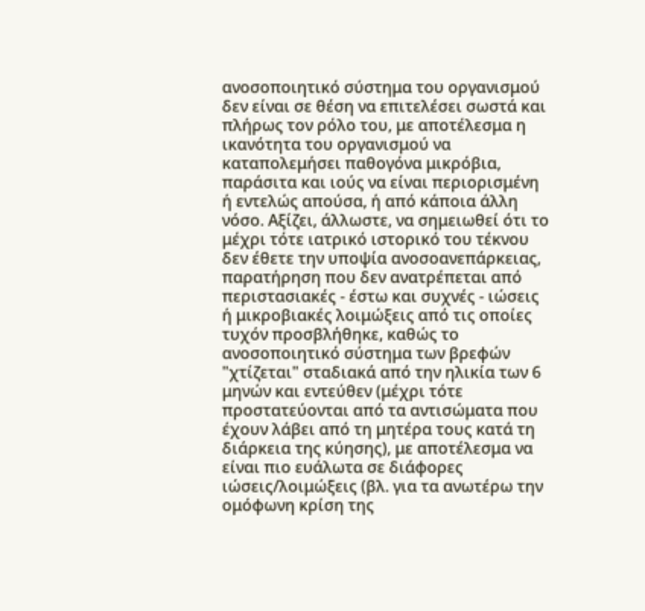ανοσοποιητικό σύστημα του οργανισμού δεν είναι σε θέση να επιτελέσει σωστά και πλήρως τον ρόλο του, με αποτέλεσμα η ικανότητα του οργανισμού να καταπολεμήσει παθογόνα μικρόβια, παράσιτα και ιούς να είναι περιορισμένη ή εντελώς απούσα, ή από κάποια άλλη νόσο. Αξίζει, άλλωστε, να σημειωθεί ότι το μέχρι τότε ιατρικό ιστορικό του τέκνου δεν έθετε την υποψία ανοσοανεπάρκειας, παρατήρηση που δεν ανατρέπεται από περιστασιακές - έστω και συχνές - ιώσεις ή μικροβιακές λοιμώξεις από τις οποίες τυχόν προσβλήθηκε, καθώς το ανοσοποιητικό σύστημα των βρεφών "χτίζεται" σταδιακά από την ηλικία των 6 μηνών και εντεύθεν (μέχρι τότε προστατεύονται από τα αντισώματα που έχουν λάβει από τη μητέρα τους κατά τη διάρκεια της κύησης), με αποτέλεσμα να είναι πιο ευάλωτα σε διάφορες ιώσεις/λοιμώξεις (βλ. για τα ανωτέρω την ομόφωνη κρίση της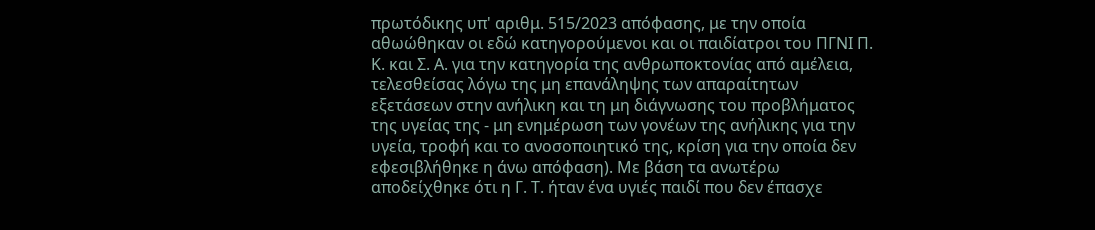πρωτόδικης υπ' αριθμ. 515/2023 απόφασης, με την οποία αθωώθηκαν οι εδώ κατηγορούμενοι και οι παιδίατροι του ΠΓΝΙ Π. Κ. και Σ. Α. για την κατηγορία της ανθρωποκτονίας από αμέλεια, τελεσθείσας λόγω της μη επανάληψης των απαραίτητων εξετάσεων στην ανήλικη και τη μη διάγνωσης του προβλήματος της υγείας της - μη ενημέρωση των γονέων της ανήλικης για την υγεία, τροφή και το ανοσοποιητικό της, κρίση για την οποία δεν εφεσιβλήθηκε η άνω απόφαση). Με βάση τα ανωτέρω αποδείχθηκε ότι η Γ. Τ. ήταν ένα υγιές παιδί που δεν έπασχε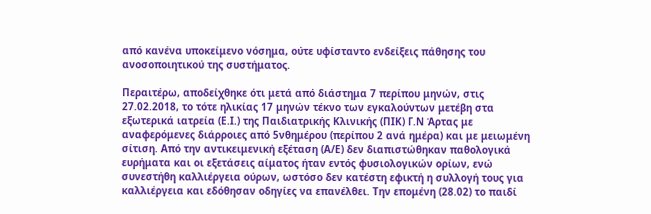από κανένα υποκείμενο νόσημα, ούτε υφίσταντο ενδείξεις πάθησης του ανοσοποιητικού της συστήματος.

Περαιτέρω, αποδείχθηκε ότι μετά από διάστημα 7 περίπου μηνών, στις 27.02.2018, το τότε ηλικίας 17 μηνών τέκνο των εγκαλούντων μετέβη στα εξωτερικά ιατρεία (Ε.Ι.) της Παιδιατρικής Κλινικής (ΠΙΚ) Γ.Ν Άρτας με αναφερόμενες διάρροιες από 5νθημέρου (περίπου 2 ανά ημέρα) και με μειωμένη σίτιση. Από την αντικειμενική εξέταση (Α/Ε) δεν διαπιστώθηκαν παθολογικά ευρήματα και οι εξετάσεις αίματος ήταν εντός φυσιολογικών ορίων, ενώ συνεστήθη καλλιέργεια ούρων, ωστόσο δεν κατέστη εφικτή η συλλογή τους για καλλιέργεια και εδόθησαν οδηγίες να επανέλθει. Την επομένη (28.02) το παιδί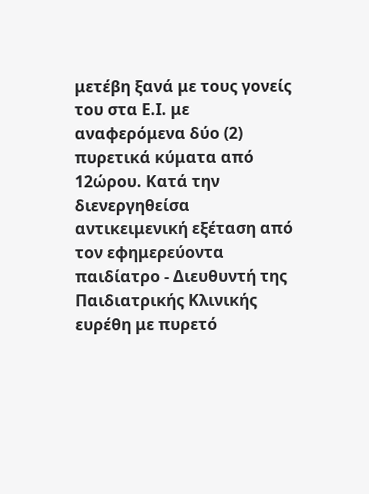μετέβη ξανά με τους γονείς του στα Ε.Ι. με αναφερόμενα δύο (2) πυρετικά κύματα από 12ώρου. Κατά την διενεργηθείσα αντικειμενική εξέταση από τον εφημερεύοντα παιδίατρο - Διευθυντή της Παιδιατρικής Κλινικής ευρέθη με πυρετό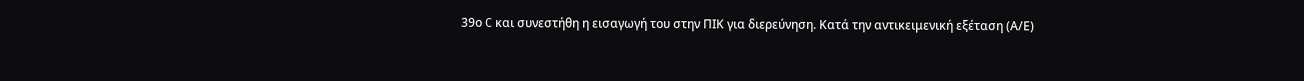39ο C και συνεστήθη η εισαγωγή του στην ΠΙΚ για διερεύνηση. Κατά την αντικειμενική εξέταση (Α/Ε)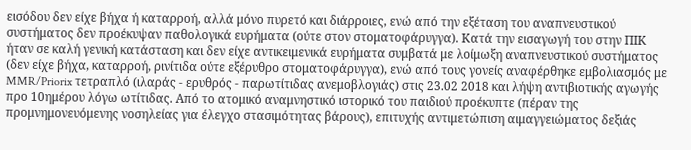εισόδου δεν είχε βήχα ή καταρροή, αλλά μόνο πυρετό και διάρροιες, ενώ από την εξέταση του αναπνευστικού συστήματος δεν προέκυψαν παθολογικά ευρήματα (ούτε στον στοματοφάρυγγα). Κατά την εισαγωγή του στην ΠΙΚ ήταν σε καλή γενική κατάσταση και δεν είχε αντικειμενικά ευρήματα συμβατά με λοίμωξη αναπνευστικού συστήματος (δεν είχε βήχα, καταρροή, ρινίτιδα ούτε εξέρυθρο στοματοφάρυγγα), ενώ από τους γονείς αναφέρθηκε εμβολιασμός με MMR/Priorix τετραπλό (ιλαράς - ερυθρός - παρωτίτιδας ανεμοβλογιάς) στις 23.02 2018 και λήψη αντιβιοτικής αγωγής προ 10ημέρου λόγω ωτίτιδας. Από το ατομικό αναμνηστικό ιστορικό του παιδιού προέκυπτε (πέραν της προμνημονευόμενης νοσηλείας για έλεγχο στασιμότητας βάρους), επιτυχής αντιμετώπιση αιμαγγειώματος δεξιάς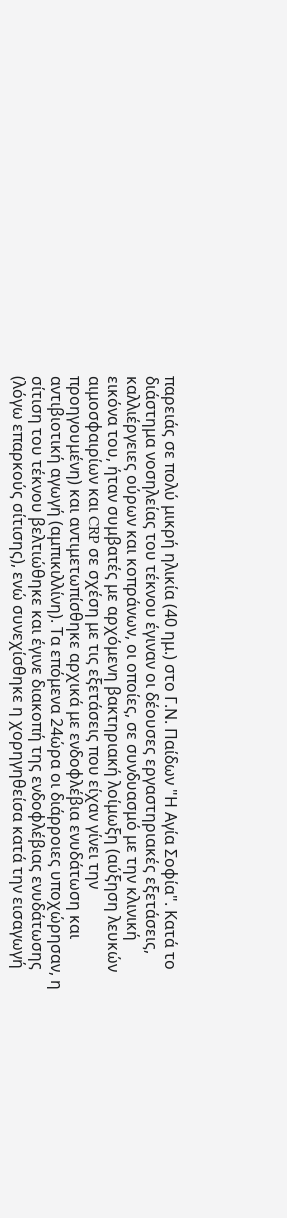παρειάς σε πολύ μικρή ηλικία (40 ημ.) στο Γ.Ν. Παίδων "Η Αγία Σοφία". Κατά το διάστημα νοσηλείας του τέκνου έγιναν οι δέουσες εργαστηριακές εξετάσεις, καλλιέργειες ούρων και κοπράνων, οι οποίες, σε συνδυασμό με την κλινική εικόνα του, ήταν συμβατές με αρχόμενη βακτηριακή λοίμωξη (αύξηση λευκών αιμοσφαιρίων και CRP σε σχέση με τις εξετάσεις που είχαν γίνει την προηγουμένη) και αντιμετωπίσθηκε αρχικά με ενδοφλέβια ενυδάτωση και αντιβιοτική αγωγή (αμπικιλλίνη). Τα επόμενα 24ώρα οι διάρροιες υποχώρησαν, η σίτιση του τέκνου βελτιώθηκε και έγινε διακοπή της ενδοφλέβιας ενυδάτωσης (λόγω επαρκούς σίτισης), ενώ συνεχίσθηκε η χορηγηθείσα κατά την εισαγωγή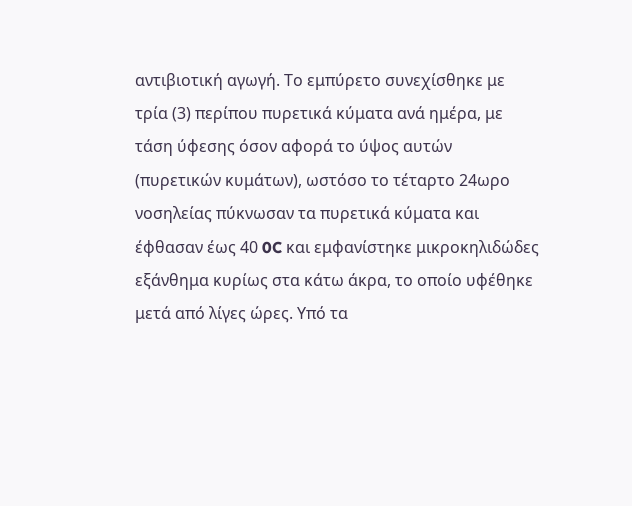αντιβιοτική αγωγή. Το εμπύρετο συνεχίσθηκε με τρία (3) περίπου πυρετικά κύματα ανά ημέρα, με τάση ύφεσης όσον αφορά το ύψος αυτών (πυρετικών κυμάτων), ωστόσο το τέταρτο 24ωρο νοσηλείας πύκνωσαν τα πυρετικά κύματα και έφθασαν έως 40 0C και εμφανίστηκε μικροκηλιδώδες εξάνθημα κυρίως στα κάτω άκρα, το οποίο υφέθηκε μετά από λίγες ώρες. Υπό τα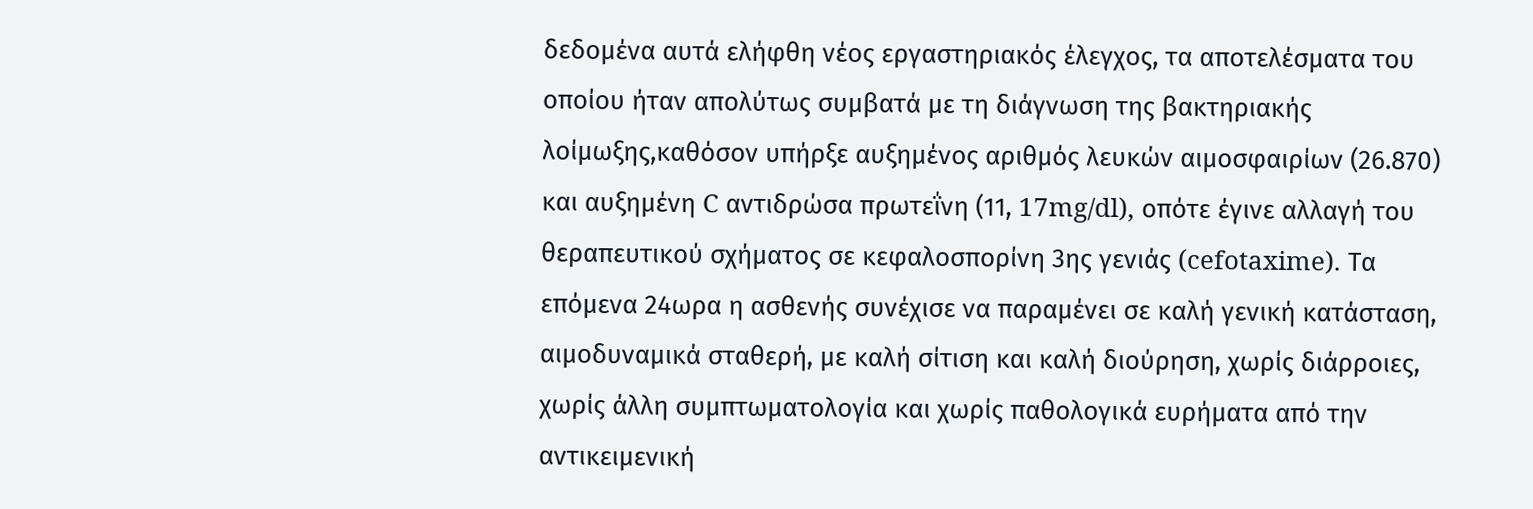δεδομένα αυτά ελήφθη νέος εργαστηριακός έλεγχος, τα αποτελέσματα του οποίου ήταν απολύτως συμβατά με τη διάγνωση της βακτηριακής λοίμωξης,καθόσον υπήρξε αυξημένος αριθμός λευκών αιμοσφαιρίων (26.870) και αυξημένη C αντιδρώσα πρωτεΐνη (11, 17mg/dl), οπότε έγινε αλλαγή του θεραπευτικού σχήματος σε κεφαλοσπορίνη 3ης γενιάς (cefotaxime). Τα επόμενα 24ωρα η ασθενής συνέχισε να παραμένει σε καλή γενική κατάσταση, αιμοδυναμικά σταθερή, με καλή σίτιση και καλή διούρηση, χωρίς διάρροιες, χωρίς άλλη συμπτωματολογία και χωρίς παθολογικά ευρήματα από την αντικειμενική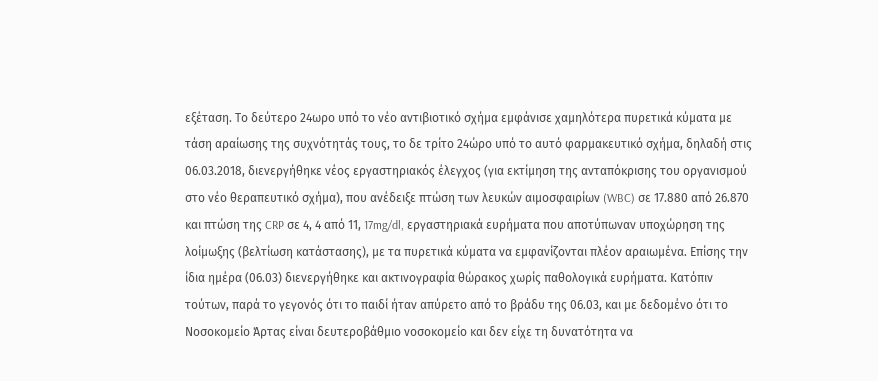εξέταση. Το δεύτερο 24ωρο υπό το νέο αντιβιοτικό σχήμα εμφάνισε χαμηλότερα πυρετικά κύματα με τάση αραίωσης της συχνότητάς τους, το δε τρίτο 24ώρο υπό το αυτό φαρμακευτικό σχήμα, δηλαδή στις 06.03.2018, διενεργήθηκε νέος εργαστηριακός έλεγχος (για εκτίμηση της ανταπόκρισης του οργανισμού στο νέο θεραπευτικό σχήμα), που ανέδειξε πτώση των λευκών αιμοσφαιρίων (WBC) σε 17.880 από 26.870 και πτώση της CRP σε 4, 4 από 11, 17mg/dl, εργαστηριακά ευρήματα που αποτύπωναν υποχώρηση της λοίμωξης (βελτίωση κατάστασης), με τα πυρετικά κύματα να εμφανίζονται πλέον αραιωμένα. Επίσης την ίδια ημέρα (06.03) διενεργήθηκε και ακτινογραφία θώρακος χωρίς παθολογικά ευρήματα. Κατόπιν τούτων, παρά το γεγονός ότι το παιδί ήταν απύρετο από το βράδυ της 06.03, και με δεδομένο ότι το Νοσοκομείο Άρτας είναι δευτεροβάθμιο νοσοκομείο και δεν είχε τη δυνατότητα να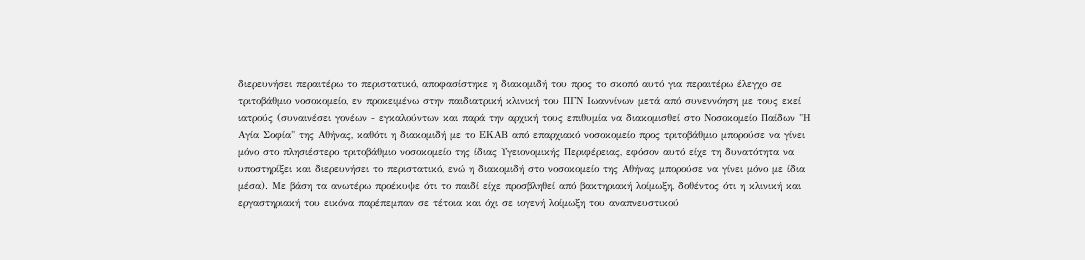διερευνήσει περαιτέρω το περιστατικό, αποφασίστηκε η διακομιδή του προς το σκοπό αυτό για περαιτέρω έλεγχο σε τριτοβάθμιο νοσοκομείο, εν προκειμένω στην παιδιατρική κλινική του ΠΓΝ Ιωαννίνων μετά από συνεννόηση με τους εκεί ιατρούς (συναινέσει γονέων - εγκαλούντων και παρά την αρχική τους επιθυμία να διακομισθεί στο Νοσοκομείο Παίδων "Η Αγία Σοφία" της Αθήνας, καθότι η διακομιδή με το ΕΚΑΒ από επαρχιακό νοσοκομείο προς τριτοβάθμιο μπορούσε να γίνει μόνο στο πλησιέστερο τριτοβάθμιο νοσοκομείο της ίδιας Υγειονομικής Περιφέρειας, εφόσον αυτό είχε τη δυνατότητα να υποστηρίξει και διερευνήσει το περιστατικό, ενώ η διακομιδή στο νοσοκομείο της Αθήνας μπορούσε να γίνει μόνο με ίδια μέσα). Με βάση τα ανωτέρω προέκυψε ότι το παιδί είχε προσβληθεί από βακτηριακή λοίμωξη, δοθέντος ότι η κλινική και εργαστηριακή του εικόνα παρέπεμπαν σε τέτοια και όχι σε ιογενή λοίμωξη του αναπνευστικού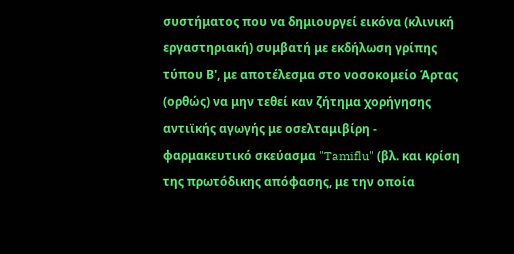συστήματος που να δημιουργεί εικόνα (κλινική εργαστηριακή) συμβατή με εκδήλωση γρίπης τύπου Β', με αποτέλεσμα στο νοσοκομείο Άρτας (ορθώς) να μην τεθεί καν ζήτημα χορήγησης αντιϊκής αγωγής με οσελταμιβίρη - φαρμακευτικό σκεύασμα "Tamiflu" (βλ. και κρίση της πρωτόδικης απόφασης, με την οποία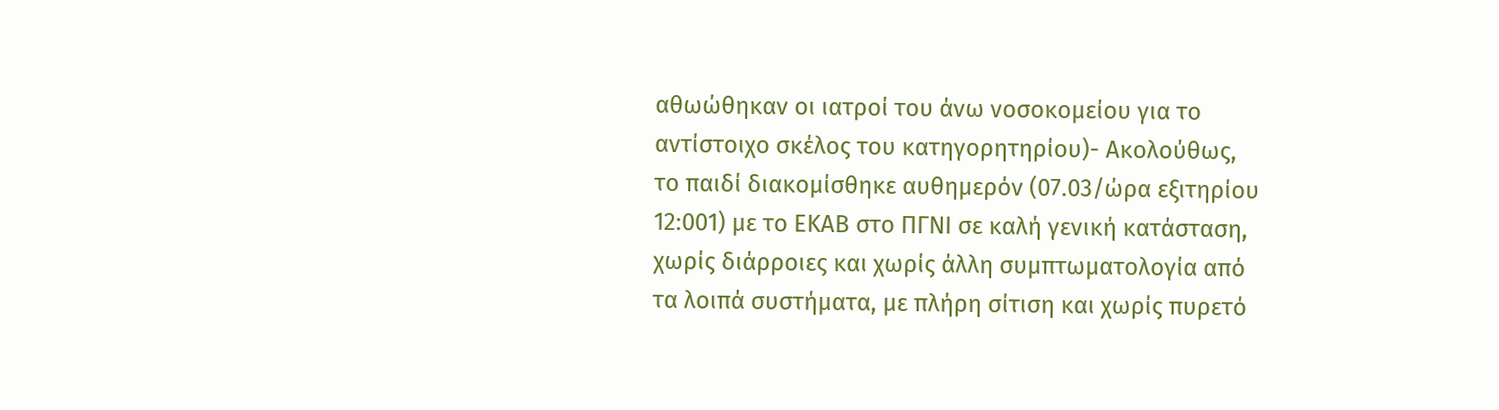αθωώθηκαν οι ιατροί του άνω νοσοκομείου για το αντίστοιχο σκέλος του κατηγορητηρίου)- Ακολούθως, το παιδί διακομίσθηκε αυθημερόν (07.03/ώρα εξιτηρίου 12:001) με το ΕΚΑΒ στο ΠΓΝΙ σε καλή γενική κατάσταση, χωρίς διάρροιες και χωρίς άλλη συμπτωματολογία από τα λοιπά συστήματα, με πλήρη σίτιση και χωρίς πυρετό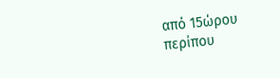από 15ώρου περίπου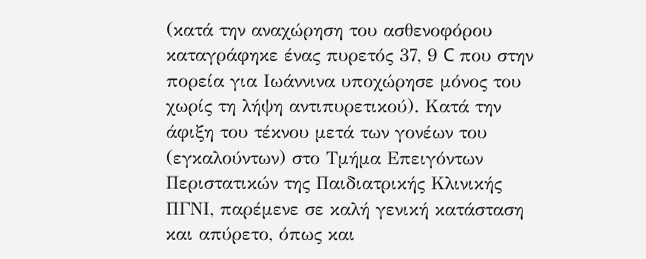(κατά την αναχώρηση του ασθενοφόρου καταγράφηκε ένας πυρετός 37, 9 C που στην πορεία για Ιωάννινα υποχώρησε μόνος του χωρίς τη λήψη αντιπυρετικού). Κατά την άφιξη του τέκνου μετά των γονέων του (εγκαλούντων) στο Τμήμα Επειγόντων Περιστατικών της Παιδιατρικής Κλινικής ΠΓΝΙ, παρέμενε σε καλή γενική κατάσταση και απύρετο, όπως και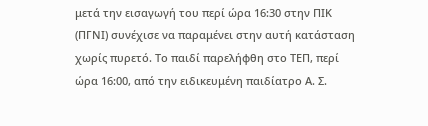μετά την εισαγωγή του περί ώρα 16:30 στην ΠΙΚ (ΠΓΝΙ) συνέχισε να παραμένει στην αυτή κατάσταση χωρίς πυρετό. Το παιδί παρελήφθη στο ΤΕΠ, περί ώρα 16:00, από την ειδικευμένη παιδίατρο Α. Σ.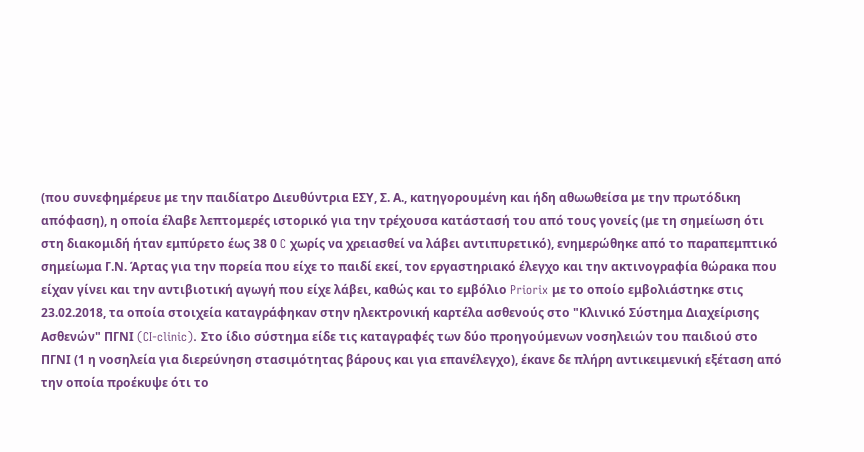(που συνεφημέρευε με την παιδίατρο Διευθύντρια ΕΣΥ, Σ. Α., κατηγορουμένη και ήδη αθωωθείσα με την πρωτόδικη απόφαση), η οποία έλαβε λεπτομερές ιστορικό για την τρέχουσα κατάστασή του από τους γονείς (με τη σημείωση ότι στη διακομιδή ήταν εμπύρετο έως 38 0 C χωρίς να χρειασθεί να λάβει αντιπυρετικό), ενημερώθηκε από το παραπεμπτικό σημείωμα Γ.Ν. Άρτας για την πορεία που είχε το παιδί εκεί, τον εργαστηριακό έλεγχο και την ακτινογραφία θώρακα που είχαν γίνει και την αντιβιοτική αγωγή που είχε λάβει, καθώς και το εμβόλιο Priorix με το οποίο εμβολιάστηκε στις 23.02.2018, τα οποία στοιχεία καταγράφηκαν στην ηλεκτρονική καρτέλα ασθενούς στο "Κλινικό Σύστημα Διαχείρισης Ασθενών" ΠΓΝΙ (CI-clinic). Στο ίδιο σύστημα είδε τις καταγραφές των δύο προηγούμενων νοσηλειών του παιδιού στο ΠΓΝΙ (1 η νοσηλεία για διερεύνηση στασιμότητας βάρους και για επανέλεγχο), έκανε δε πλήρη αντικειμενική εξέταση από την οποία προέκυψε ότι το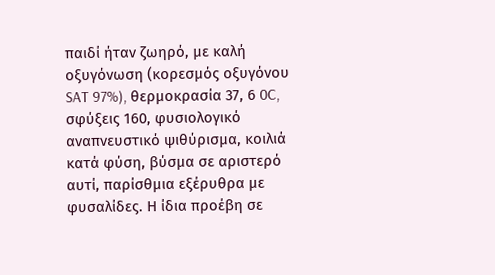παιδί ήταν ζωηρό, με καλή οξυγόνωση (κορεσμός οξυγόνου SAT 97%), θερμοκρασία 37, 6 0C, σφύξεις 160, φυσιολογικό αναπνευστικό ψιθύρισμα, κοιλιά κατά φύση, βύσμα σε αριστερό αυτί, παρίσθμια εξέρυθρα με φυσαλίδες. Η ίδια προέβη σε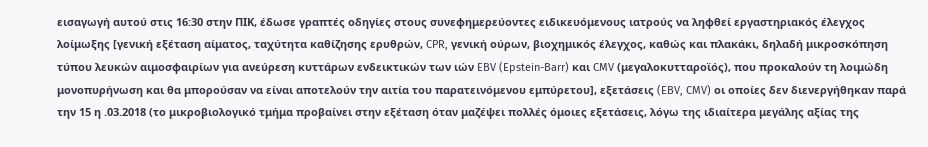εισαγωγή αυτού στις 16:30 στην ΠΙΚ, έδωσε γραπτές οδηγίες στους συνεφημερεύοντες ειδικευόμενους ιατρούς να ληφθεί εργαστηριακός έλεγχος λοίμωξης [γενική εξέταση αίματος, ταχύτητα καθίζησης ερυθρών, CPR, γενική ούρων, βιοχημικός έλεγχος, καθώς και πλακάκι, δηλαδή μικροσκόπηση τύπου λευκών αιμοσφαιρίων για ανεύρεση κυττάρων ενδεικτικών των ιών EBV (Epstein-Barr) και CMV (μεγαλοκυτταροϊός), που προκαλούν τη λοιμώδη μονοπυρήνωση και θα μπορούσαν να είναι αποτελούν την αιτία του παρατεινόμενου εμπύρετου], εξετάσεις (EBV, CMV) οι οποίες δεν διενεργήθηκαν παρά την 15 η .03.2018 (το μικροβιολογικό τμήμα προβαίνει στην εξέταση όταν μαζέψει πολλές όμοιες εξετάσεις, λόγω της ιδιαίτερα μεγάλης αξίας της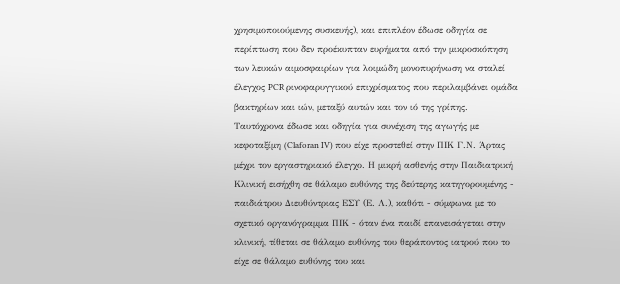χρησιμοποιούμενης συσκευής), και επιπλέον έδωσε οδηγία σε περίπτωση που δεν προέκυπταν ευρήματα από την μικροσκόπηση των λευκών αιμοσφαιρίων για λοιμώδη μονοπυρήνωση να σταλεί έλεγχος PCR ρινοφαρυγγικού επιχρίσματος που περιλαμβάνει ομάδα βακτηρίων και ιών, μεταξύ αυτών και τον ιό της γρίπης. Ταυτόχρονα έδωσε και οδηγία για συνέχιση της αγωγής με κεφοταξίμη (Claforan IV) που είχε προστεθεί στην ΠΙΚ Γ.Ν. Άρτας μέχρι τον εργαστηριακό έλεγχο. Η μικρή ασθενής στην Παιδιατρική Κλινική εισήχθη σε θάλαμο ευθύνης της δεύτερης κατηγορουμένης - παιδιάτρου Διευθύντριας ΕΣΥ (Ε. Λ.), καθότι - σύμφωνα με το σχετικό οργανόγραμμα ΠΙΚ - όταν ένα παιδί επανεισάγεται στην κλινική, τίθεται σε θάλαμο ευθύνης του θεράποντος ιατρού που το είχε σε θάλαμο ευθύνης του και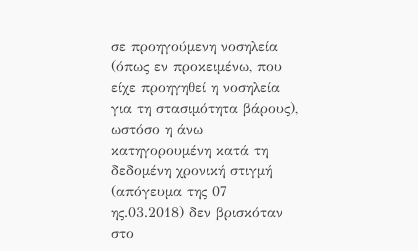σε προηγούμενη νοσηλεία (όπως εν προκειμένω, που είχε προηγηθεί η νοσηλεία για τη στασιμότητα βάρους), ωστόσο η άνω κατηγορουμένη κατά τη δεδομένη χρονική στιγμή (απόγευμα της 07 ης.03.2018) δεν βρισκόταν στο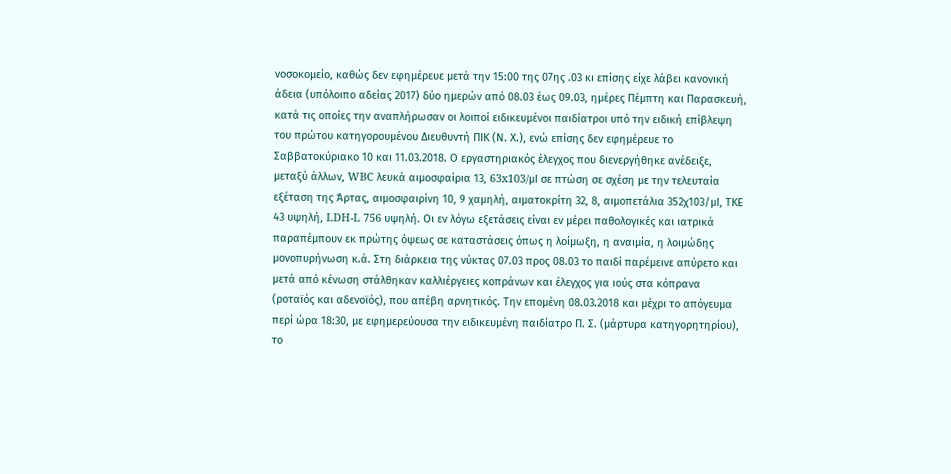νοσοκομείο, καθώς δεν εφημέρευε μετά την 15:00 της 07ης .03 κι επίσης είχε λάβει κανονική άδεια (υπόλοιπο αδείας 2017) δύο ημερών από 08.03 έως 09.03, ημέρες Πέμπτη και Παρασκευή, κατά τις οποίες την αναπλήρωσαν οι λοιποί ειδικευμένοι παιδίατροι υπό την ειδική επίβλεψη του πρώτου κατηγορουμένου Διευθυντή ΠΙΚ (Ν. Χ.), ενώ επίσης δεν εφημέρευε το Σαββατοκύριακο 10 και 11.03.2018. Ο εργαστηριακός έλεγχος που διενεργήθηκε ανέδειξε, μεταξύ άλλων, WBC λευκά αιμοσφαίρια 13, 63x103/μΙ σε πτώση σε σχέση με την τελευταία εξέταση της Άρτας, αιμοσφαιρίνη 10, 9 χαμηλή, αιματοκρίτη 32, 8, αιμοπετάλια 352χ103/μΙ, ΤΚΕ 43 υψηλή, LDH-L 756 υψηλή. Οι εν λόγω εξετάσεις είναι εν μέρει παθολογικές και ιατρικά παραπέμπουν εκ πρώτης όψεως σε καταστάσεις όπως η λοίμωξη, η αναιμία, η λοιμώδης μονοπυρήνωση κ.ά. Στη διάρκεια της νύκτας 07.03 προς 08.03 το παιδί παρέμεινε απύρετο και μετά από κένωση στάλθηκαν καλλιέργειες κοπράνων και έλεγχος για ιούς στα κόπρανα (ροταϊός και αδενοϊός), που απέβη αρνητικός. Την επομένη 08.03.2018 και μέχρι το απόγευμα περί ώρα 18:30, με εφημερεύουσα την ειδικευμένη παιδίατρο Π. Σ. (μάρτυρα κατηγορητηρίου), το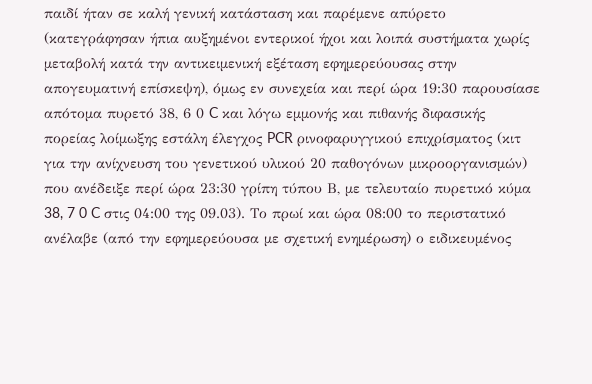παιδί ήταν σε καλή γενική κατάσταση και παρέμενε απύρετο (κατεγράφησαν ήπια αυξημένοι εντερικοί ήχοι και λοιπά συστήματα χωρίς μεταβολή κατά την αντικειμενική εξέταση εφημερεύουσας στην απογευματινή επίσκεψη), όμως εν συνεχεία και περί ώρα 19:30 παρουσίασε απότομα πυρετό 38, 6 0 C και λόγω εμμονής και πιθανής διφασικής πορείας λοίμωξης εστάλη έλεγχος PCR ρινοφαρυγγικού επιχρίσματος (κιτ για την ανίχνευση του γενετικού υλικού 20 παθογόνων μικροοργανισμών) που ανέδειξε περί ώρα 23:30 γρίπη τύπου Β, με τελευταίο πυρετικό κύμα 38, 7 0 C στις 04:00 της 09.03). Το πρωί και ώρα 08:00 το περιστατικό ανέλαβε (από την εφημερεύουσα με σχετική ενημέρωση) ο ειδικευμένος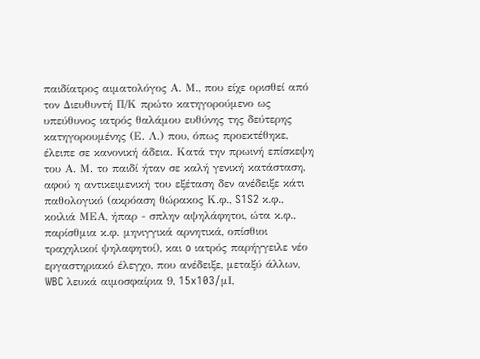παιδίατρος αιματολόγος Α. Μ., που είχε ορισθεί από τον Διευθυντή Π/Κ πρώτο κατηγορούμενο ως υπεύθυνος ιατρός θαλάμου ευθύνης της δεύτερης κατηγορουμένης (Ε. Λ.) που, όπως προεκτέθηκε, έλειπε σε κανονική άδεια. Κατά την πρωινή επίσκεψη του Α. Μ. το παιδί ήταν σε καλή γενική κατάσταση, αφού η αντικειμενική του εξέταση δεν ανέδειξε κάτι παθολογικό (ακρόαση θώρακος Κ.φ., S1S2 κ.φ., κοιλιά ΜΕΑ, ήπαρ - σπλην αψηλάφητοι, ώτα κ.φ., παρίσθμια κ.φ. μηνιγγικά αρνητικά, οπίσθιοι τραχηλικοί ψηλαφητοί), και o ιατρός παρήγγειλε νέο εργαστηριακό έλεγχο, που ανέδειξε, μεταξύ άλλων, WBC λευκά αιμοσφαίρια 9, 15x103/μΙ,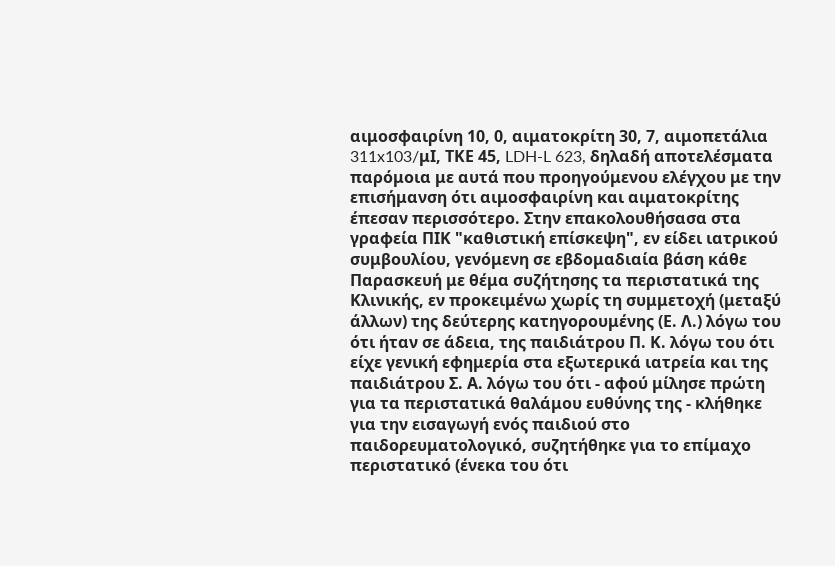αιμοσφαιρίνη 10, 0, αιματοκρίτη 30, 7, αιμοπετάλια 311x103/μΙ, ΤΚΕ 45, LDH-L 623, δηλαδή αποτελέσματα παρόμοια με αυτά που προηγούμενου ελέγχου με την επισήμανση ότι αιμοσφαιρίνη και αιματοκρίτης έπεσαν περισσότερο. Στην επακολουθήσασα στα γραφεία ΠΙΚ "καθιστική επίσκεψη", εν είδει ιατρικού συμβουλίου, γενόμενη σε εβδομαδιαία βάση κάθε Παρασκευή με θέμα συζήτησης τα περιστατικά της Κλινικής, εν προκειμένω χωρίς τη συμμετοχή (μεταξύ άλλων) της δεύτερης κατηγορουμένης (Ε. Λ.) λόγω του ότι ήταν σε άδεια, της παιδιάτρου Π. Κ. λόγω του ότι είχε γενική εφημερία στα εξωτερικά ιατρεία και της παιδιάτρου Σ. Α. λόγω του ότι - αφού μίλησε πρώτη για τα περιστατικά θαλάμου ευθύνης της - κλήθηκε για την εισαγωγή ενός παιδιού στο παιδορευματολογικό, συζητήθηκε για το επίμαχο περιστατικό (ένεκα του ότι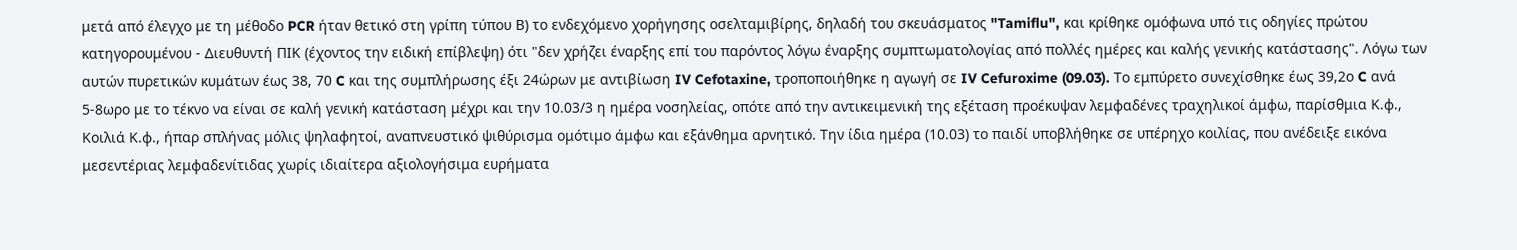μετά από έλεγχο με τη μέθοδο PCR ήταν θετικό στη γρίπη τύπου Β) το ενδεχόμενο χορήγησης οσελταμιβίρης, δηλαδή του σκευάσματος "Tamiflu", και κρίθηκε ομόφωνα υπό τις οδηγίες πρώτου κατηγορουμένου - Διευθυντή ΠΙΚ (έχοντος την ειδική επίβλεψη) ότι "δεν χρήζει έναρξης επί του παρόντος λόγω έναρξης συμπτωματολογίας από πολλές ημέρες και καλής γενικής κατάστασης". Λόγω των αυτών πυρετικών κυμάτων έως 38, 70 C και της συμπλήρωσης έξι 24ώρων με αντιβίωση IV Cefotaxine, τροποποιήθηκε η αγωγή σε IV Cefuroxime (09.03). Το εμπύρετο συνεχίσθηκε έως 39,2ο C ανά 5-8ωρο με το τέκνο να είναι σε καλή γενική κατάσταση μέχρι και την 10.03/3 η ημέρα νοσηλείας, οπότε από την αντικειμενική της εξέταση προέκυψαν λεμφαδένες τραχηλικοί άμφω, παρίσθμια Κ.φ., Κοιλιά Κ.φ., ήπαρ σπλήνας μόλις ψηλαφητοί, αναπνευστικό ψιθύρισμα ομότιμο άμφω και εξάνθημα αρνητικό. Την ίδια ημέρα (10.03) το παιδί υποβλήθηκε σε υπέρηχο κοιλίας, που ανέδειξε εικόνα μεσεντέριας λεμφαδενίτιδας χωρίς ιδιαίτερα αξιολογήσιμα ευρήματα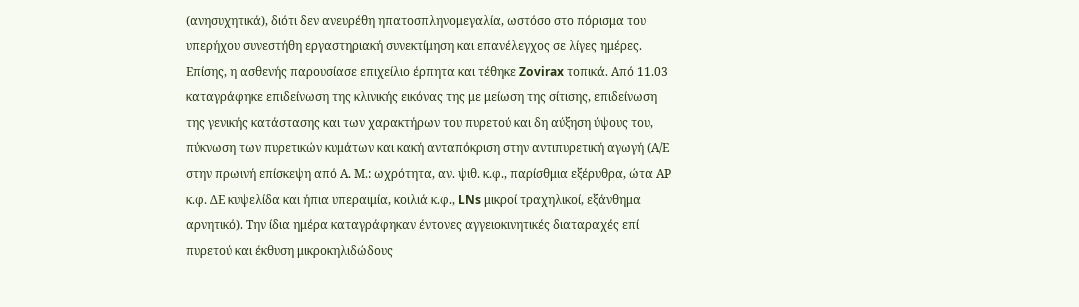(ανησυχητικά), διότι δεν ανευρέθη ηπατοσπληνομεγαλία, ωστόσο στο πόρισμα του υπερήχου συνεστήθη εργαστηριακή συνεκτίμηση και επανέλεγχος σε λίγες ημέρες. Επίσης, η ασθενής παρουσίασε επιχείλιο έρπητα και τέθηκε Zovirax τοπικά. Από 11.03 καταγράφηκε επιδείνωση της κλινικής εικόνας της με μείωση της σίτισης, επιδείνωση της γενικής κατάστασης και των χαρακτήρων του πυρετού και δη αύξηση ύψους του, πύκνωση των πυρετικών κυμάτων και κακή ανταπόκριση στην αντιπυρετική αγωγή (Α/Ε στην πρωινή επίσκεψη από Α. Μ.: ωχρότητα, αν. ψιθ. κ.φ., παρίσθμια εξέρυθρα, ώτα ΑΡ κ.φ. ΔΕ κυψελίδα και ήπια υπεραιμία, κοιλιά κ.φ., LNs μικροί τραχηλικοί, εξάνθημα αρνητικό). Την ίδια ημέρα καταγράφηκαν έντονες αγγειοκινητικές διαταραχές επί πυρετού και έκθυση μικροκηλιδώδους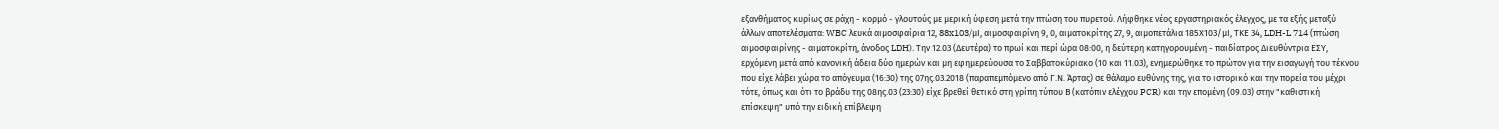εξανθήματος κυρίως σε ράχη - κορμό - γλουτούς με μερική ύφεση μετά την πτώση του πυρετού. Λήφθηκε νέος εργαστηριακός έλεγχος, με τα εξής μεταξύ άλλων αποτελέσματα: WBC λευκά αιμοσφαίρια 12, 88x103/μΙ, αιμοσφαιρίνη 9, 0, αιματοκρίτης 27, 9, αιμοπετάλια 185Χ103/μΙ, ΤΚΕ 34, LDH-L 714 (πτώση αιμοσφαιρίνης - αιματοκρίτη, άνοδος LDH). Την 12.03 (Δευτέρα) το πρωί και περί ώρα 08:00, η δεύτερη κατηγορουμένη - παιδίατρος Διευθύντρια ΕΣΥ, ερχόμενη μετά από κανονική άδεια δύο ημερών και μη εφημερεύουσα το Σαββατοκύριακο (10 και 11.03), ενημερώθηκε το πρώτον για την εισαγωγή του τέκνου που είχε λάβει χώρα το απόγευμα (16:30) της 07ης.03.2018 (παραπεμπόμενο από Γ.Ν. Άρτας) σε θάλαμο ευθύνης της, για το ιστορικό και την πορεία του μέχρι τότε, όπως και ότι το βράδυ της 08ης.03 (23:30) είχε βρεθεί θετικό στη γρίπη τύπου Β (κατόπιν ελέγχου PCR) και την επομένη (09.03) στην "καθιστική επίσκεψη" υπό την ειδική επίβλεψη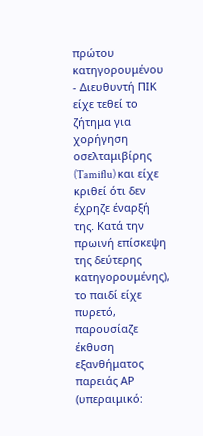πρώτου κατηγορουμένου - Διευθυντή ΠΙΚ είχε τεθεί το ζήτημα για χορήγηση οσελταμιβίρης (Tamiflu) και είχε κριθεί ότι δεν έχρηζε έναρξή της. Κατά την πρωινή επίσκεψη της δεύτερης κατηγορουμένης), το παιδί είχε πυρετό, παρουσίαζε έκθυση εξανθήματος παρειάς ΑΡ (υπεραιμικό: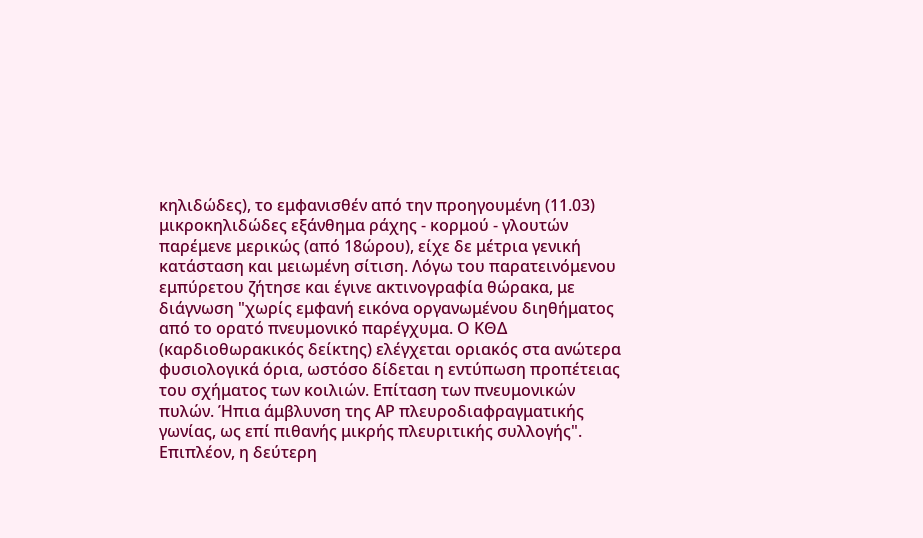κηλιδώδες), το εμφανισθέν από την προηγουμένη (11.03) μικροκηλιδώδες εξάνθημα ράχης - κορμού - γλουτών παρέμενε μερικώς (από 18ώρου), είχε δε μέτρια γενική κατάσταση και μειωμένη σίτιση. Λόγω του παρατεινόμενου εμπύρετου ζήτησε και έγινε ακτινογραφία θώρακα, με διάγνωση "χωρίς εμφανή εικόνα οργανωμένου διηθήματος από το ορατό πνευμονικό παρέγχυμα. Ο ΚΘΔ (καρδιοθωρακικός δείκτης) ελέγχεται οριακός στα ανώτερα φυσιολογικά όρια, ωστόσο δίδεται η εντύπωση προπέτειας του σχήματος των κοιλιών. Επίταση των πνευμονικών πυλών. Ήπια άμβλυνση της ΑΡ πλευροδιαφραγματικής γωνίας, ως επί πιθανής μικρής πλευριτικής συλλογής". Επιπλέον, η δεύτερη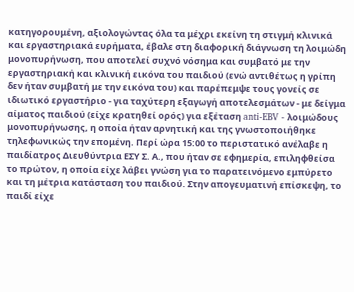κατηγορουμένη, αξιολογώντας όλα τα μέχρι εκείνη τη στιγμή κλινικά και εργαστηριακά ευρήματα, έβαλε στη διαφορική διάγνωση τη λοιμώδη μονοπυρήνωση, που αποτελεί συχνό νόσημα και συμβατό με την εργαστηριακή και κλινική εικόνα του παιδιού (ενώ αντιθέτως η γρίπη δεν ήταν συμβατή με την εικόνα του) και παρέπεμψε τους γονείς σε ιδιωτικό εργαστήριο - για ταχύτερη εξαγωγή αποτελεσμάτων - με δείγμα αίματος παιδιού (είχε κρατηθεί ορός) για εξέταση anti-EBV - λοιμώδους μονοπυρήνωσης, η οποία ήταν αρνητική και της γνωστοποιήθηκε τηλεφωνικώς την επομένη. Περί ώρα 15:00 το περιστατικό ανέλαβε η παιδίατρος Διευθύντρια ΕΣΥ Σ. Α., που ήταν σε εφημερία, επιληφθείσα το πρώτον, η οποία είχε λάβει γνώση για το παρατεινόμενο εμπύρετο και τη μέτρια κατάσταση του παιδιού. Στην απογευματινή επίσκεψη, το παιδί είχε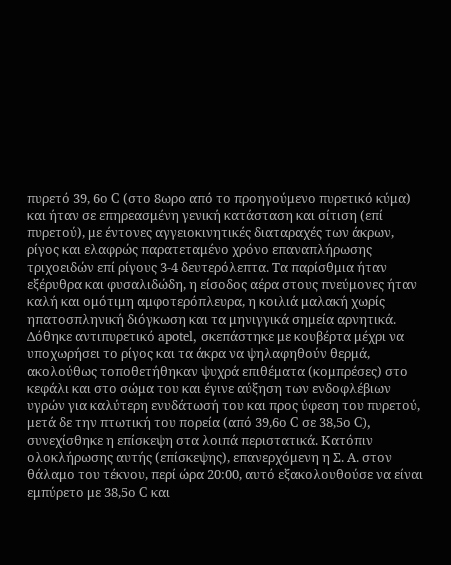πυρετό 39, 6ο C (στο 8ωρο από το προηγούμενο πυρετικό κύμα) και ήταν σε επηρεασμένη γενική κατάσταση και σίτιση (επί πυρετού), με έντονες αγγειοκινητικές διαταραχές των άκρων, ρίγος και ελαφρώς παρατεταμένο χρόνο επαναπλήρωσης τριχοειδών επί ρίγους 3-4 δευτερόλεπτα. Τα παρίσθμια ήταν εξέρυθρα και φυσαλιδώδη, η είσοδος αέρα στους πνεύμονες ήταν καλή και ομότιμη αμφοτερόπλευρα, η κοιλιά μαλακή χωρίς ηπατοσπληνική διόγκωση και τα μηνιγγικά σημεία αρνητικά. Δόθηκε αντιπυρετικό apotel, σκεπάστηκε με κουβέρτα μέχρι να υποχωρήσει το ρίγος και τα άκρα να ψηλαφηθούν θερμά, ακολούθως τοποθετήθηκαν ψυχρά επιθέματα (κομπρέσες) στο κεφάλι και στο σώμα του και έγινε αύξηση των ενδοφλέβιων υγρών για καλύτερη ενυδάτωσή του και προς ύφεση του πυρετού, μετά δε την πτωτική του πορεία (από 39,6ο C σε 38,5ο C), συνεχίσθηκε η επίσκεψη στα λοιπά περιστατικά. Κατόπιν ολοκλήρωσης αυτής (επίσκεψης), επανερχόμενη η Σ. Α. στον θάλαμο του τέκνου, περί ώρα 20:00, αυτό εξακολουθούσε να είναι εμπύρετο με 38,5ο C και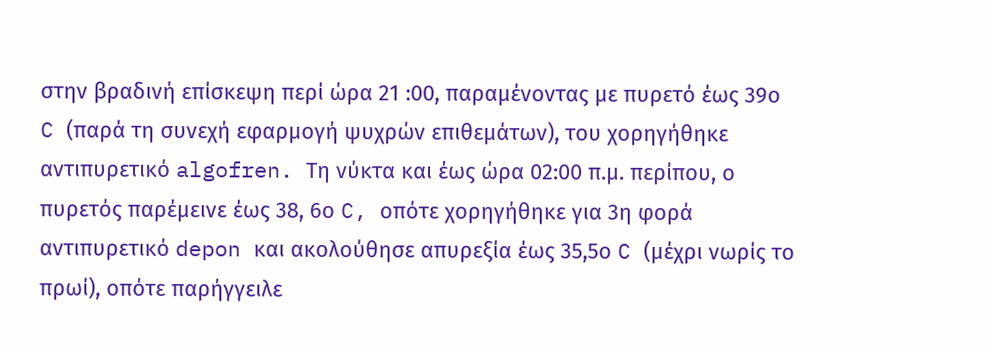στην βραδινή επίσκεψη περί ώρα 21 :00, παραμένοντας με πυρετό έως 39ο C (παρά τη συνεχή εφαρμογή ψυχρών επιθεμάτων), του χορηγήθηκε αντιπυρετικό algofren. Τη νύκτα και έως ώρα 02:00 π.μ. περίπου, ο πυρετός παρέμεινε έως 38, 6ο C, οπότε χορηγήθηκε για 3η φορά αντιπυρετικό depon και ακολούθησε απυρεξία έως 35,5ο C (μέχρι νωρίς το πρωί), οπότε παρήγγειλε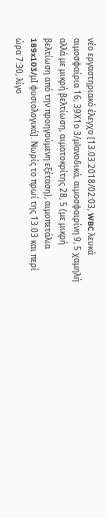νέο εργαστηριακό έλεγχο [13.03.2018/02:03, WBC λευκά αιμοσφαίρια 16, 39Χ1ο 3/μlανοδικά, αιμοσφαιρίνη 9, 5 χαμηλή αλλά με μικρή βελτίωση, αιματοκρίτης 28, 5 (με μικρή βελτίωση από την προηγούμενη εξέταση), αιμοπετάλια 189x103/μΙ φυσιολογικά]. Νωρίς το πρωί της 13.03 και περί ώρα 7:30, λίγο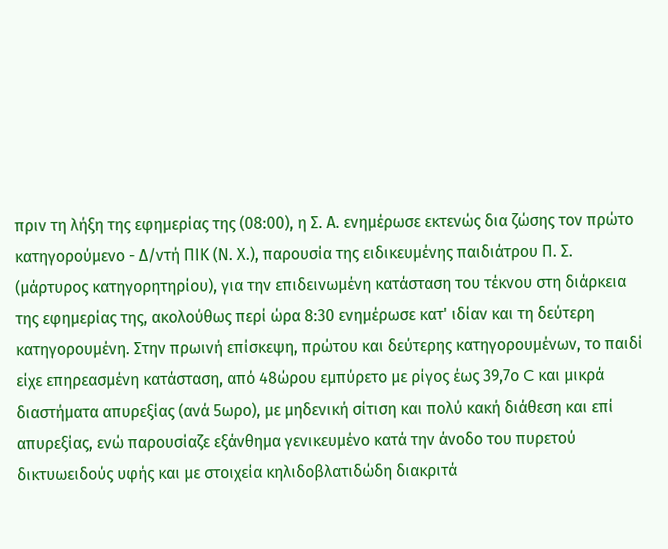πριν τη λήξη της εφημερίας της (08:00), η Σ. Α. ενημέρωσε εκτενώς δια ζώσης τον πρώτο κατηγορούμενο - Δ/ντή ΠΙΚ (Ν. Χ.), παρουσία της ειδικευμένης παιδιάτρου Π. Σ. (μάρτυρος κατηγορητηρίου), για την επιδεινωμένη κατάσταση του τέκνου στη διάρκεια της εφημερίας της, ακολούθως περί ώρα 8:30 ενημέρωσε κατ' ιδίαν και τη δεύτερη κατηγορουμένη. Στην πρωινή επίσκεψη, πρώτου και δεύτερης κατηγορουμένων, το παιδί είχε επηρεασμένη κατάσταση, από 48ώρου εμπύρετο με ρίγος έως 39,7ο C και μικρά διαστήματα απυρεξίας (ανά 5ωρο), με μηδενική σίτιση και πολύ κακή διάθεση και επί απυρεξίας, ενώ παρουσίαζε εξάνθημα γενικευμένο κατά την άνοδο του πυρετού δικτυωειδούς υφής και με στοιχεία κηλιδοβλατιδώδη διακριτά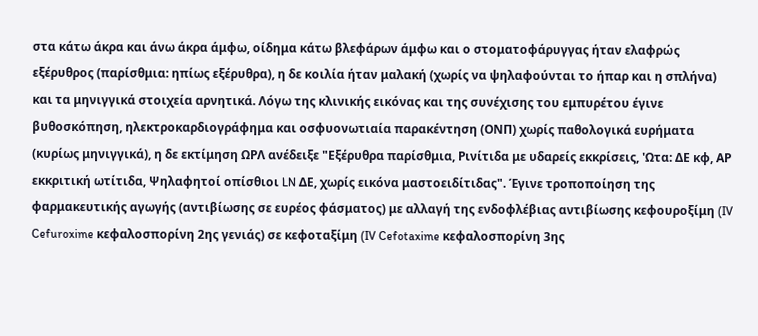στα κάτω άκρα και άνω άκρα άμφω, οίδημα κάτω βλεφάρων άμφω και ο στοματοφάρυγγας ήταν ελαφρώς εξέρυθρος (παρίσθμια: ηπίως εξέρυθρα), η δε κοιλία ήταν μαλακή (χωρίς να ψηλαφούνται το ήπαρ και η σπλήνα) και τα μηνιγγικά στοιχεία αρνητικά. Λόγω της κλινικής εικόνας και της συνέχισης του εμπυρέτου έγινε βυθοσκόπηση, ηλεκτροκαρδιογράφημα και οσφυονωτιαία παρακέντηση (ΟΝΠ) χωρίς παθολογικά ευρήματα (κυρίως μηνιγγικά), η δε εκτίμηση ΩΡΛ ανέδειξε "Εξέρυθρα παρίσθμια, Ρινίτιδα με υδαρείς εκκρίσεις, 'Ωτα: ΔΕ κφ, ΑΡ εκκριτική ωτίτιδα, Ψηλαφητοί οπίσθιοι LN ΔΕ, χωρίς εικόνα μαστοειδίτιδας". Έγινε τροποποίηση της φαρμακευτικής αγωγής (αντιβίωσης σε ευρέος φάσματος) με αλλαγή της ενδοφλέβιας αντιβίωσης κεφουροξίμη (IV Cefuroxime κεφαλοσπορίνη 2ης γενιάς) σε κεφοταξίμη (IV Cefotaxime κεφαλοσπορίνη 3ης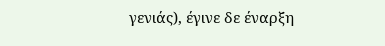γενιάς), έγινε δε έναρξη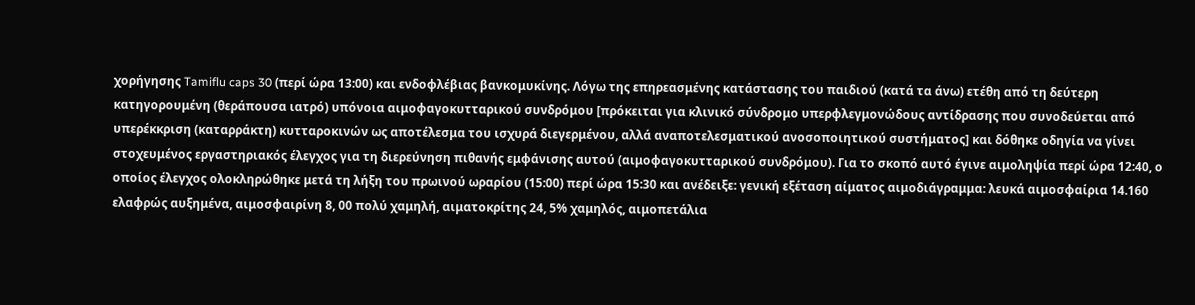χορήγησης Tamiflu caps 30 (περί ώρα 13:00) και ενδοφλέβιας βανκομυκίνης. Λόγω της επηρεασμένης κατάστασης του παιδιού (κατά τα άνω) ετέθη από τη δεύτερη κατηγορουμένη (θεράπουσα ιατρό) υπόνοια αιμοφαγοκυτταρικού συνδρόμου [πρόκειται για κλινικό σύνδρομο υπερφλεγμονώδους αντίδρασης που συνοδεύεται από υπερέκκριση (καταρράκτη) κυτταροκινών ως αποτέλεσμα του ισχυρά διεγερμένου, αλλά αναποτελεσματικού ανοσοποιητικού συστήματος] και δόθηκε οδηγία να γίνει στοχευμένος εργαστηριακός έλεγχος για τη διερεύνηση πιθανής εμφάνισης αυτού (αιμοφαγοκυτταρικού συνδρόμου). Για το σκοπό αυτό έγινε αιμοληψία περί ώρα 12:40, ο οποίος έλεγχος ολοκληρώθηκε μετά τη λήξη του πρωινού ωραρίου (15:00) περί ώρα 15:30 και ανέδειξε: γενική εξέταση αίματος αιμοδιάγραμμα: λευκά αιμοσφαίρια 14.160 ελαφρώς αυξημένα, αιμοσφαιρίνη 8, 00 πολύ χαμηλή, αιματοκρίτης 24, 5% χαμηλός, αιμοπετάλια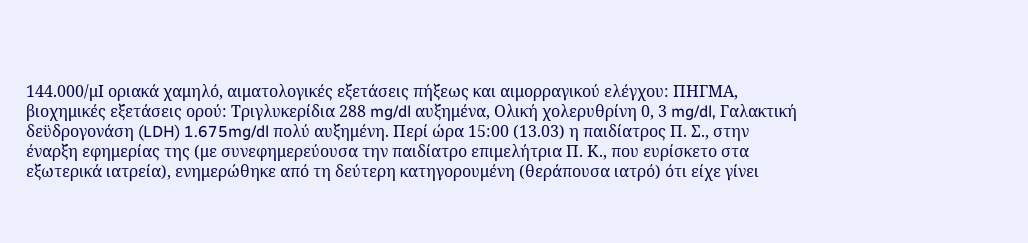144.000/μΙ οριακά χαμηλό, αιματολογικές εξετάσεις πήξεως και αιμορραγικού ελέγχου: ΠΗΓΜΑ, βιοχημικές εξετάσεις ορού: Τριγλυκερίδια 288 mg/dl αυξημένα, Ολική χολερυθρίνη 0, 3 mg/dl, Γαλακτική δεϋδρογονάση (LDH) 1.675mg/dl πολύ αυξημένη. Περί ώρα 15:00 (13.03) η παιδίατρος Π. Σ., στην έναρξη εφημερίας της (με συνεφημερεύουσα την παιδίατρο επιμελήτρια Π. Κ., που ευρίσκετο στα εξωτερικά ιατρεία), ενημερώθηκε από τη δεύτερη κατηγορουμένη (θεράπουσα ιατρό) ότι είχε γίνει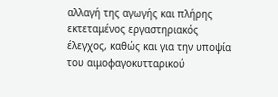αλλαγή της αγωγής και πλήρης εκτεταμένος εργαστηριακός έλεγχος, καθώς και για την υποψία του αιμοφαγοκυτταρικού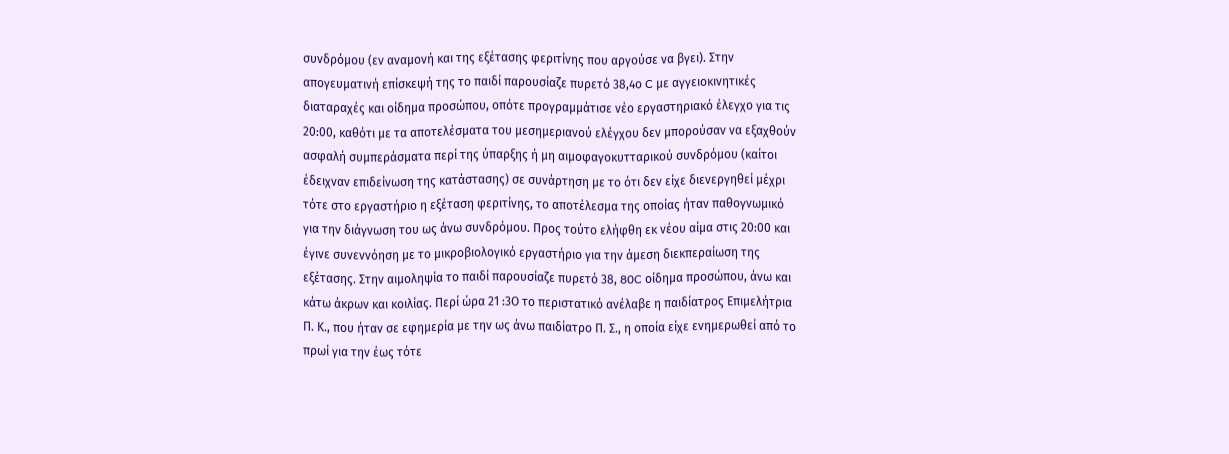συνδρόμου (εν αναμονή και της εξέτασης φεριτίνης που αργούσε να βγει). Στην απογευματινή επίσκεψή της το παιδί παρουσίαζε πυρετό 38,4ο C με αγγειοκινητικές διαταραχές και οίδημα προσώπου, οπότε προγραμμάτισε νέο εργαστηριακό έλεγχο για τις 20:00, καθότι με τα αποτελέσματα του μεσημεριανού ελέγχου δεν μπορούσαν να εξαχθούν ασφαλή συμπεράσματα περί της ύπαρξης ή μη αιμοφαγοκυτταρικού συνδρόμου (καίτοι έδειχναν επιδείνωση της κατάστασης) σε συνάρτηση με το ότι δεν είχε διενεργηθεί μέχρι τότε στο εργαστήριο η εξέταση φεριτίνης, το αποτέλεσμα της οποίας ήταν παθογνωμικό για την διάγνωση του ως άνω συνδρόμου. Προς τούτο ελήφθη εκ νέου αίμα στις 20:00 και έγινε συνεννόηση με το μικροβιολογικό εργαστήριο για την άμεση διεκπεραίωση της εξέτασης. Στην αιμοληψία το παιδί παρουσίαζε πυρετό 38, 80C οίδημα προσώπου, άνω και κάτω άκρων και κοιλίας. Περί ώρα 21 :3Ο το περιστατικό ανέλαβε η παιδίατρος Επιμελήτρια Π. Κ., που ήταν σε εφημερία με την ως άνω παιδίατρο Π. Σ., η οποία είχε ενημερωθεί από το πρωί για την έως τότε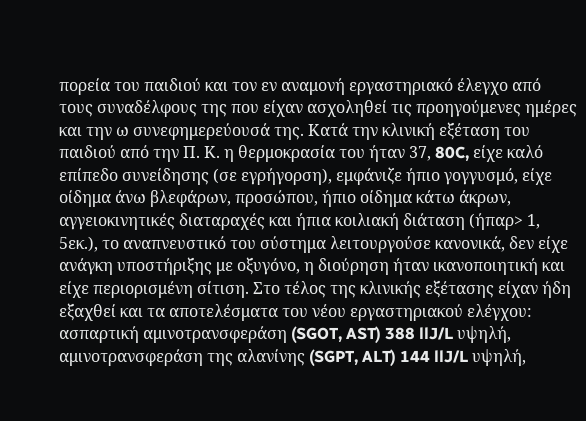πορεία του παιδιού και τον εν αναμονή εργαστηριακό έλεγχο από τους συναδέλφους της που είχαν ασχοληθεί τις προηγούμενες ημέρες και την ω συνεφημερεύουσά της. Κατά την κλινική εξέταση του παιδιού από την Π. Κ. η θερμοκρασία του ήταν 37, 80C, είχε καλό επίπεδο συνείδησης (σε εγρήγορση), εμφάνιζε ήπιο γογγυσμό, είχε οίδημα άνω βλεφάρων, προσώπου, ήπιο οίδημα κάτω άκρων, αγγειοκινητικές διαταραχές και ήπια κοιλιακή διάταση (ήπαρ> 1, 5εκ.), το αναπνευστικό του σύστημα λειτουργούσε κανονικά, δεν είχε ανάγκη υποστήριξης με οξυγόνο, η διούρηση ήταν ικανοποιητική και είχε περιορισμένη σίτιση. Στο τέλος της κλινικής εξέτασης είχαν ήδη εξαχθεί και τα αποτελέσματα του νέου εργαστηριακού ελέγχου: ασπαρτική αμινοτρανσφεράση (SGOT, AST) 388 llJ/L υψηλή, αμινοτρανσφεράση της αλανίνης (SGPT, ALT) 144 llJ/L υψηλή,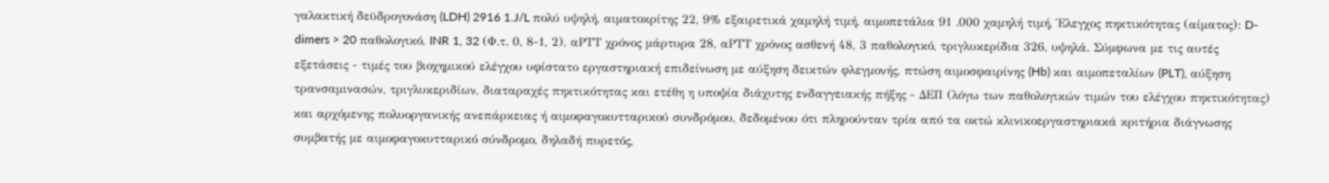γαλακτική δεϋδρογονάση (LDH) 2916 1.J/L πολύ υψηλή, αιματοκρίτης 22, 9% εξαιρετικά χαμηλή τιμή, αιμοπετάλια 91 .000 χαμηλή τιμή, Έλεγχος πηκτικότητας (αίματος): D-dimers > 20 παθολογικό, INR 1, 32 (Φ.τ. 0, 8-1, 2), αΡΤΤ χρόνος μάρτυρα 28, αΡΤΤ χρόνος ασθενή 48, 3 παθολογικό, τριγλυκερίδια 326, υψηλά. Σύμφωνα με τις αυτές εξετάσεις - τιμές του βιοχημικού ελέγχου υφίστατο εργαστηριακή επιδείνωση με αύξηση δεικτών φλεγμονής, πτώση αιμοσφαιρίνης (Hb) και αιμοπεταλίων (PLT), αύξηση τρανσαμινασών, τριγλυκεριδίων, διαταραχές πηκτικότητας και ετέθη η υποψία διάχυτης ενδαγγειακής πήξης - ΔΕΠ (λόγω των παθολογικών τιμών του ελέγχου πηκτικότητας) και αρχόμενης πολυοργανικής ανεπάρκειας ή αιμοφαγοκυτταρικού συνδρόμου, δεδομένου ότι πληρούνταν τρία από τα οκτώ κλινικοεργαστηριακά κριτήρια διάγνωσης συμβατής με αιμοφαγοκυτταρικό σύνδρομο, δηλαδή πυρετός,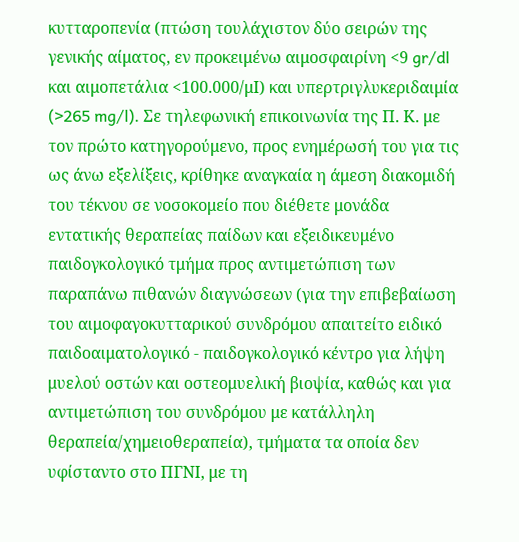κυτταροπενία (πτώση τουλάχιστον δύο σειρών της γενικής αίματος, εν προκειμένω αιμοσφαιρίνη <9 gr/dl και αιμοπετάλια <100.000/μΙ) και υπερτριγλυκεριδαιμία (>265 mg/l). Σε τηλεφωνική επικοινωνία της Π. Κ. με τον πρώτο κατηγορούμενο, προς ενημέρωσή του για τις ως άνω εξελίξεις, κρίθηκε αναγκαία η άμεση διακομιδή του τέκνου σε νοσοκομείο που διέθετε μονάδα εντατικής θεραπείας παίδων και εξειδικευμένο παιδογκολογικό τμήμα προς αντιμετώπιση των παραπάνω πιθανών διαγνώσεων (για την επιβεβαίωση του αιμοφαγοκυτταρικού συνδρόμου απαιτείτο ειδικό παιδοαιματολογικό - παιδογκολογικό κέντρο για λήψη μυελού οστών και οστεομυελική βιοψία, καθώς και για αντιμετώπιση του συνδρόμου με κατάλληλη θεραπεία/χημειοθεραπεία), τμήματα τα οποία δεν υφίσταντο στο ΠΓΝΙ, με τη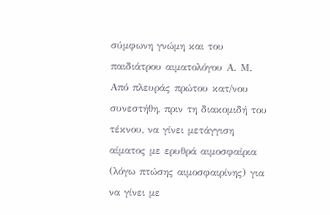σύμφωνη γνώμη και του παιδιάτρου αιματολόγου Α. Μ. Από πλευράς πρώτου κατ/νου συνεστήθη, πριν τη διακομιδή του τέκνου, να γίνει μετάγγιση αίματος με ερυθρά αιμοσφαίρια (λόγω πτώσης αιμοσφαιρίνης) για να γίνει με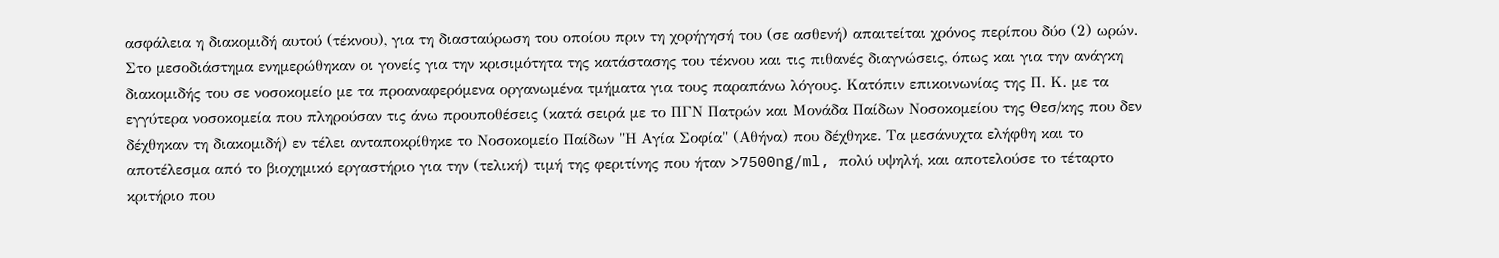ασφάλεια η διακομιδή αυτού (τέκνου), για τη διασταύρωση του οποίου πριν τη χορήγησή του (σε ασθενή) απαιτείται χρόνος περίπου δύο (2) ωρών. Στο μεσοδιάστημα ενημερώθηκαν οι γονείς για την κρισιμότητα της κατάστασης του τέκνου και τις πιθανές διαγνώσεις, όπως και για την ανάγκη διακομιδής του σε νοσοκομείο με τα προαναφερόμενα οργανωμένα τμήματα για τους παραπάνω λόγους. Κατόπιν επικοινωνίας της Π. Κ. με τα εγγύτερα νοσοκομεία που πληρούσαν τις άνω προυποθέσεις (κατά σειρά με το ΠΓΝ Πατρών και Μονάδα Παίδων Νοσοκομείου της Θεσ/κης που δεν δέχθηκαν τη διακομιδή) εν τέλει ανταποκρίθηκε το Νοσοκομείο Παίδων "Η Αγία Σοφία" (Αθήνα) που δέχθηκε. Τα μεσάνυχτα ελήφθη και το αποτέλεσμα από το βιοχημικό εργαστήριο για την (τελική) τιμή της φεριτίνης που ήταν >7500ng/ml, πολύ υψηλή, και αποτελούσε το τέταρτο κριτήριο που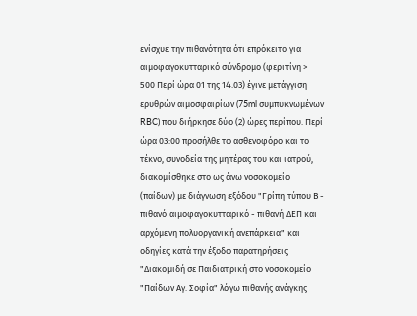ενίσχυε την πιθανότητα ότι επρόκειτο για αιμοφαγοκυτταρικό σύνδρομο (φεριτίνη > 500 Περί ώρα 01 της 14.03) έγινε μετάγγιση ερυθρών αιμοσφαιρίων (75ml συμπυκνωμένων RBC) που διήρκησε δύο (2) ώρες περίπου. Περί ώρα 03:00 προσήλθε το ασθενοφόρο και το τέκνο, συνοδεία της μητέρας του και ιατρού, διακομίσθηκε στο ως άνω νοσοκομείο (παίδων) με διάγνωση εξόδου "Γρίπη τύπου Β - πιθανό αιμοφαγοκυτταρικό - πιθανή ΔΕΠ και αρχόμενη πολυοργανική ανεπάρκεια" και οδηγίες κατά την έξοδο παρατηρήσεις "Διακομιδή σε Παιδιατρική στο νοσοκομείο "Παίδων Αγ. Σοφία" λόγω πιθανής ανάγκης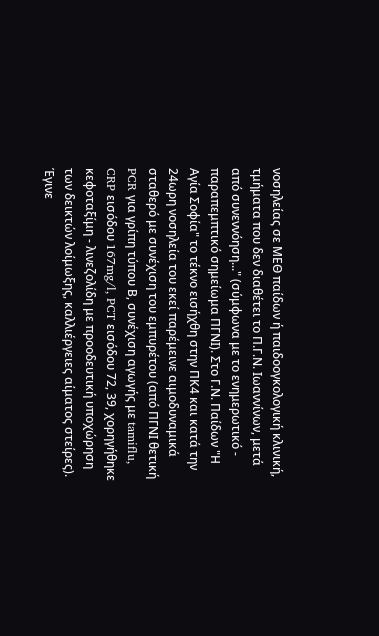νοσηλείας σε ΜΕΘ παίδων ή παιδοογκολογική κλινική, τμήματα που δεν διαθέτει το Π.Γ.Ν. Ιωαννίνων, μετά από συνεννόηση..." (σύμφωνα με το ενημερωτικό - παραπεμπτικό σημείωμα ΠΓΝΙ). Στο Γ.Ν. Παίδων "Η Αγία Σοφία" το τέκνο εισήχθη στην ΠΚ4 και κατά την 24ωρη νοσηλεία του εκεί παρέμεινε αιμοδυναμικά σταθερό με συνέχιση του εμπυρέτου (από ΠΓΝΙ θετική PCR για γρίπη τύπου Β, συνέχιση αγωγής με tamiflu, CRP εισόδου 167mg/l, PCT εισόδου 72, 39, χορηγήθηκε κεφοταξίμη - λινεζολίδη με προοδευτική υποχώρηση των δεικτών λοίμωξης, καλλιέργειες αίματος στείρες). Έγινε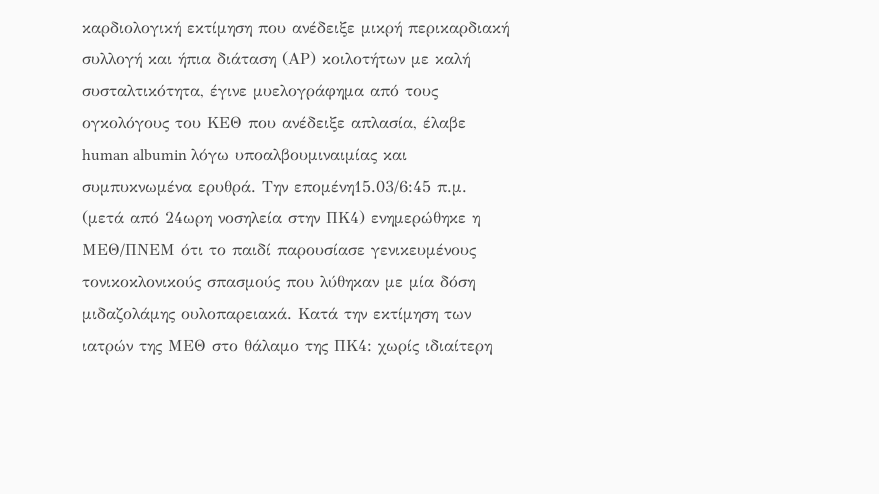καρδιολογική εκτίμηση που ανέδειξε μικρή περικαρδιακή συλλογή και ήπια διάταση (ΑΡ) κοιλοτήτων με καλή συσταλτικότητα, έγινε μυελογράφημα από τους ογκολόγους του ΚΕΘ που ανέδειξε απλασία, έλαβε human albumin λόγω υποαλβουμιναιμίας και συμπυκνωμένα ερυθρά. Την επομένη15.03/6:45 π.μ. (μετά από 24ωρη νοσηλεία στην ΠΚ4) ενημερώθηκε η ΜΕΘ/ΠΝΕΜ ότι το παιδί παρουσίασε γενικευμένους τονικοκλονικούς σπασμούς που λύθηκαν με μία δόση μιδαζολάμης ουλοπαρειακά. Κατά την εκτίμηση των ιατρών της ΜΕΘ στο θάλαμο της ΠΚ4: χωρίς ιδιαίτερη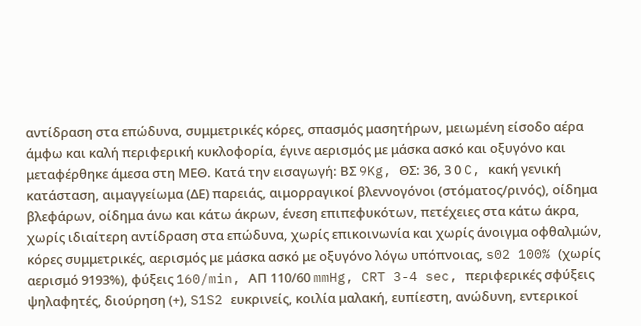αντίδραση στα επώδυνα, συμμετρικές κόρες, σπασμός μασητήρων, μειωμένη είσοδο αέρα άμφω και καλή περιφερική κυκλοφορία, έγινε αερισμός με μάσκα ασκό και οξυγόνο και μεταφέρθηκε άμεσα στη ΜΕΘ. Κατά την εισαγωγή: ΒΣ 9Kg, ΘΣ: 36, 3 0 C, κακή γενική κατάσταση, αιμαγγείωμα (ΔΕ) παρειάς, αιμορραγικοί βλεννογόνοι (στόματος/ρινός), οίδημα βλεφάρων, οίδημα άνω και κάτω άκρων, ένεση επιπεφυκότων, πετέχειες στα κάτω άκρα, χωρίς ιδιαίτερη αντίδραση στα επώδυνα, χωρίς επικοινωνία και χωρίς άνοιγμα οφθαλμών, κόρες συμμετρικές, αερισμός με μάσκα ασκό με οξυγόνο λόγω υπόπνοιας, s02 100% (χωρίς αερισμό 9193%), φύξεις 160/min, ΑΠ 110/60 mmHg, CRT 3-4 sec, περιφερικές σφύξεις ψηλαφητές, διούρηση (+), S1S2 ευκρινείς, κοιλία μαλακή, ευπίεστη, ανώδυνη, εντερικοί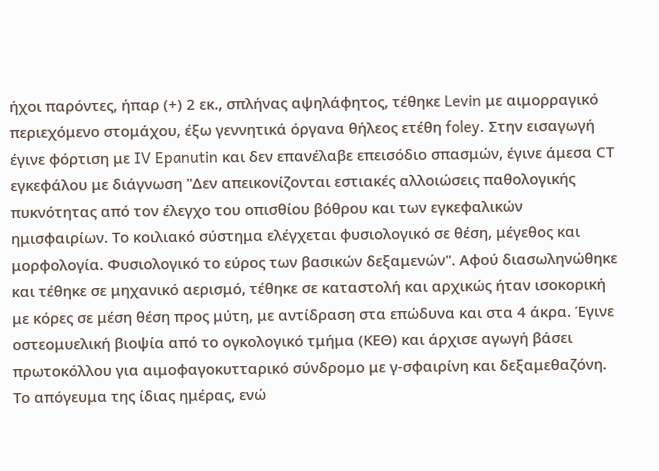ήχοι παρόντες, ήπαρ (+) 2 εκ., σπλήνας αψηλάφητος, τέθηκε Levin με αιμορραγικό περιεχόμενο στομάχου, έξω γεννητικά όργανα θήλεος ετέθη foley. Στην εισαγωγή έγινε φόρτιση με IV Epanutin και δεν επανέλαβε επεισόδιο σπασμών, έγινε άμεσα CΤ εγκεφάλου με διάγνωση "Δεν απεικονίζονται εστιακές αλλοιώσεις παθολογικής πυκνότητας από τον έλεγχο του οπισθίου βόθρου και των εγκεφαλικών ημισφαιρίων. Το κοιλιακό σύστημα ελέγχεται φυσιολογικό σε θέση, μέγεθος και μορφολογία. Φυσιολογικό το εύρος των βασικών δεξαμενών". Αφού διασωληνώθηκε και τέθηκε σε μηχανικό αερισμό, τέθηκε σε καταστολή και αρχικώς ήταν ισοκορική με κόρες σε μέση θέση προς μύτη, με αντίδραση στα επώδυνα και στα 4 άκρα. Έγινε οστεομυελική βιοψία από το ογκολογικό τμήμα (ΚΕΘ) και άρχισε αγωγή βάσει πρωτοκόλλου για αιμοφαγοκυτταρικό σύνδρομο με γ-σφαιρίνη και δεξαμεθαζόνη. Το απόγευμα της ίδιας ημέρας, ενώ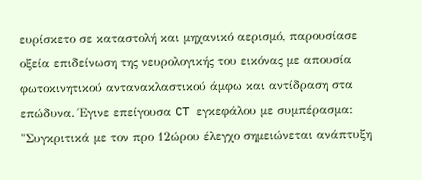ευρίσκετο σε καταστολή και μηχανικό αερισμό, παρουσίασε οξεία επιδείνωση της νευρολογικής του εικόνας με απουσία φωτοκινητικού αντανακλαστικού άμφω και αντίδραση στα επώδυνα. Έγινε επείγουσα CT εγκεφάλου με συμπέρασμα: "Συγκριτικά με τον προ 12ώρου έλεγχο σημειώνεται ανάπτυξη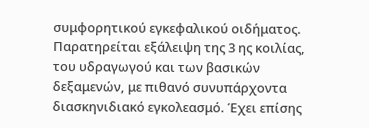συμφορητικού εγκεφαλικού οιδήματος. Παρατηρείται εξάλειψη της 3 ης κοιλίας, του υδραγωγού και των βασικών δεξαμενών, με πιθανό συνυπάρχοντα διασκηνιδιακό εγκολεασμό. Έχει επίσης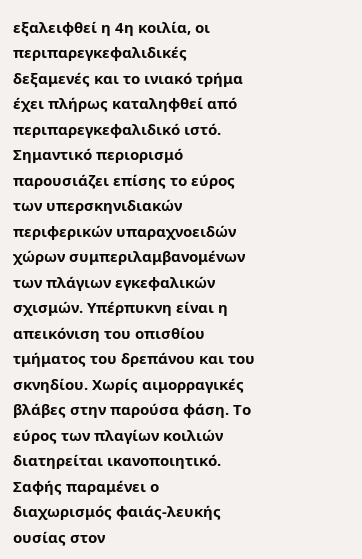εξαλειφθεί η 4η κοιλία, οι περιπαρεγκεφαλιδικές δεξαμενές και το ινιακό τρήμα έχει πλήρως καταληφθεί από περιπαρεγκεφαλιδικό ιστό. Σημαντικό περιορισμό παρουσιάζει επίσης το εύρος των υπερσκηνιδιακών περιφερικών υπαραχνοειδών χώρων συμπεριλαμβανομένων των πλάγιων εγκεφαλικών σχισμών. Υπέρπυκνη είναι η απεικόνιση του οπισθίου τμήματος του δρεπάνου και του σκνηδίου. Χωρίς αιμορραγικές βλάβες στην παρούσα φάση. Το εύρος των πλαγίων κοιλιών διατηρείται ικανοποιητικό. Σαφής παραμένει ο διαχωρισμός φαιάς-λευκής ουσίας στον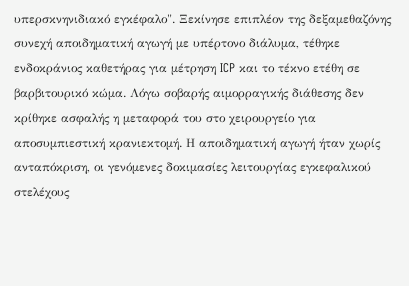υπερσκνηνιδιακό εγκέφαλο". Ξεκίνησε επιπλέον της δεξαμεθαζόνης συνεχή αποιδηματική αγωγή με υπέρτονο διάλυμα, τέθηκε ενδοκράνιος καθετήρας για μέτρηση ICP και το τέκνο ετέθη σε βαρβιτουρικό κώμα. Λόγω σοβαρής αιμορραγικής διάθεσης δεν κρίθηκε ασφαλής η μεταφορά του στο χειρουργείο για αποσυμπιεστική κρανιεκτομή. Η αποιδηματική αγωγή ήταν χωρίς ανταπόκριση, οι γενόμενες δοκιμασίες λειτουργίας εγκεφαλικού στελέχους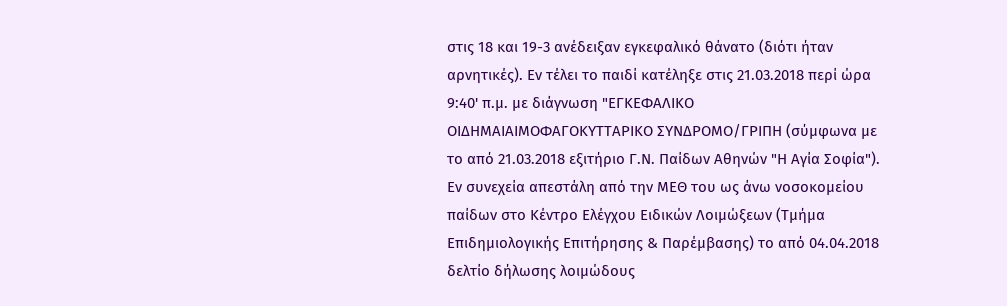στις 18 και 19-3 ανέδειξαν εγκεφαλικό θάνατο (διότι ήταν αρνητικές). Εν τέλει το παιδί κατέληξε στις 21.03.2018 περί ώρα 9:40' π.μ. με διάγνωση "ΕΓΚΕΦΑΛΙΚΟ ΟΙΔΗΜΑΙΑΙΜΟΦΑΓΟΚΥΤΤΑΡΙΚΟ ΣΥΝΔΡΟΜΟ/ΓΡΙΠΗ (σύμφωνα με το από 21.03.2018 εξιτήριο Γ.Ν. Παίδων Αθηνών "Η Αγία Σοφία"). Εν συνεχεία απεστάλη από την ΜΕΘ του ως άνω νοσοκομείου παίδων στο Κέντρο Ελέγχου Ειδικών Λοιμώξεων (Τμήμα Επιδημιολογικής Επιτήρησης & Παρέμβασης) το από 04.04.2018 δελτίο δήλωσης λοιμώδους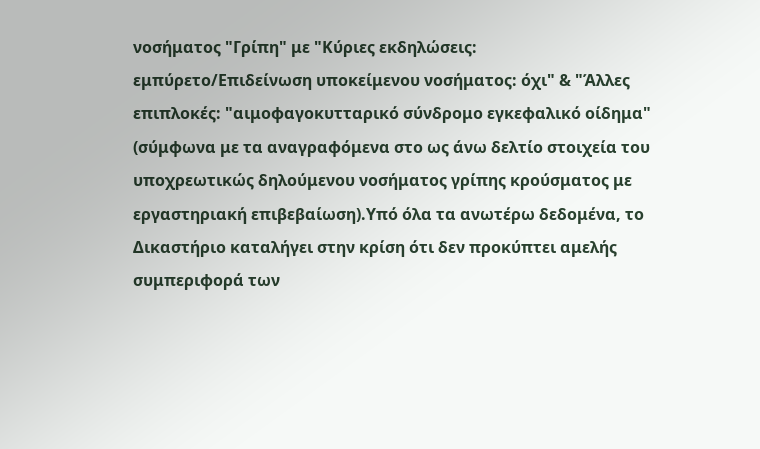νοσήματος "Γρίπη" με "Κύριες εκδηλώσεις: εμπύρετο/Επιδείνωση υποκείμενου νοσήματος: όχι" & "Άλλες επιπλοκές: "αιμοφαγοκυτταρικό σύνδρομο εγκεφαλικό οίδημα" (σύμφωνα με τα αναγραφόμενα στο ως άνω δελτίο στοιχεία του υποχρεωτικώς δηλούμενου νοσήματος γρίπης κρούσματος με εργαστηριακή επιβεβαίωση).Υπό όλα τα ανωτέρω δεδομένα, το Δικαστήριο καταλήγει στην κρίση ότι δεν προκύπτει αμελής συμπεριφορά των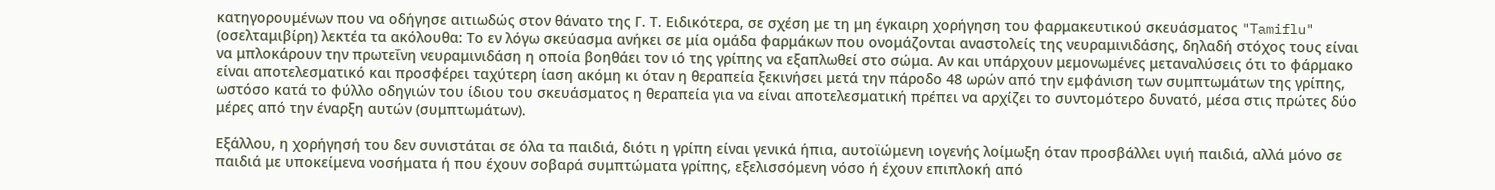κατηγορουμένων που να οδήγησε αιτιωδώς στον θάνατο της Γ. Τ. Ειδικότερα, σε σχέση με τη μη έγκαιρη χορήγηση του φαρμακευτικού σκευάσματος "Tamiflu" (οσελταμιβίρη) λεκτέα τα ακόλουθα: Το εν λόγω σκεύασμα ανήκει σε μία ομάδα φαρμάκων που ονομάζονται αναστολείς της νευραμινιδάσης, δηλαδή στόχος τους είναι να μπλοκάρουν την πρωτεΐνη νευραμινιδάση η οποία βοηθάει τον ιό της γρίπης να εξαπλωθεί στο σώμα. Αν και υπάρχουν μεμονωμένες μεταναλύσεις ότι το φάρμακο είναι αποτελεσματικό και προσφέρει ταχύτερη ίαση ακόμη κι όταν η θεραπεία ξεκινήσει μετά την πάροδο 48 ωρών από την εμφάνιση των συμπτωμάτων της γρίπης, ωστόσο κατά το φύλλο οδηγιών του ίδιου του σκευάσματος η θεραπεία για να είναι αποτελεσματική πρέπει να αρχίζει το συντομότερο δυνατό, μέσα στις πρώτες δύο μέρες από την έναρξη αυτών (συμπτωμάτων).

Εξάλλου, η χορήγησή του δεν συνιστάται σε όλα τα παιδιά, διότι η γρίπη είναι γενικά ήπια, αυτοϊώμενη ιογενής λοίμωξη όταν προσβάλλει υγιή παιδιά, αλλά μόνο σε παιδιά με υποκείμενα νοσήματα ή που έχουν σοβαρά συμπτώματα γρίπης, εξελισσόμενη νόσο ή έχουν επιπλοκή από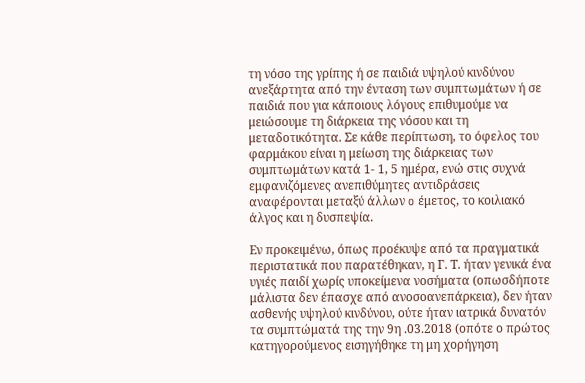τη νόσο της γρίπης ή σε παιδιά υψηλού κινδύνου ανεξάρτητα από την ένταση των συμπτωμάτων ή σε παιδιά που για κάποιους λόγους επιθυμούμε να μειώσουμε τη διάρκεια της νόσου και τη μεταδοτικότητα. Σε κάθε περίπτωση, το όφελος του φαρμάκου είναι η μείωση της διάρκειας των συμπτωμάτων κατά 1- 1, 5 ημέρα, ενώ στις συχνά εμφανιζόμενες ανεπιθύμητες αντιδράσεις αναφέρονται μεταξύ άλλων o έμετος, το κοιλιακό άλγος και η δυσπεψία.

Εν προκειμένω, όπως προέκυψε από τα πραγματικά περιστατικά που παρατέθηκαν, η Γ. Τ. ήταν γενικά ένα υγιές παιδί χωρίς υποκείμενα νοσήματα (οπωσδήποτε μάλιστα δεν έπασχε από ανοσοανεπάρκεια), δεν ήταν ασθενής υψηλού κινδύνου, ούτε ήταν ιατρικά δυνατόν τα συμπτώματά της την 9η .03.2018 (οπότε ο πρώτος κατηγορούμενος εισηγήθηκε τη μη χορήγηση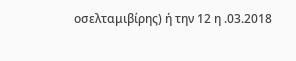οσελταμιβίρης) ή την 12 η .03.2018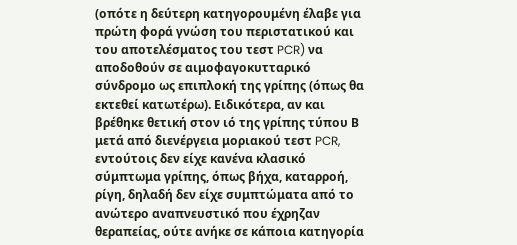(οπότε η δεύτερη κατηγορουμένη έλαβε για πρώτη φορά γνώση του περιστατικού και του αποτελέσματος του τεστ PCR) να αποδοθούν σε αιμοφαγοκυτταρικό σύνδρομο ως επιπλοκή της γρίπης (όπως θα εκτεθεί κατωτέρω). Ειδικότερα, αν και βρέθηκε θετική στον ιό της γρίπης τύπου Β μετά από διενέργεια μοριακού τεστ PCR, εντούτοις δεν είχε κανένα κλασικό σύμπτωμα γρίπης, όπως βήχα, καταρροή, ρίγη, δηλαδή δεν είχε συμπτώματα από το ανώτερο αναπνευστικό που έχρηζαν θεραπείας, ούτε ανήκε σε κάποια κατηγορία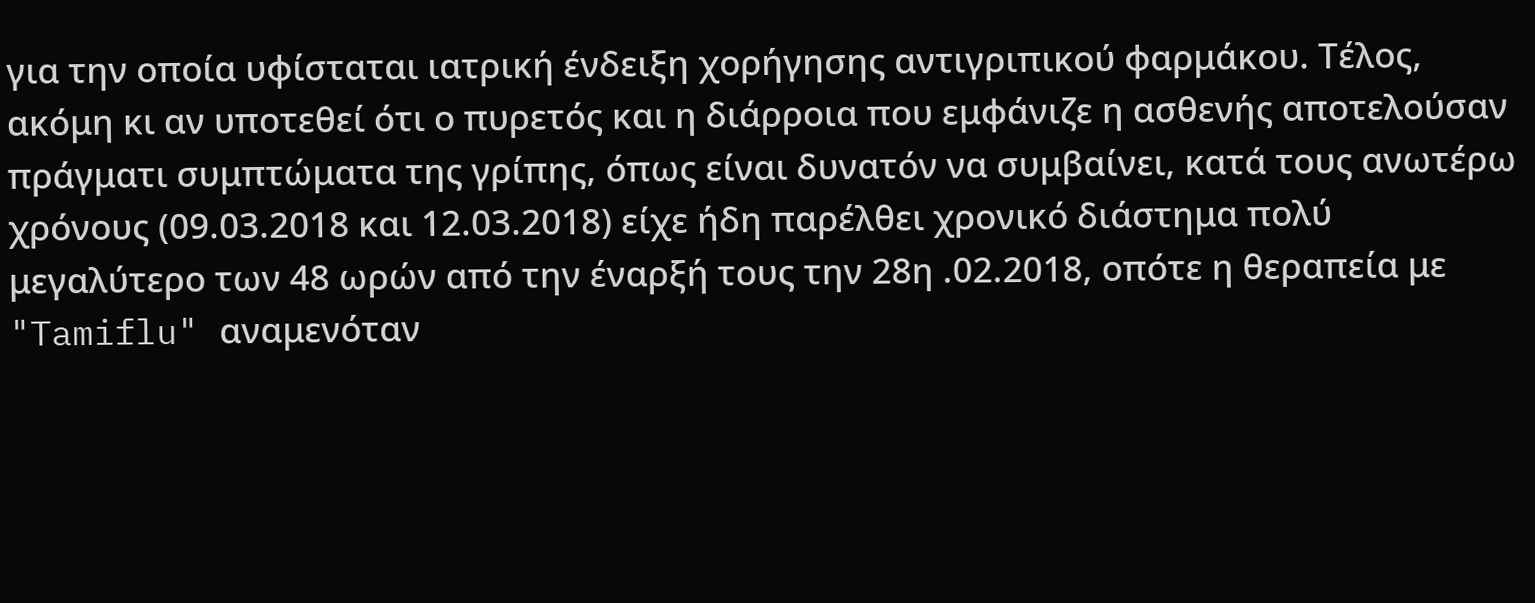για την οποία υφίσταται ιατρική ένδειξη χορήγησης αντιγριπικού φαρμάκου. Τέλος, ακόμη κι αν υποτεθεί ότι ο πυρετός και η διάρροια που εμφάνιζε η ασθενής αποτελούσαν πράγματι συμπτώματα της γρίπης, όπως είναι δυνατόν να συμβαίνει, κατά τους ανωτέρω χρόνους (09.03.2018 και 12.03.2018) είχε ήδη παρέλθει χρονικό διάστημα πολύ μεγαλύτερο των 48 ωρών από την έναρξή τους την 28η .02.2018, οπότε η θεραπεία με "Tamiflu" αναμενόταν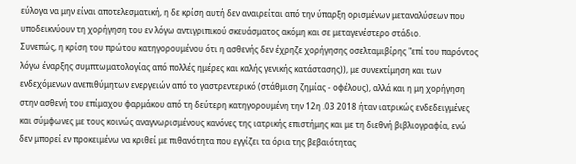εύλογα να μην είναι αποτελεσματική, η δε κρίση αυτή δεν αναιρείται από την ύπαρξη ορισμένων μεταναλύσεων που υποδεικνύουν τη χορήγηση του εν λόγω αντιγριπικού σκευάσματος ακόμη και σε μεταγενέστερο στάδιο.
Συνεπώς, η κρίση του πρώτου κατηγορουμένου ότι η ασθενής δεν έχρηζε χορήγησης οσελταμιβίρης "επί του παρόντος λόγω έναρξης συμπτωματολογίας από πολλές ημέρες και καλής γενικής κατάστασης)), με συνεκτίμηση και των ενδεχόμενων ανεπιθύμητων ενεργειών από το γαστρεντερικό (στάθμιση ζημίας - οφέλους), αλλά και η μη χορήγηση στην ασθενή του επίμαχου φαρμάκου από τη δεύτερη κατηγορουμένη την 12η .03 2018 ήταν ιατρικώς ενδεδειγμένες και σύμφωνες με τους κοινώς αναγνωρισμένους κανόνες της ιατρικής επιστήμης και με τη διεθνή βιβλιογραφία, ενώ δεν μπορεί εν προκειμένω να κριθεί με πιθανότητα που εγγίζει τα όρια της βεβαιότητας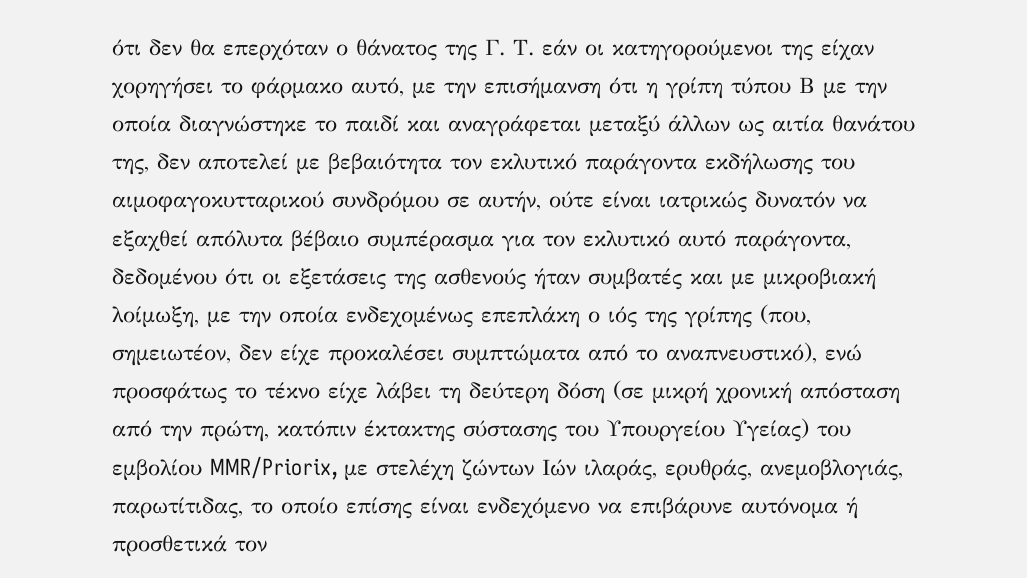ότι δεν θα επερχόταν ο θάνατος της Γ. Τ. εάν οι κατηγορούμενοι της είχαν χορηγήσει το φάρμακο αυτό, με την επισήμανση ότι η γρίπη τύπου Β με την οποία διαγνώστηκε το παιδί και αναγράφεται μεταξύ άλλων ως αιτία θανάτου της, δεν αποτελεί με βεβαιότητα τον εκλυτικό παράγοντα εκδήλωσης του αιμοφαγοκυτταρικού συνδρόμου σε αυτήν, ούτε είναι ιατρικώς δυνατόν να εξαχθεί απόλυτα βέβαιο συμπέρασμα για τον εκλυτικό αυτό παράγοντα, δεδομένου ότι οι εξετάσεις της ασθενούς ήταν συμβατές και με μικροβιακή λοίμωξη, με την οποία ενδεχομένως επεπλάκη ο ιός της γρίπης (που, σημειωτέον, δεν είχε προκαλέσει συμπτώματα από το αναπνευστικό), ενώ προσφάτως το τέκνο είχε λάβει τη δεύτερη δόση (σε μικρή χρονική απόσταση από την πρώτη, κατόπιν έκτακτης σύστασης του Υπουργείου Υγείας) του εμβολίου MMR/Priorix, με στελέχη ζώντων Ιών ιλαράς, ερυθράς, ανεμοβλογιάς, παρωτίτιδας, το οποίο επίσης είναι ενδεχόμενο να επιβάρυνε αυτόνομα ή προσθετικά τον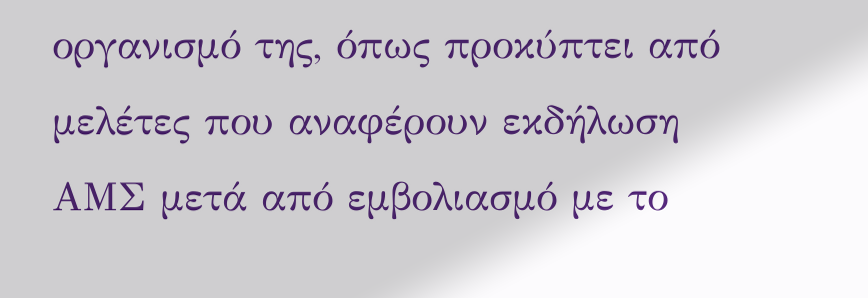οργανισμό της, όπως προκύπτει από μελέτες που αναφέρουν εκδήλωση ΑΜΣ μετά από εμβολιασμό με το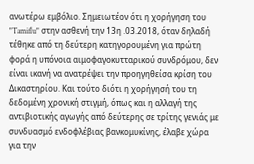ανωτέρω εμβόλιο. Σημειωτέον ότι η χορήγηση του "Tamiflu" στην ασθενή την 13η .03.2018, όταν δηλαδή τέθηκε από τη δεύτερη κατηγορουμένη για πρώτη φορά η υπόνοια αιμοφαγοκυτταρικού συνδρόμου, δεν είναι ικανή να ανατρέψει την προηγηθείσα κρίση του Δικαστηρίου. Και τούτο διότι η χορήγησή του τη δεδομένη χρονική στιγμή, όπως και η αλλαγή της αντιβιοτικής αγωγής από δεύτερης σε τρίτης γενιάς με συνδυασμό ενδοφλέβιας βανκομυκίνης, έλαβε χώρα για την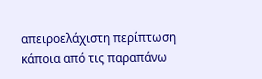απειροελάχιστη περίπτωση κάποια από τις παραπάνω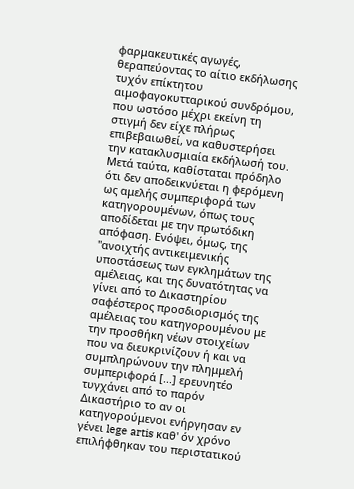φαρμακευτικές αγωγές, θεραπεύοντας το αίτιο εκδήλωσης τυχόν επίκτητου αιμοφαγοκυτταρικού συνδρόμου, που ωστόσο μέχρι εκείνη τη στιγμή δεν είχε πλήρως επιβεβαιωθεί, να καθυστερήσει την κατακλυσμιαία εκδήλωσή του. Μετά ταύτα, καθίσταται πρόδηλο ότι δεν αποδεικνύεται η φερόμενη ως αμελής συμπεριφορά των κατηγορουμένων, όπως τους αποδίδεται με την πρωτόδικη απόφαση. Ενόψει, όμως, της "ανοιχτής αντικειμενικής υποστάσεως των εγκλημάτων της αμέλειας, και της δυνατότητας να γίνει από το Δικαστηρίου σαφέστερος προσδιορισμός της αμέλειας του κατηγορουμένου με την προσθήκη νέων στοιχείων που να διευκρινίζουν ή και να συμπληρώνουν την πλημμελή συμπεριφορά [...] ερευνητέο τυγχάνει από το παρόν Δικαστήριο το αν οι κατηγορούμενοι ενήργησαν εν γένει lege artis καθ' όν χρόνο επιλήφθηκαν του περιστατικού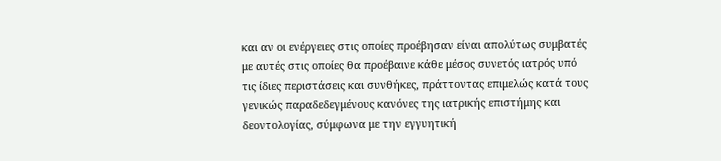και αν οι ενέργειες στις οποίες προέβησαν είναι απολύτως συμβατές με αυτές στις οποίες θα προέβαινε κάθε μέσος συνετός ιατρός υπό τις ίδιες περιστάσεις και συνθήκες, πράττοντας επιμελώς κατά τους γενικώς παραδεδεγμένους κανόνες της ιατρικής επιστήμης και δεοντολογίας, σύμφωνα με την εγγυητική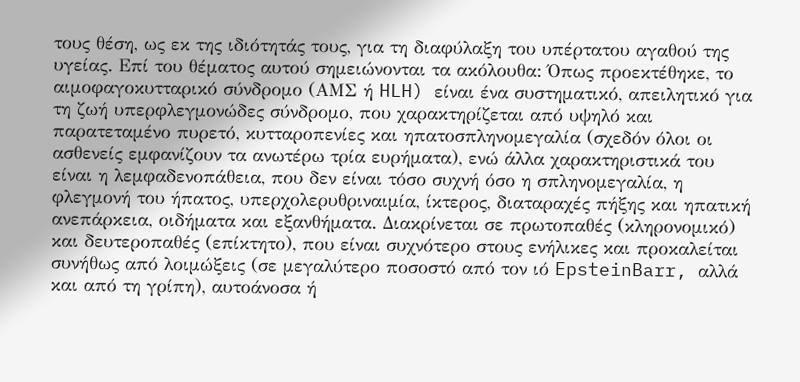τους θέση, ως εκ της ιδιότητάς τους, για τη διαφύλαξη του υπέρτατου αγαθού της υγείας. Επί του θέματος αυτού σημειώνονται τα ακόλουθα: Όπως προεκτέθηκε, το αιμοφαγοκυτταρικό σύνδρομο (ΑΜΣ ή HLH) είναι ένα συστηματικό, απειλητικό για τη ζωή υπερφλεγμονώδες σύνδρομο, που χαρακτηρίζεται από υψηλό και παρατεταμένο πυρετό, κυτταροπενίες και ηπατοσπληνομεγαλία (σχεδόν όλοι οι ασθενείς εμφανίζουν τα ανωτέρω τρία ευρήματα), ενώ άλλα χαρακτηριστικά του είναι η λεμφαδενοπάθεια, που δεν είναι τόσο συχνή όσο η σπληνομεγαλία, η φλεγμονή του ήπατος, υπερχολερυθριναιμία, ίκτερος, διαταραχές πήξης και ηπατική ανεπάρκεια, οιδήματα και εξανθήματα. Διακρίνεται σε πρωτοπαθές (κληρονομικό) και δευτεροπαθές (επίκτητο), που είναι συχνότερο στους ενήλικες και προκαλείται συνήθως από λοιμώξεις (σε μεγαλύτερο ποσοστό από τον ιό EpsteinBarr, αλλά και από τη γρίπη), αυτοάνοσα ή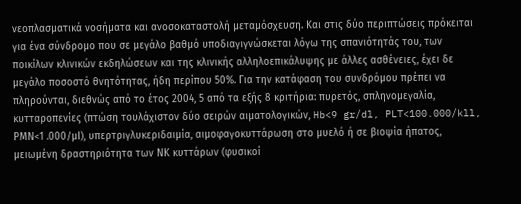νεοπλασματικά νοσήματα και ανοσοκαταστολή μεταμόσχευση. Και στις δύο περιπτώσεις πρόκειται για ένα σύνδρομο που σε μεγάλο βαθμό υποδιαγιγνώσκεται λόγω της σπανιότητάς του, των ποικίλων κλινικών εκδηλώσεων και της κλινικής αλληλοεπικάλυψης με άλλες ασθένειες, έχει δε μεγάλο ποσοστό θνητότητας, ήδη περίπου 50%. Για την κατάφαση του συνδρόμου πρέπει να πληρούνται, διεθνώς από το έτος 2004, 5 από τα εξής 8 κριτήρια: πυρετός, σπληνομεγαλία, κυτταροπενίες (πτώση τουλάχιστον δύο σειρών αιματολογικών, Hb<9 gr/dl, PLT<100.000/kll, ΡΜΝ<1 .000/μΙ), υπερτριγλυκεριδαιμία, αιμοφαγοκυττάρωση στο μυελό ή σε βιοψία ήπατος, μειωμένη δραστηριότητα των ΝΚ κυττάρων (φυσικοί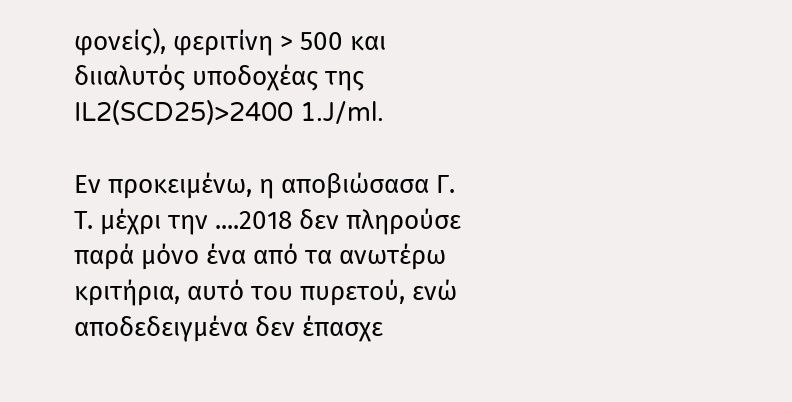φονείς), φεριτίνη > 500 και διιαλυτός υποδοχέας της IL2(SCD25)>2400 1.J/ml.

Εν προκειμένω, η αποβιώσασα Γ. Τ. μέχρι την ....2018 δεν πληρούσε παρά μόνο ένα από τα ανωτέρω κριτήρια, αυτό του πυρετού, ενώ αποδεδειγμένα δεν έπασχε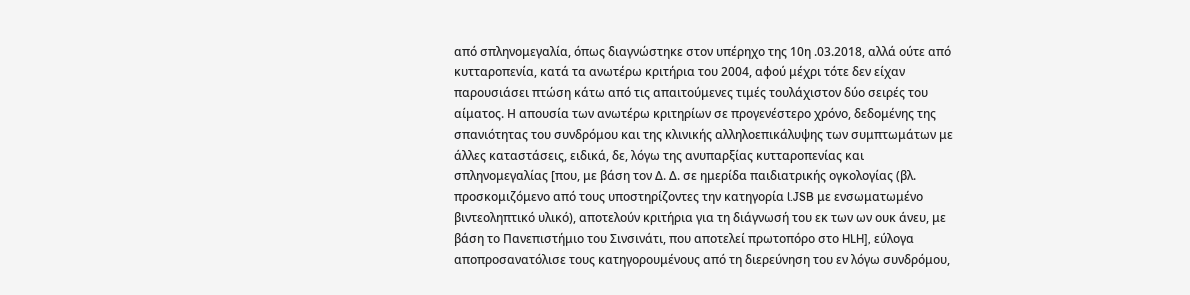από σπληνομεγαλία, όπως διαγνώστηκε στον υπέρηχο της 10η .03.2018, αλλά ούτε από κυτταροπενία, κατά τα ανωτέρω κριτήρια του 2004, αφού μέχρι τότε δεν είχαν παρουσιάσει πτώση κάτω από τις απαιτούμενες τιμές τουλάχιστον δύο σειρές του αίματος. Η απουσία των ανωτέρω κριτηρίων σε προγενέστερο χρόνο, δεδομένης της σπανιότητας του συνδρόμου και της κλινικής αλληλοεπικάλυψης των συμπτωμάτων με άλλες καταστάσεις, ειδικά, δε, λόγω της ανυπαρξίας κυτταροπενίας και σπληνομεγαλίας [που, με βάση τον Δ. Δ. σε ημερίδα παιδιατρικής ογκολογίας (βλ. προσκομιζόμενο από τους υποστηρίζοντες την κατηγορία l.JSB με ενσωματωμένο βιντεοληπτικό υλικό), αποτελούν κριτήρια για τη διάγνωσή του εκ των ων ουκ άνευ, με βάση το Πανεπιστήμιο του Σινσινάτι, που αποτελεί πρωτοπόρο στο HLH], εύλογα αποπροσανατόλισε τους κατηγορουμένους από τη διερεύνηση του εν λόγω συνδρόμου,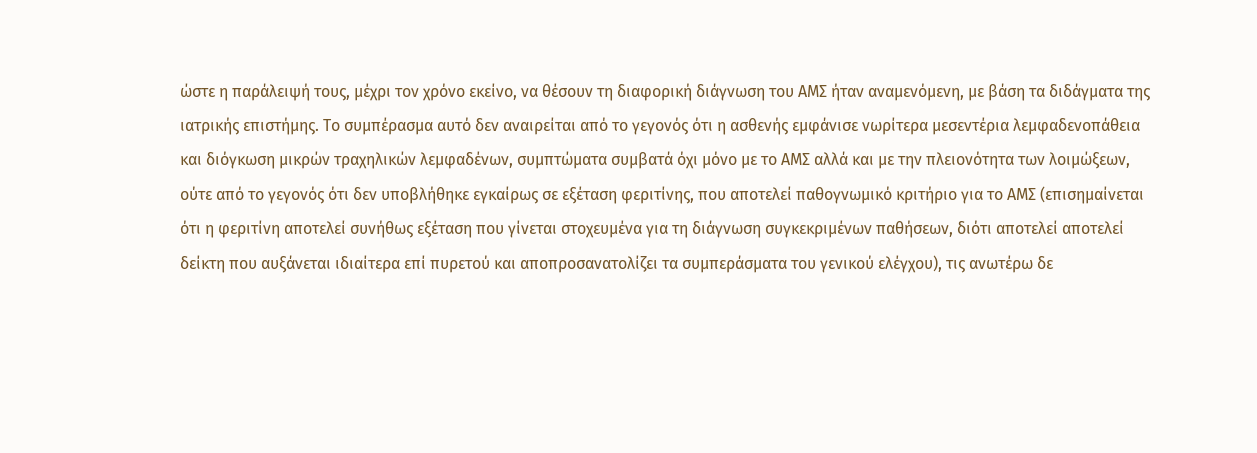ώστε η παράλειψή τους, μέχρι τον χρόνο εκείνο, να θέσουν τη διαφορική διάγνωση του ΑΜΣ ήταν αναμενόμενη, με βάση τα διδάγματα της ιατρικής επιστήμης. Το συμπέρασμα αυτό δεν αναιρείται από το γεγονός ότι η ασθενής εμφάνισε νωρίτερα μεσεντέρια λεμφαδενοπάθεια και διόγκωση μικρών τραχηλικών λεμφαδένων, συμπτώματα συμβατά όχι μόνο με το ΑΜΣ αλλά και με την πλειονότητα των λοιμώξεων, ούτε από το γεγονός ότι δεν υποβλήθηκε εγκαίρως σε εξέταση φεριτίνης, που αποτελεί παθογνωμικό κριτήριο για το ΑΜΣ (επισημαίνεται ότι η φεριτίνη αποτελεί συνήθως εξέταση που γίνεται στοχευμένα για τη διάγνωση συγκεκριμένων παθήσεων, διότι αποτελεί αποτελεί δείκτη που αυξάνεται ιδιαίτερα επί πυρετού και αποπροσανατολίζει τα συμπεράσματα του γενικού ελέγχου), τις ανωτέρω δε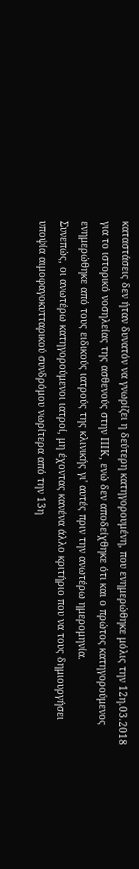καταστάσεις δεν ήταν δυνατόν να γνωρίζει η δεύτερη κατηγορουμένη, που ενημερώθηκε μόλις την 12η.03.2018 για το ιστορικό νοσηλείας της ασθενούς στην ΠΙΚ, ενώ δεν αποδείχθηκε ότι και ο πρώτος κατηγορούμενος ενημερώθηκε από τους ειδικούς ιατρούς της κλινικής γι' αυτές πριν την ανωτέρω ημερομηνία.
Συνεπώς, οι ανωτέρω κατηγορούμενοι ιατροί, μη έχοντας κανένα άλλο κριτήριο που να τους δημιουργήσει υποψία αιμοφαγοκυτταρικού συνδρόμου νωρίτερα από την 13η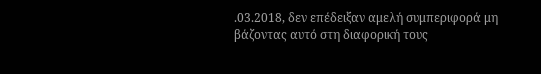.03.2018, δεν επέδειξαν αμελή συμπεριφορά μη βάζοντας αυτό στη διαφορική τους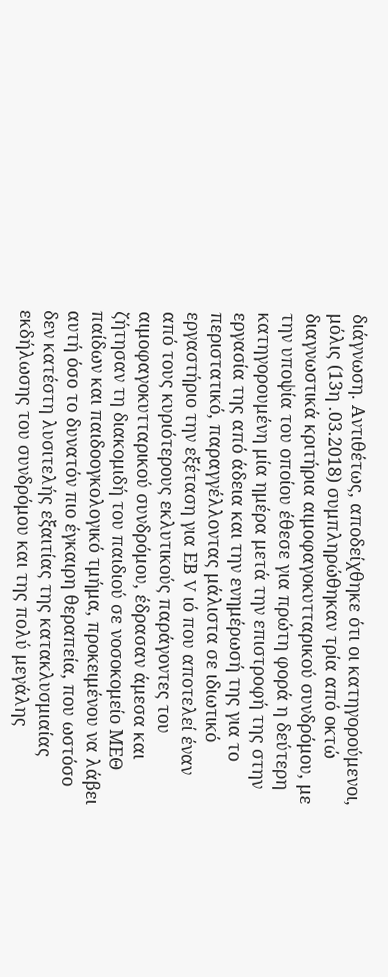διάγνωση. Αντιθέτως, αποδείχθηκε ότι οι κατηγορούμενοι, μόλις (13η .03.2018) συμπληρώθηκαν τρία από οκτώ διαγνωστικά κριτήρια αιμοφαγοκυτταρικού συνδρόμου, με την υποψία του οποίου έθεσε για πρώτη φορά η δεύτερη κατηγορουμένη μία ημέρα μετά την επιστροφή της στην εργασία της από άδεια και την ενημέρωσή της για το περιστατικό, παραγγέλλοντας μάλιστα σε ιδιωτικό εργαστήριο την εξέταση για ΕΒ V ιό που αποτελεί έναν από τους κυριότερους εκλυτικούς παράγοντες του αιμοφαγοκυτταρικού συνδρόμου, έδρασαν άμεσα και ζήτησαν τη διακομιδή του παιδιού σε νοσοκομείο ΜΕΘ παίδων και παιδοογκολογικό τμήμα, προκειμένου να λάβει αυτή όσο το δυνατόν πιο έγκαιρη θεραπεία, που ωστόσο δεν κατέστη λυσιτελής εξαιτίας της κατακλυσμιαίας εκδήλωσης του συνδρόμου και της πολύ μεγάλης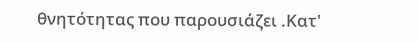θνητότητας που παρουσιάζει .Κατ'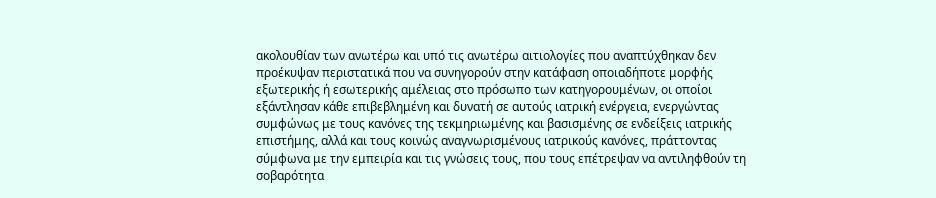ακολουθίαν των ανωτέρω και υπό τις ανωτέρω αιτιολογίες που αναπτύχθηκαν δεν προέκυψαν περιστατικά που να συνηγορούν στην κατάφαση οποιαδήποτε μορφής εξωτερικής ή εσωτερικής αμέλειας στο πρόσωπο των κατηγορουμένων, οι οποίοι εξάντλησαν κάθε επιβεβλημένη και δυνατή σε αυτούς ιατρική ενέργεια, ενεργώντας συμφώνως με τους κανόνες της τεκμηριωμένης και βασισμένης σε ενδείξεις ιατρικής επιστήμης, αλλά και τους κοινώς αναγνωρισμένους ιατρικούς κανόνες, πράττοντας σύμφωνα με την εμπειρία και τις γνώσεις τους, που τους επέτρεψαν να αντιληφθούν τη σοβαρότητα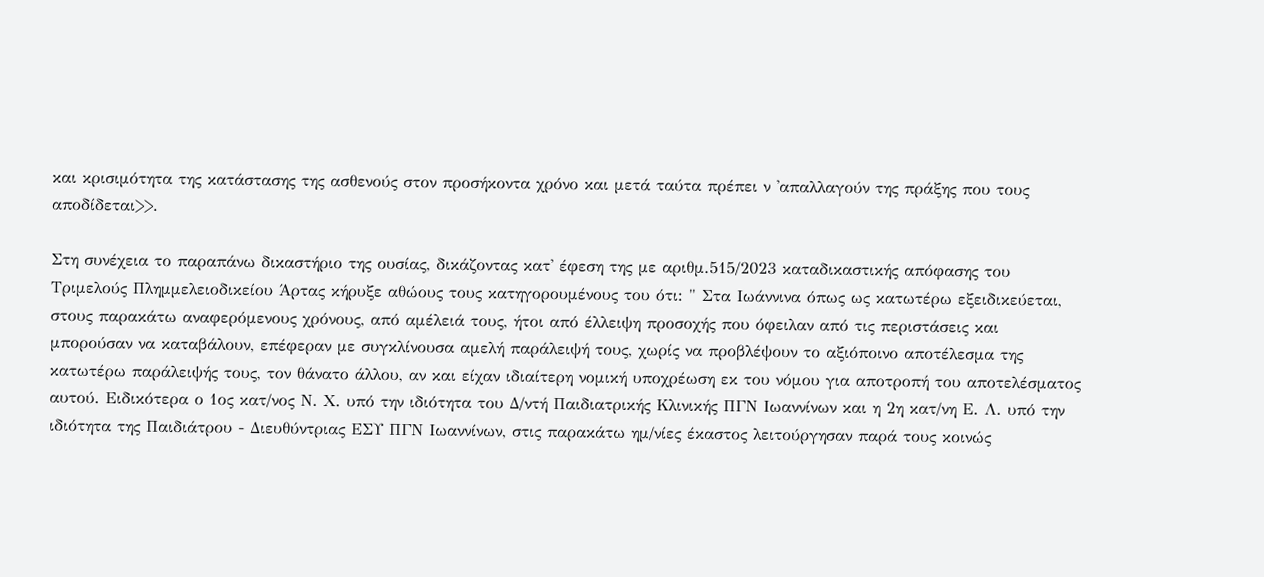και κρισιμότητα της κατάστασης της ασθενούς στον προσήκοντα χρόνο και μετά ταύτα πρέπει ν 'απαλλαγούν της πράξης που τους αποδίδεται>>.

Στη συνέχεια το παραπάνω δικαστήριο της ουσίας, δικάζοντας κατ' έφεση της με αριθμ.515/2023 καταδικαστικής απόφασης του Τριμελούς Πλημμελειοδικείου Άρτας κήρυξε αθώους τους κατηγορουμένους του ότι: " Στα Ιωάννινα όπως ως κατωτέρω εξειδικεύεται, στους παρακάτω αναφερόμενους χρόνους, από αμέλειά τους, ήτοι από έλλειψη προσοχής που όφειλαν από τις περιστάσεις και μπορούσαν να καταβάλουν, επέφεραν με συγκλίνουσα αμελή παράλειψή τους, χωρίς να προβλέψουν το αξιόποινο αποτέλεσμα της κατωτέρω παράλειψής τους, τον θάνατο άλλου, αν και είχαν ιδιαίτερη νομική υποχρέωση εκ του νόμου για αποτροπή του αποτελέσματος αυτού. Ειδικότερα ο 1ος κατ/νος Ν. Χ. υπό την ιδιότητα του Δ/ντή Παιδιατρικής Κλινικής ΠΓΝ Ιωαννίνων και η 2η κατ/νη Ε. Λ. υπό την ιδιότητα της Παιδιάτρου - Διευθύντριας ΕΣΥ ΠΓΝ Ιωαννίνων, στις παρακάτω ημ/νίες έκαστος λειτούργησαν παρά τους κοινώς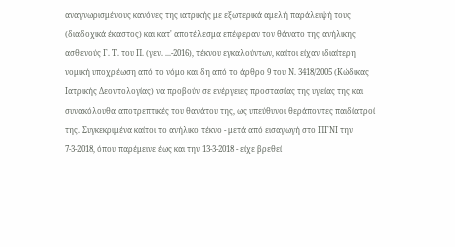αναγνωρισμένους κανόνες της ιατρικής με εξωτερικά αμελή παράλειψή τους (διαδοχικά έκαστος) και κατ' αποτέλεσμα επέφεραν τον θάνατο της ανήλικης ασθενούς Γ. Τ. του Π. (γεν. ...-2016), τέκνου εγκαλούντων, καίτοι είχαν ιδιαίτερη νομική υποχρέωση από το νόμο και δη από το άρθρο 9 του Ν. 3418/2005 (Κώδικας Ιατρικής Δεοντολογίας) να προβούν σε ενέργειες προστασίας της υγείας της και συνακόλουθα αποτρεπτικές του θανάτου της, ως υπεύθυνοι θεράποντες παιδίατροί της. Συγκεκριμένα καίτοι το ανήλικο τέκνο - μετά από εισαγωγή στο ΠΓΝΙ την 7-3-2018, όπου παρέμεινε έως και την 13-3-2018 - είχε βρεθεί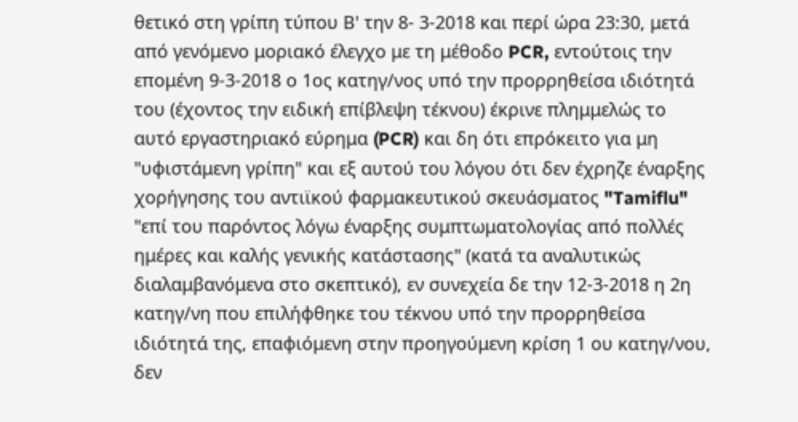θετικό στη γρίπη τύπου Β' την 8- 3-2018 και περί ώρα 23:30, μετά από γενόμενο μοριακό έλεγχο με τη μέθοδο PCR, εντούτοις την επομένη 9-3-2018 ο 1ος κατηγ/νος υπό την προρρηθείσα ιδιότητά του (έχοντος την ειδική επίβλεψη τέκνου) έκρινε πλημμελώς το αυτό εργαστηριακό εύρημα (PCR) και δη ότι επρόκειτο για μη "υφιστάμενη γρίπη" και εξ αυτού του λόγου ότι δεν έχρηζε έναρξης χορήγησης του αντιϊκού φαρμακευτικού σκευάσματος "Tamiflu" "επί του παρόντος λόγω έναρξης συμπτωματολογίας από πολλές ημέρες και καλής γενικής κατάστασης" (κατά τα αναλυτικώς διαλαμβανόμενα στο σκεπτικό), εν συνεχεία δε την 12-3-2018 η 2η κατηγ/νη που επιλήφθηκε του τέκνου υπό την προρρηθείσα ιδιότητά της, επαφιόμενη στην προηγούμενη κρίση 1 ου κατηγ/νου, δεν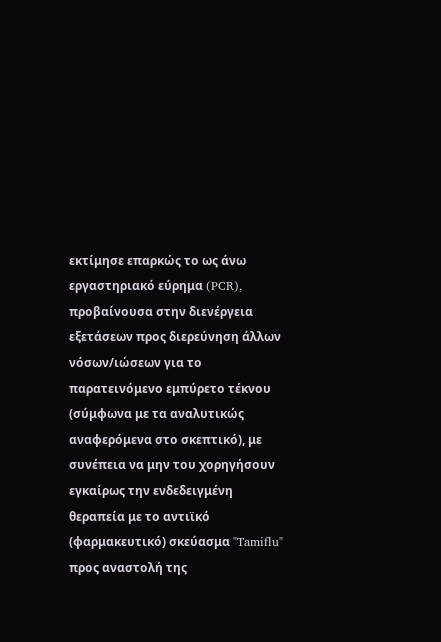εκτίμησε επαρκώς το ως άνω εργαστηριακό εύρημα (PCR), προβαίνουσα στην διενέργεια εξετάσεων προς διερεύνηση άλλων νόσων/ιώσεων για το παρατεινόμενο εμπύρετο τέκνου (σύμφωνα με τα αναλυτικώς αναφερόμενα στο σκεπτικό), με συνέπεια να μην του χορηγήσουν εγκαίρως την ενδεδειγμένη θεραπεία με το αντιϊκό (φαρμακευτικό) σκεύασμα "Tamiflu" προς αναστολή της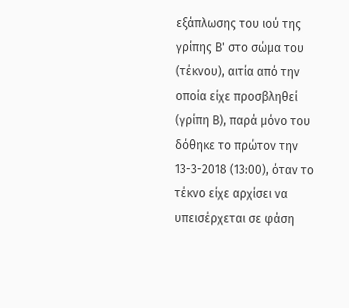εξάπλωσης του ιού της γρίπης Β' στο σώμα του (τέκνου), αιτία από την οποία είχε προσβληθεί (γρίπη Β), παρά μόνο του δόθηκε το πρώτον την 13-3-2018 (13:00), όταν το τέκνο είχε αρχίσει να υπεισέρχεται σε φάση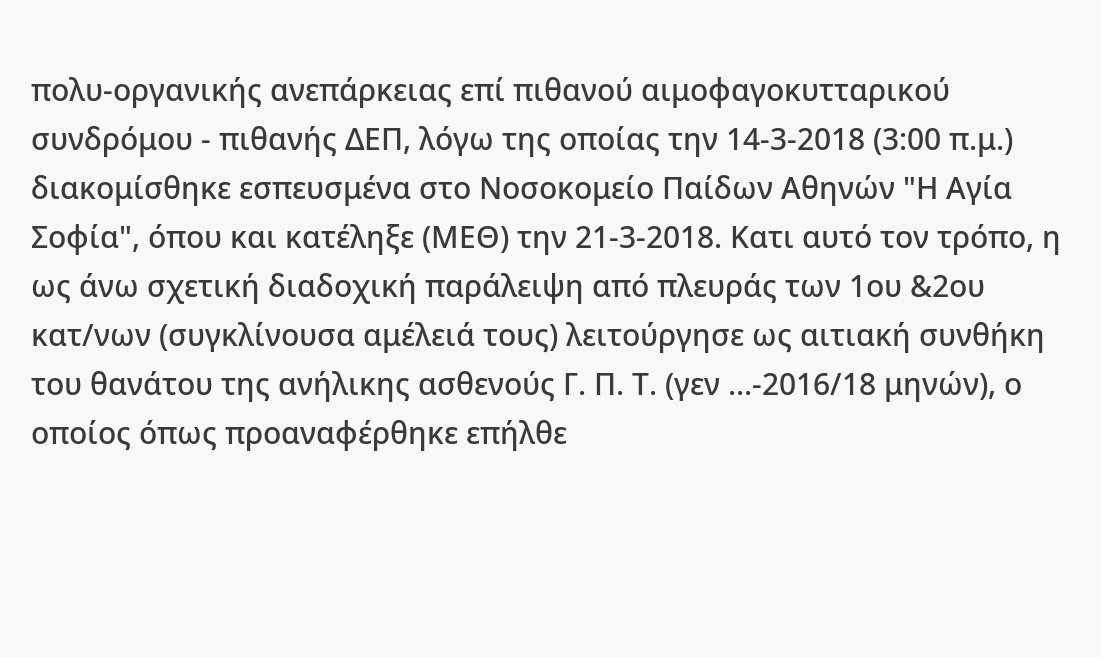πολυ-οργανικής ανεπάρκειας επί πιθανού αιμοφαγοκυτταρικού συνδρόμου - πιθανής ΔΕΠ, λόγω της οποίας την 14-3-2018 (3:00 π.μ.) διακομίσθηκε εσπευσμένα στο Νοσοκομείο Παίδων Αθηνών "Η Αγία Σοφία", όπου και κατέληξε (ΜΕΘ) την 21-3-2018. Κατι αυτό τον τρόπο, η ως άνω σχετική διαδοχική παράλειψη από πλευράς των 1ου &2ου κατ/νων (συγκλίνουσα αμέλειά τους) λειτούργησε ως αιτιακή συνθήκη του θανάτου της ανήλικης ασθενούς Γ. Π. Τ. (γεν ...-2016/18 μηνών), ο οποίος όπως προαναφέρθηκε επήλθε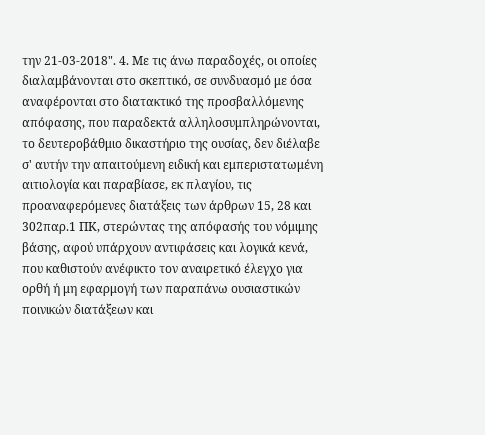την 21-03-2018". 4. Με τις άνω παραδοχές, οι οποίες διαλαμβάνονται στο σκεπτικό, σε συνδυασμό με όσα αναφέρονται στο διατακτικό της προσβαλλόμενης απόφασης, που παραδεκτά αλληλοσυμπληρώνονται, το δευτεροβάθμιο δικαστήριο της ουσίας, δεν διέλαβε σ' αυτήν την απαιτούμενη ειδική και εμπεριστατωμένη αιτιολογία και παραβίασε, εκ πλαγίου, τις προαναφερόμενες διατάξεις των άρθρων 15, 28 και 302παρ.1 ΠΚ, στερώντας της απόφασής του νόμιμης βάσης, αφού υπάρχουν αντιφάσεις και λογικά κενά, που καθιστούν ανέφικτο τον αναιρετικό έλεγχο για ορθή ή μη εφαρμογή των παραπάνω ουσιαστικών ποινικών διατάξεων και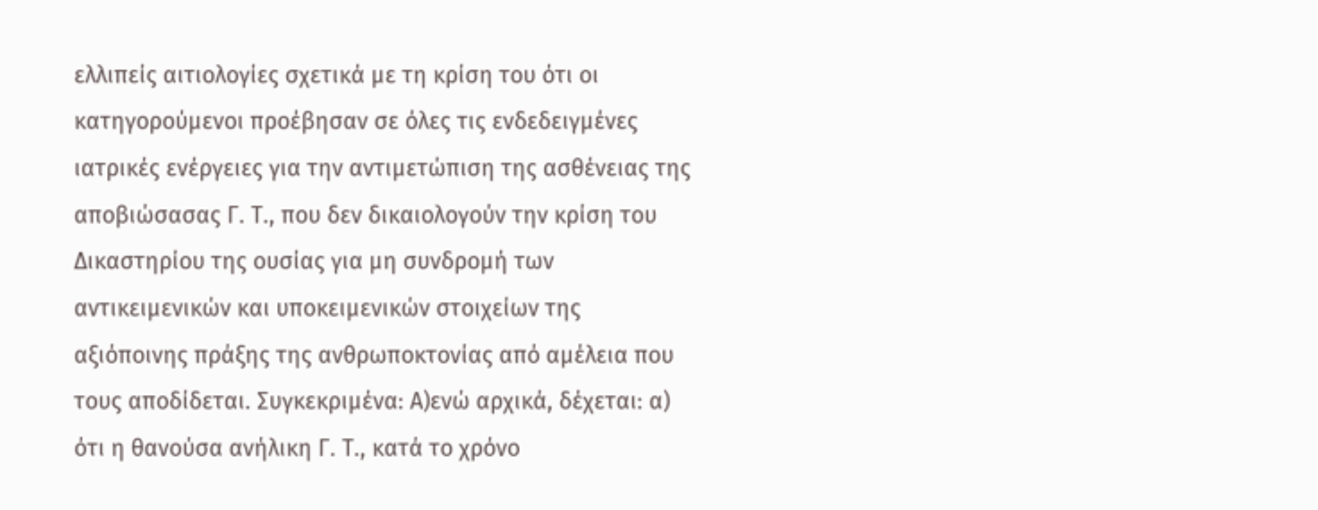ελλιπείς αιτιολογίες σχετικά με τη κρίση του ότι οι κατηγορούμενοι προέβησαν σε όλες τις ενδεδειγμένες ιατρικές ενέργειες για την αντιμετώπιση της ασθένειας της αποβιώσασας Γ. Τ., που δεν δικαιολογούν την κρίση του Δικαστηρίου της ουσίας για μη συνδρομή των αντικειμενικών και υποκειμενικών στοιχείων της αξιόποινης πράξης της ανθρωποκτονίας από αμέλεια που τους αποδίδεται. Συγκεκριμένα: Α)ενώ αρχικά, δέχεται: α) ότι η θανούσα ανήλικη Γ. Τ., κατά το χρόνο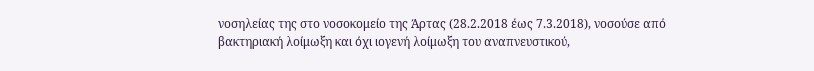νοσηλείας της στο νοσοκομείο της Άρτας (28.2.2018 έως 7.3.2018), νοσούσε από βακτηριακή λοίμωξη και όχι ιογενή λοίμωξη του αναπνευστικού,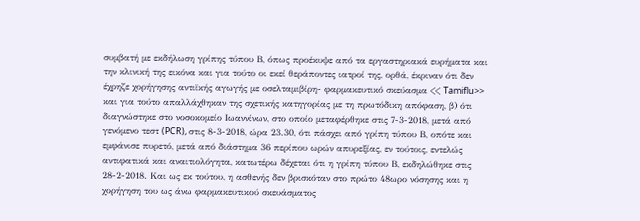συμβατή με εκδήλωση γρίπης τύπου Β, όπως προέκυψε από τα εργαστηριακά ευρήματα και την κλινική της εικόνα και για τούτο οι εκεί θεράποντες ιατροί της, ορθά, έκριναν ότι δεν έχρηζε χορήγησης αντιϊκής αγωγής με οσελταμιβίρη- φαρμακευτικό σκεύασμα << Tamiflu>> και για τούτο απαλλάχθηκαν της σχετικής κατηγορίας με τη πρωτόδικη απόφαση, β) ότι διαγνώστηκε στο νοσοκομείο Ιωαννίνων, στο οποίο μεταφέρθηκε στις 7-3-2018, μετά από γενόμενο τεστ (PCR), στις 8-3-2018, ώρα 23.30, ότι πάσχει από γρίπη τύπου Β, οπότε και εμφάνισε πυρετό, μετά από διάστημα 36 περίπου ωρών απυρεξίας, εν τούτοις, εντελώς αντιφατικά και αναιτιολόγητα, κατωτέρω δέχεται ότι η γρίπη τύπου Β, εκδηλώθηκε στις 28-2-2018. Και ως εκ τούτου, η ασθενής δεν βρισκόταν στο πρώτο 48ωρο νόσησης και η χορήγηση του ως άνω φαρμακευτικού σκευάσματος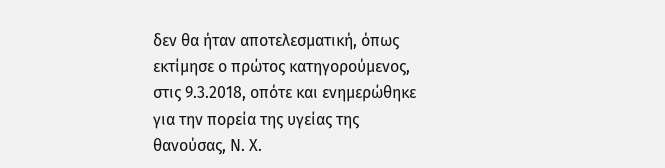δεν θα ήταν αποτελεσματική, όπως εκτίμησε ο πρώτος κατηγορούμενος, στις 9.3.2018, οπότε και ενημερώθηκε για την πορεία της υγείας της θανούσας, Ν. Χ.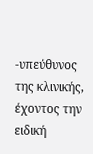-υπεύθυνος της κλινικής, έχοντος την ειδική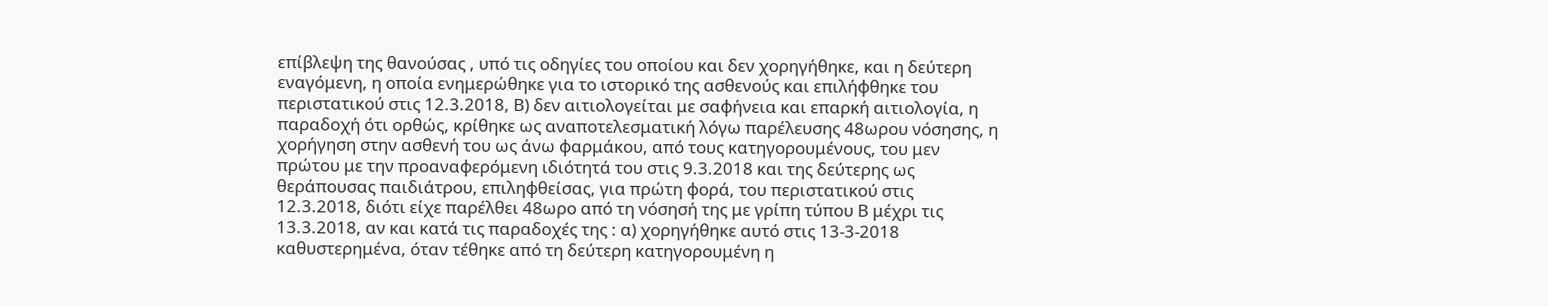επίβλεψη της θανούσας , υπό τις οδηγίες του οποίου και δεν χορηγήθηκε, και η δεύτερη εναγόμενη, η οποία ενημερώθηκε για το ιστορικό της ασθενούς και επιλήφθηκε του περιστατικού στις 12.3.2018, Β) δεν αιτιολογείται με σαφήνεια και επαρκή αιτιολογία, η παραδοχή ότι ορθώς, κρίθηκε ως αναποτελεσματική λόγω παρέλευσης 48ωρου νόσησης, η χορήγηση στην ασθενή του ως άνω φαρμάκου, από τους κατηγορουμένους, του μεν πρώτου με την προαναφερόμενη ιδιότητά του στις 9.3.2018 και της δεύτερης ως θεράπουσας παιδιάτρου, επιληφθείσας, για πρώτη φορά, του περιστατικού στις 12.3.2018, διότι είχε παρέλθει 48ωρο από τη νόσησή της με γρίπη τύπου Β μέχρι τις 13.3.2018, αν και κατά τις παραδοχές της : α) χορηγήθηκε αυτό στις 13-3-2018 καθυστερημένα, όταν τέθηκε από τη δεύτερη κατηγορουμένη η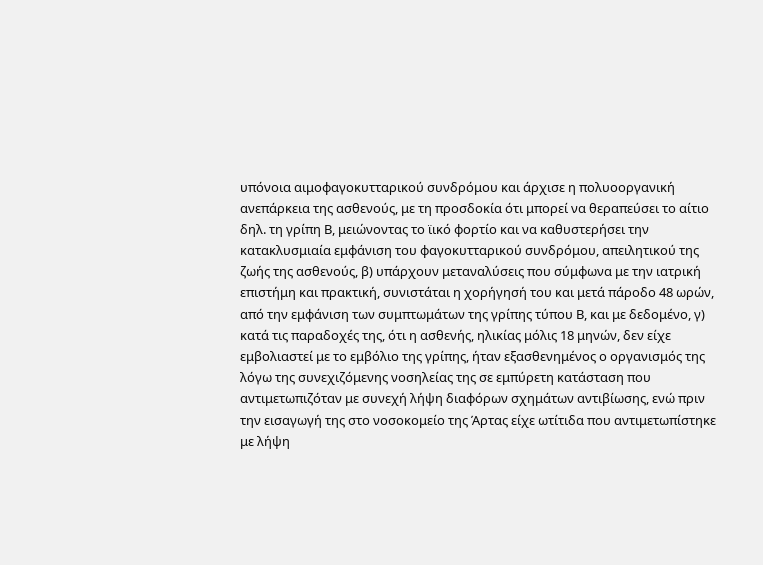υπόνοια αιμοφαγοκυτταρικού συνδρόμου και άρχισε η πολυοοργανική ανεπάρκεια της ασθενούς, με τη προσδοκία ότι μπορεί να θεραπεύσει το αίτιο δηλ. τη γρίπη Β, μειώνοντας το ϊικό φορτίο και να καθυστερήσει την κατακλυσμιαία εμφάνιση του φαγοκυτταρικού συνδρόμου, απειλητικού της ζωής της ασθενούς, β) υπάρχουν μεταναλύσεις που σύμφωνα με την ιατρική επιστήμη και πρακτική, συνιστάται η χορήγησή του και μετά πάροδο 48 ωρών, από την εμφάνιση των συμπτωμάτων της γρίπης τύπου Β, και με δεδομένο, γ) κατά τις παραδοχές της, ότι η ασθενής, ηλικίας μόλις 18 μηνών, δεν είχε εμβολιαστεί με το εμβόλιο της γρίπης, ήταν εξασθενημένος ο οργανισμός της λόγω της συνεχιζόμενης νοσηλείας της σε εμπύρετη κατάσταση που αντιμετωπιζόταν με συνεχή λήψη διαφόρων σχημάτων αντιβίωσης, ενώ πριν την εισαγωγή της στο νοσοκομείο της Άρτας είχε ωτίτιδα που αντιμετωπίστηκε με λήψη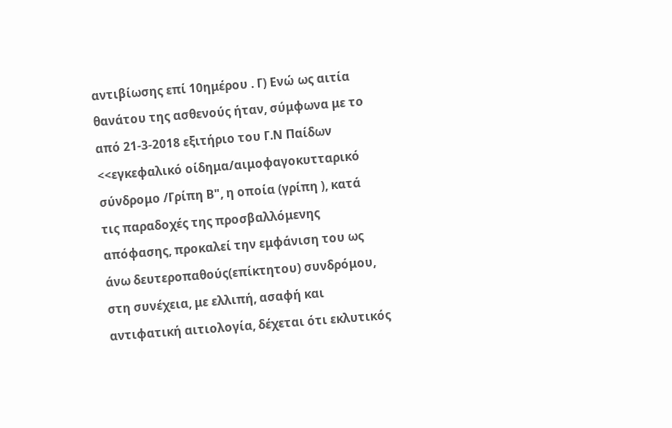αντιβίωσης επί 10ημέρου . Γ) Ενώ ως αιτία θανάτου της ασθενούς ήταν, σύμφωνα με το από 21-3-2018 εξιτήριο του Γ.Ν Παίδων <<εγκεφαλικό οίδημα/αιμοφαγοκυτταρικό σύνδρομο /Γρίπη Β", η οποία (γρίπη ), κατά τις παραδοχές της προσβαλλόμενης απόφασης, προκαλεί την εμφάνιση του ως άνω δευτεροπαθούς(επίκτητου) συνδρόμου, στη συνέχεια, με ελλιπή, ασαφή και αντιφατική αιτιολογία, δέχεται ότι εκλυτικός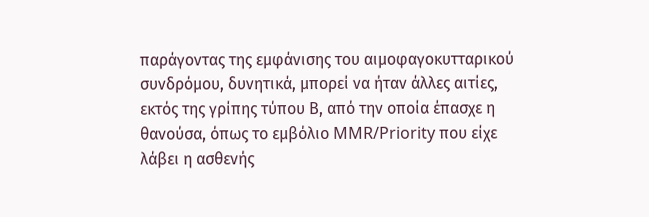παράγοντας της εμφάνισης του αιμοφαγοκυτταρικού συνδρόμου, δυνητικά, μπορεί να ήταν άλλες αιτίες, εκτός της γρίπης τύπου Β, από την οποία έπασχε η θανούσα, όπως το εμβόλιο MMR/Priority που είχε λάβει η ασθενής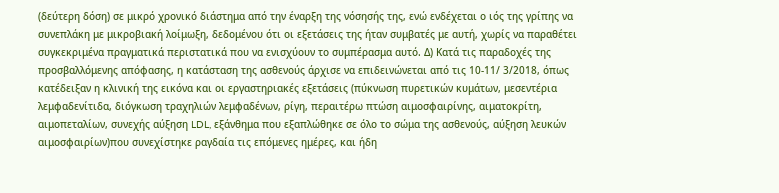(δεύτερη δόση) σε μικρό χρονικό διάστημα από την έναρξη της νόσησής της, ενώ ενδέχεται ο ιός της γρίπης να συνεπλάκη με μικροβιακή λοίμωξη, δεδομένου ότι οι εξετάσεις της ήταν συμβατές με αυτή, χωρίς να παραθέτει συγκεκριμένα πραγματικά περιστατικά που να ενισχύουν το συμπέρασμα αυτό. Δ) Κατά τις παραδοχές της προσβαλλόμενης απόφασης, η κατάσταση της ασθενούς άρχισε να επιδεινώνεται από τις 10-11/ 3/2018, όπως κατέδειξαν η κλινική της εικόνα και οι εργαστηριακές εξετάσεις (πύκνωση πυρετικών κυμάτων, μεσεντέρια λεμφαδενίτιδα, διόγκωση τραχηλιών λεμφαδένων, ρίγη, περαιτέρω πτώση αιμοσφαιρίνης, αιματοκρίτη, αιμοπεταλίων, συνεχής αύξηση LDL, εξάνθημα που εξαπλώθηκε σε όλο το σώμα της ασθενούς, αύξηση λευκών αιμοσφαιρίων)που συνεχίστηκε ραγδαία τις επόμενες ημέρες, και ήδη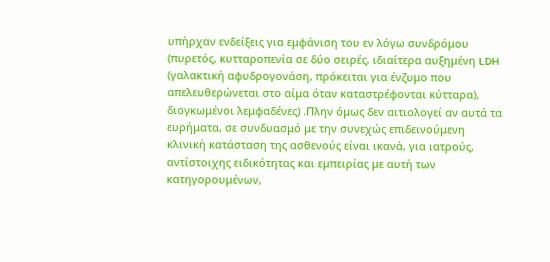υπήρχαν ενδείξεις για εμφάνιση του εν λόγω συνδρόμου (πυρετός, κυτταροπενία σε δύο σειρές, ιδιαίτερα αυξημένη LDH (γαλακτική αφυδρογονάση, πρόκειται για ένζυμο που απελευθερώνεται στο αίμα όταν καταστρέφονται κύτταρα), διογκωμένοι λεμφαδένες) .Πλην όμως δεν αιτιολογεί αν αυτά τα ευρήματα, σε συνδυασμό με την συνεχώς επιδεινούμενη κλινική κατάσταση της ασθενούς είναι ικανά, για ιατρούς, αντίστοιχης ειδικότητας και εμπειρίας με αυτή των κατηγορουμένων,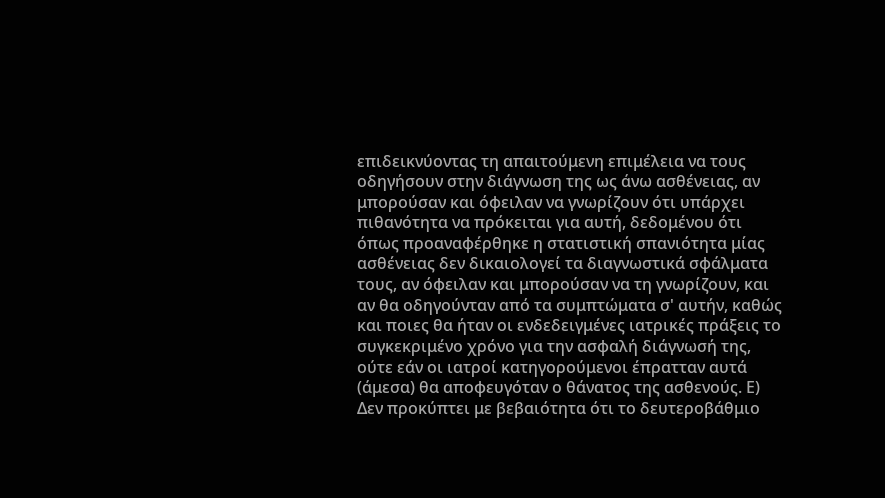επιδεικνύοντας τη απαιτούμενη επιμέλεια να τους οδηγήσουν στην διάγνωση της ως άνω ασθένειας, αν μπορούσαν και όφειλαν να γνωρίζουν ότι υπάρχει πιθανότητα να πρόκειται για αυτή, δεδομένου ότι όπως προαναφέρθηκε η στατιστική σπανιότητα μίας ασθένειας δεν δικαιολογεί τα διαγνωστικά σφάλματα τους, αν όφειλαν και μπορούσαν να τη γνωρίζουν, και αν θα οδηγούνταν από τα συμπτώματα σ' αυτήν, καθώς και ποιες θα ήταν οι ενδεδειγμένες ιατρικές πράξεις το συγκεκριμένο χρόνο για την ασφαλή διάγνωσή της, ούτε εάν οι ιατροί κατηγορούμενοι έπρατταν αυτά (άμεσα) θα αποφευγόταν ο θάνατος της ασθενούς. Ε) Δεν προκύπτει με βεβαιότητα ότι το δευτεροβάθμιο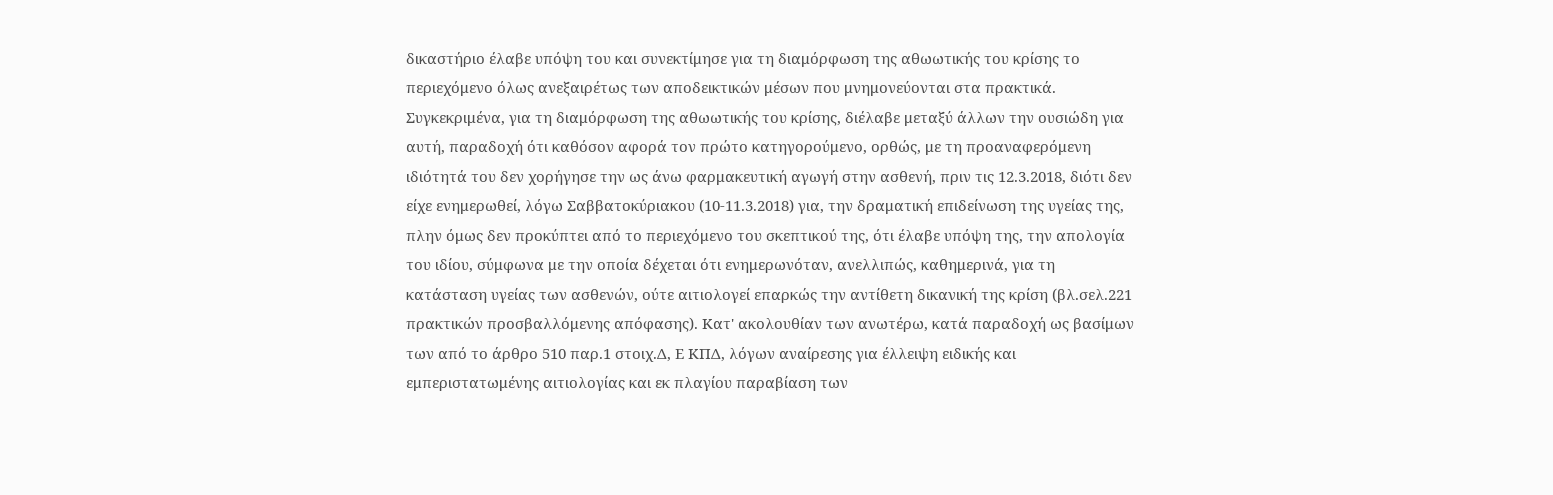δικαστήριο έλαβε υπόψη του και συνεκτίμησε για τη διαμόρφωση της αθωωτικής του κρίσης το περιεχόμενο όλως ανεξαιρέτως των αποδεικτικών μέσων που μνημονεύονται στα πρακτικά. Συγκεκριμένα, για τη διαμόρφωση της αθωωτικής του κρίσης, διέλαβε μεταξύ άλλων την ουσιώδη για αυτή, παραδοχή ότι καθόσον αφορά τον πρώτο κατηγορούμενο, ορθώς, με τη προαναφερόμενη ιδιότητά του δεν χορήγησε την ως άνω φαρμακευτική αγωγή στην ασθενή, πριν τις 12.3.2018, διότι δεν είχε ενημερωθεί, λόγω Σαββατοκύριακου (10-11.3.2018) για, την δραματική επιδείνωση της υγείας της, πλην όμως δεν προκύπτει από το περιεχόμενο του σκεπτικού της, ότι έλαβε υπόψη της, την απολογία του ιδίου, σύμφωνα με την οποία δέχεται ότι ενημερωνόταν, ανελλιπώς, καθημερινά, για τη κατάσταση υγείας των ασθενών, ούτε αιτιολογεί επαρκώς την αντίθετη δικανική της κρίση (βλ.σελ.221 πρακτικών προσβαλλόμενης απόφασης). Κατ' ακολουθίαν των ανωτέρω, κατά παραδοχή ως βασίμων των από το άρθρο 510 παρ.1 στοιχ.Δ, Ε ΚΠΔ, λόγων αναίρεσης για έλλειψη ειδικής και εμπεριστατωμένης αιτιολογίας και εκ πλαγίου παραβίαση των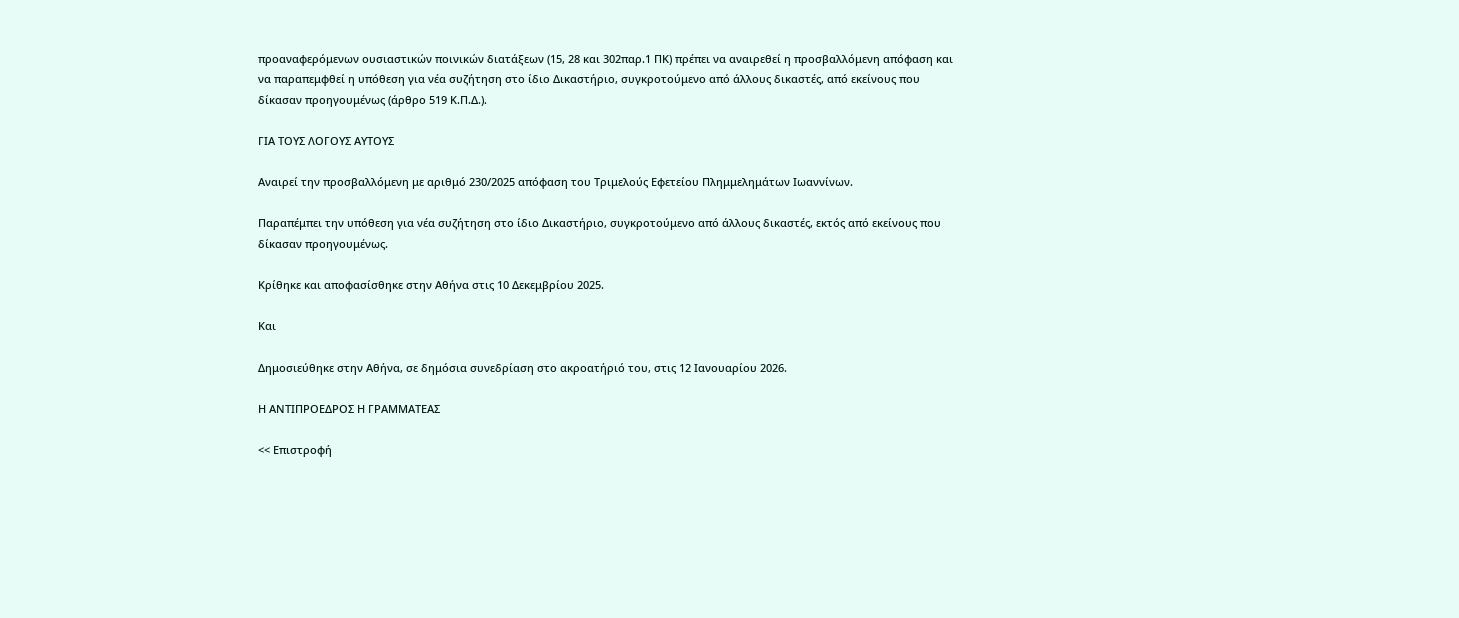προαναφερόμενων ουσιαστικών ποινικών διατάξεων (15, 28 και 302παρ.1 ΠΚ) πρέπει να αναιρεθεί η προσβαλλόμενη απόφαση και να παραπεμφθεί η υπόθεση για νέα συζήτηση στο ίδιο Δικαστήριο, συγκροτούμενο από άλλους δικαστές, από εκείνους που δίκασαν προηγουμένως (άρθρο 519 Κ.Π.Δ.).

ΓΙΑ ΤΟΥΣ ΛΟΓΟΥΣ ΑΥΤΟΥΣ

Αναιρεί την προσβαλλόμενη με αριθμό 230/2025 απόφαση του Τριμελούς Εφετείου Πλημμελημάτων Ιωαννίνων.

Παραπέμπει την υπόθεση για νέα συζήτηση στο ίδιο Δικαστήριο, συγκροτούμενο από άλλους δικαστές, εκτός από εκείνους που δίκασαν προηγουμένως.

Κρίθηκε και αποφασίσθηκε στην Αθήνα στις 10 Δεκεμβρίου 2025.

Και

Δημοσιεύθηκε στην Αθήνα, σε δημόσια συνεδρίαση στο ακροατήριό του, στις 12 Ιανουαρίου 2026.

Η ΑΝΤΙΠΡΟΕΔΡΟΣ Η ΓΡΑΜΜΑΤΕΑΣ

<< Επιστροφή